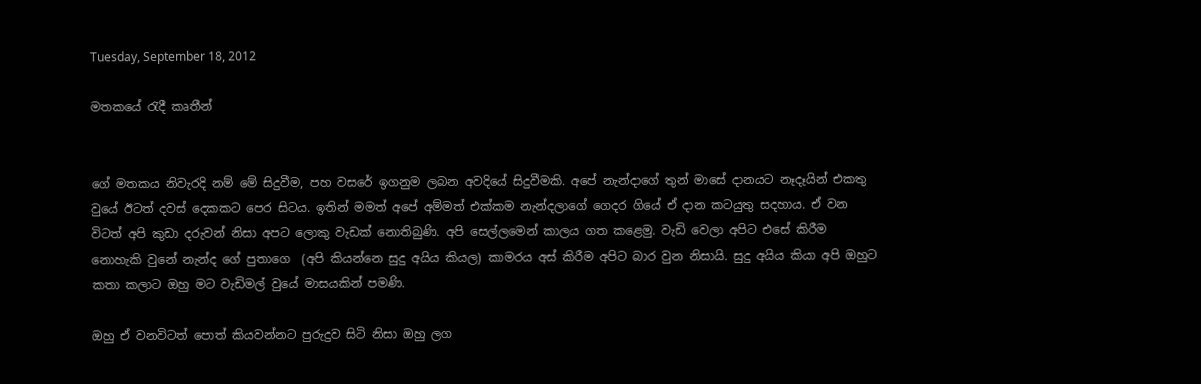Tuesday, September 18, 2012

මතකයේ රැදී කෘතීන්


ගේ මතකය නිවැරදි නම් මේ සිදුවීම, පහ වසරේ ඉගනුම ලබන අවදියේ සිදුවීමකි. අපේ නැන්දාගේ තුන් මාසේ දානයට නෑදෑයින් එකතු වුයේ ඊටත් දවස් දෙකකට පෙර සිටය. ඉතින් මමත් අපේ අම්මත් එක්කම නැන්දලාගේ ගෙදර ගියේ ඒ දාන කටයුතු සදහාය. ඒ වන විටත් අපි කුඩා දරුවන් නිසා අපට ලොකු වැඩක් නොතිබුණි. අපි සෙල්ලමෙන් කාලය ගත කළෙමු. වැඩි වෙලා අපිට එසේ කිරීම නොහැකි වුනේ නැන්ද ගේ පුතාගෙ  (අපි කියන්නෙ සුදු අයිය කියල) කාමරය අස් කිරීම අපිට බාර වුන නිසායි. සුදු අයිය කියා අපි ඔහුට කතා කලාට ඔහු මට වැඩිමල් වුයේ මාසයකින් පමණි.

ඔහු ඒ වනවිටත් පොත් කියවන්නට පුරුදුව සිටි නිසා ඔහු ලග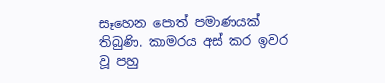සෑහෙන පොත් පමාණයක් තිබුණි. කාමරය අස් කර ඉවර වූ පහු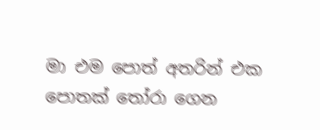මා එම පොත් අතරින් එක පොතක් තෝරා ගෙන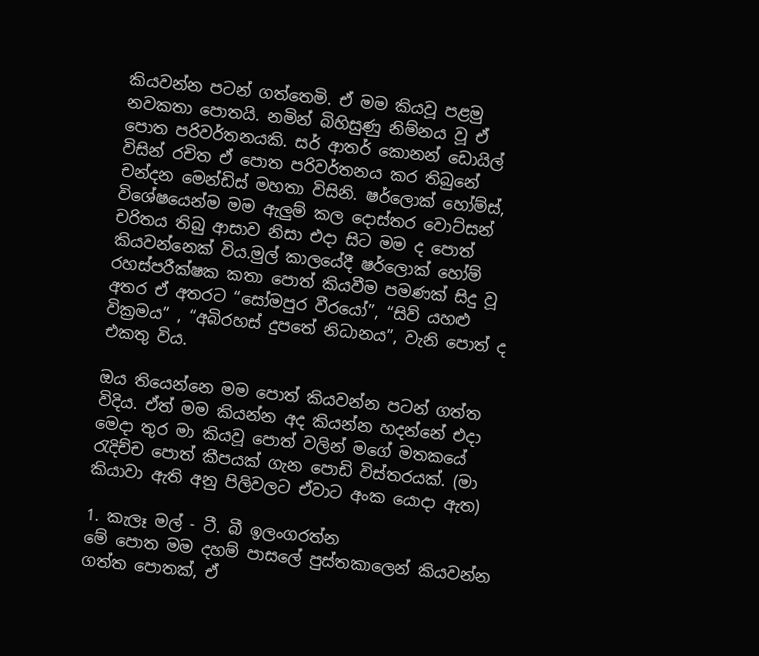කියවන්න පටන් ගත්තෙමි. ඒ මම කියවූ පළමු නවකතා පොතයි. නමින් බිහිසුණු නිම්නය වූ ඒ පොත පරිවර්තනයකි. සර් ආතර් කොනන් ඩොයිල් විසින් රචිත ඒ පොත පරිවර්තනය කර තිබුනේ චන්දන මෙන්ඩිස් මහතා විසිනි. ෂර්ලොක් හෝම්ස්, විශේෂයෙන්ම මම ඇලුම් කල දොස්තර වොට්සන් චරිතය තිබු ආසාව නිසා එදා සිට මම ද පොත් කියවන්නෙක් විය.මුල් කාලයේදී ෂර්ලොක් හෝම් රහස්පරීක්ෂක කතා පොත් කියවීම පමණක් සිදු වූ අතර ඒ අතරට “සෝමපුර වීරයෝ”, “සිව් යහළු වික්‍රමය” , “අබිරහස් දුපතේ නිධානය”, වැනි පොත් ද එකතු විය.

ඔය තියෙන්නෙ මම පොත් කියවන්න පටන් ගත්ත විදිය. ඒත් මම කියන්න අද කියන්න හදන්නේ එදා මෙදා තුර මා කියවූ පොත් වලින් මගේ මතකයේ රැදිච්ච පොත් කීපයක් ගැන පොඩි විස්තරයක්. (මා කියාවා ඇති අනු පිලිවලට ඒවාට අංක යොදා ඇත)

1. කැලෑ මල් - ටී. බී ඉලංගරත්න
මේ පොත මම දහම් පාසලේ පුස්තකාලෙන් කියවන්න ගත්ත පොතක්, ඒ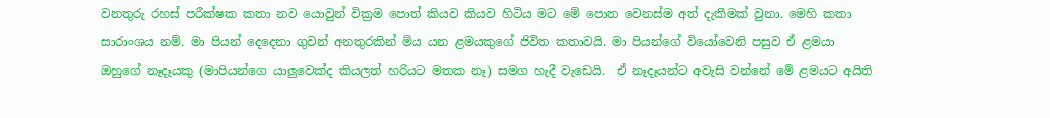වනතුරු රහස් පරීක්ෂක කතා නව යොවුන් වික්‍රම පොත් කියව කියව හිටිය මට මේ පොත වෙනස්ම අත් දැකීමක් වුනා. මෙහි කතා සාරාංශය නම්. මා පියන් දෙදෙනා ගුවන් අනතුරකින් මිය යන ළමයකුගේ ජිවිත කතාවයි. මා පියන්ගේ වියෝවෙනි පසුව ඒ ළමයා ඔහුගේ නෑදෑයකු (මාපියන්ගෙ යාලුවෙක්ද කියලත් හරියට මතක නෑ) සමග හැදී වැඩෙයි.  ඒ නෑදෑයන්ට අවැසි වන්නේ මේ ළමයට අයිති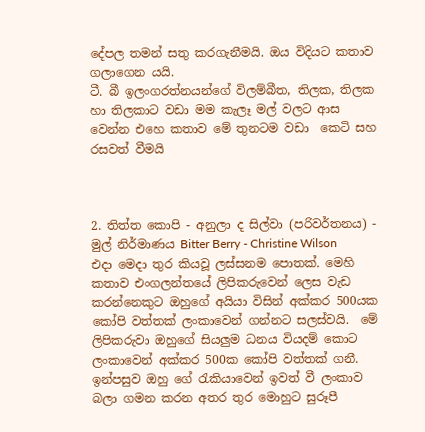දේපල තමන් සතු කරගැනීමයි. ඔය විදියට කතාව ගලාගෙන යයි.
ටී. බී ඉලංගරත්නයන්ගේ විලම්බීත, තිලක, තිලක හා තිලකාට වඩා මම කැලෑ මල් වලට ආස වෙන්න එහෙ කතාව මේ තුනටම වඩා  කෙටි සහ රසවත් වීමයි



2. තිත්ත කොපි - අනුලා ද සිල්වා (පරිවර්තනය) -  මුල් නිර්මාණය Bitter Berry - Christine Wilson
එදා මෙදා තුර කියවූ ලස්සනම පොතක්. මෙහි කතාව එංගලන්තයේ ලිපිකරුවෙන් ලෙස වැඩ කරන්නෙකුට ඔහුගේ අයියා විසින් අක්කර 500යක කෝපි වත්තක් ලංකාවෙන් ගන්නට සලස්වයි.  මේ ලිපිකරුවා ඔහුගේ සියලුම ධනය වියදම් කොට ලංකාවෙන් අක්කර 500ක කෝපි වත්තක් ගනී. ඉන්පසුව ඔහු ගේ රැකියාවෙන් ඉවත් වී ලංකාව බලා ගමන කරන අතර තුර මොහුට සුරූපී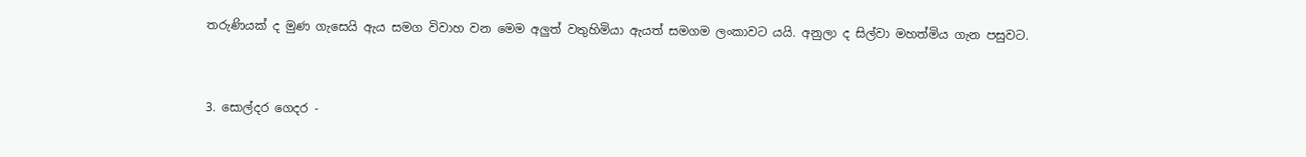තරුණියක් ද මුණ ගැසෙයි ඇය සමග විවාහ වන මෙම අලුත් වතුහිමියා ඇයත් සමගම ලංකාවට යයි. අනුලා ද සිල්වා මහත්මිය ගැන පසුවට.



3. සොල්දර ගෙදර -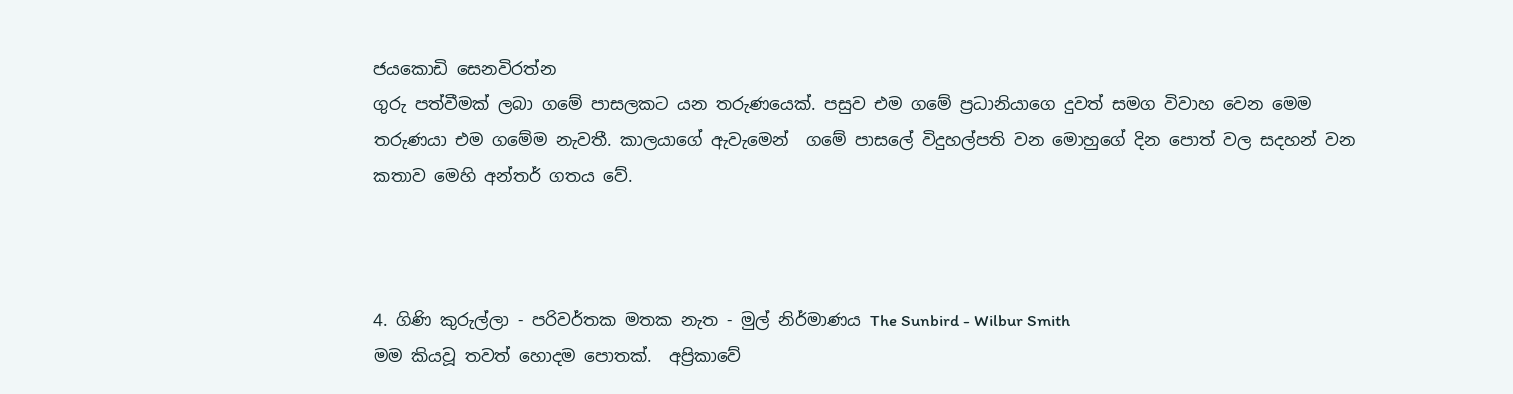ජයකොඩි සෙනවිරත්න
ගුරු පත්වීමක් ලබා ගමේ පාසලකට යන තරුණයෙක්. පසුව එම ගමේ ප්‍රධානියාගෙ දුවත් සමග විවාහ වෙන මෙම තරුණයා එම ගමේම නැවතී. කාලයාගේ ඇවැමෙන්  ගමේ පාසලේ විදුහල්පති වන මොහුගේ දින පොත් වල සදහන් වන කතාව මෙහි අන්තර් ගතය වේ.



4. ගිණි කුරුල්ලා - පරිවර්තක මතක නැත - මුල් නිර්මාණය The Sunbird - Wilbur Smith
මම කියවූ තවත් හොදම පොතක්.  අප්‍රිකාවේ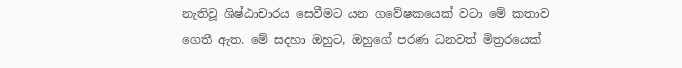නැතිවූ ශිෂ්ඨාචාරය සෙවීමට යන ගවේෂකයෙක් වටා මේ කතාව ගෙතී ඇත. මේ සදහා ඔහුට, ඔහුගේ පරණ ධනවත් මිත්‍රරයෙක්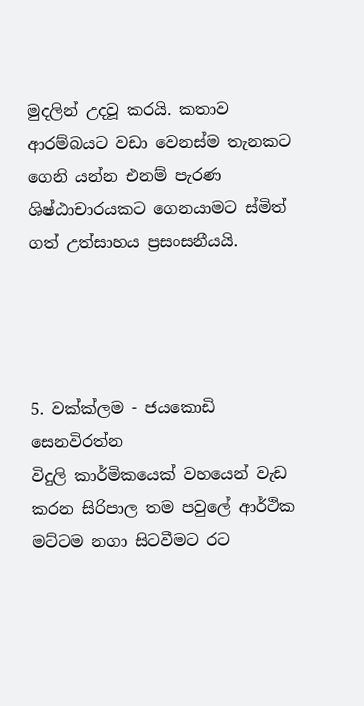මුදලින් උදවූ කරයි. කතාව ආරම්බයට වඩා වෙනස්ම තැනකට ගෙනි යන්න එනම් පැරණ ශිෂ්ඨාචාරයකට ගෙනයාමට ස්මිත් ගත් උත්සාහය ප්‍රසංසනීයයි.




5. වක්ක්ලම - ජයකොඩි සෙනවිරත්න
විදුලි කාර්මිකයෙක් වහයෙන් වැඩ කරන සිරිපාල තම පවුලේ ආර්ථික මට්ටම නගා සිටවීමට රට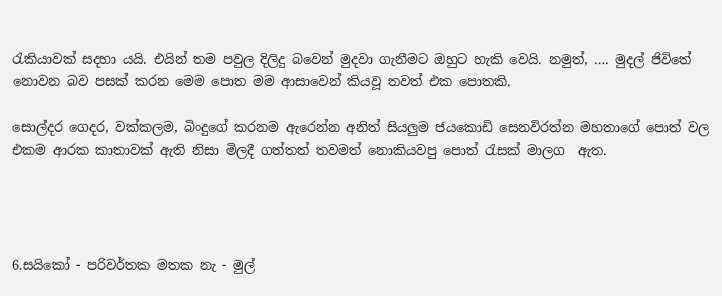රැකියාවක් සදහා යයි. එයින් තම පවුල දිලිදු බවෙන් මුදවා ගැනීමට ඔහුට හැකි වෙයි. නමුත්, …. මුදල් ජිවිතේ නොවන බව පසක් කරන මෙම පොත මම ආසාවෙන් කියවූ තවත් එක පොතකි.

සොල්දර ගෙදර, වක්කලම, බිංදුගේ කරනම ඇරෙන්න අනිත් සියලුම ජයකොඩි සෙනවිරත්න මහතාගේ පොත් වල එකම ආරක කාතාවක් ඇති නිසා මිලදී ගත්තත් තවමත් නොකියවපු පොත් රැසක් මාලග  ඇත.




6.සයිකෝ - පරිවර්තක මතක නැ - මුල්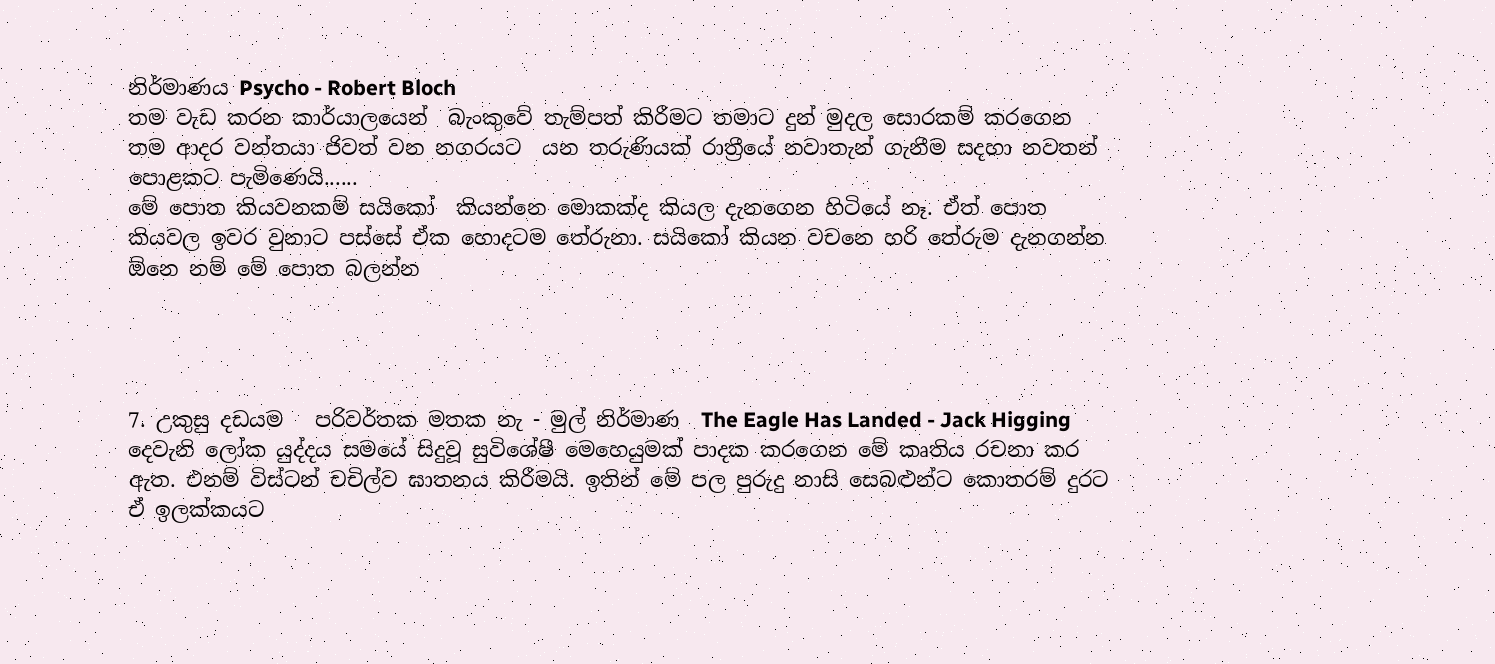නිර්මාණය Psycho - Robert Bloch
තම වැඩ කරන කාර්යාලයෙන්  බැංකුවේ තැම්පත් කිරීමට තමාට දුන් මුදල සොරකම් කරගෙන තම ආදර වන්තයා ජිවත් වන නගරයට  යන තරුණියක් රාත්‍රීයේ නවාතැන් ගැනීම සදහා නවතන් පොළකට පැමිණෙයි......
මේ පොත කියවනකම් සයිකෝ  කියන්නෙ මොකක්ද කියල දැනගෙන හිටියේ නෑ. ඒත් පොත කියවල ඉවර වුනාට පස්සේ ඒක හොදටම තේරුනා. සයිකෝ කියන වචනෙ හරි තේරුම දැනගන්න ඕනෙ නම් මේ පොත බලන්න




7. උකුසු දඩයම   පරිවර්තක මතක නැ - මුල් නිර්මාණ  The Eagle Has Landed - Jack Higging
දෙවැනි ලෝක යුද්දය සමයේ සිදුවූ සුවිශේෂී මෙහෙයුමක් පාදක කරගෙන මේ කෘතිය රචනා කර ඇත. එනම් විස්ටන් චචිල්ව ඝාතනය කිරීමයි. ඉතින් මේ පල පුරුදු නාසි සෙබළුන්ට කොතරම් දුරට ඒ ඉලක්කයට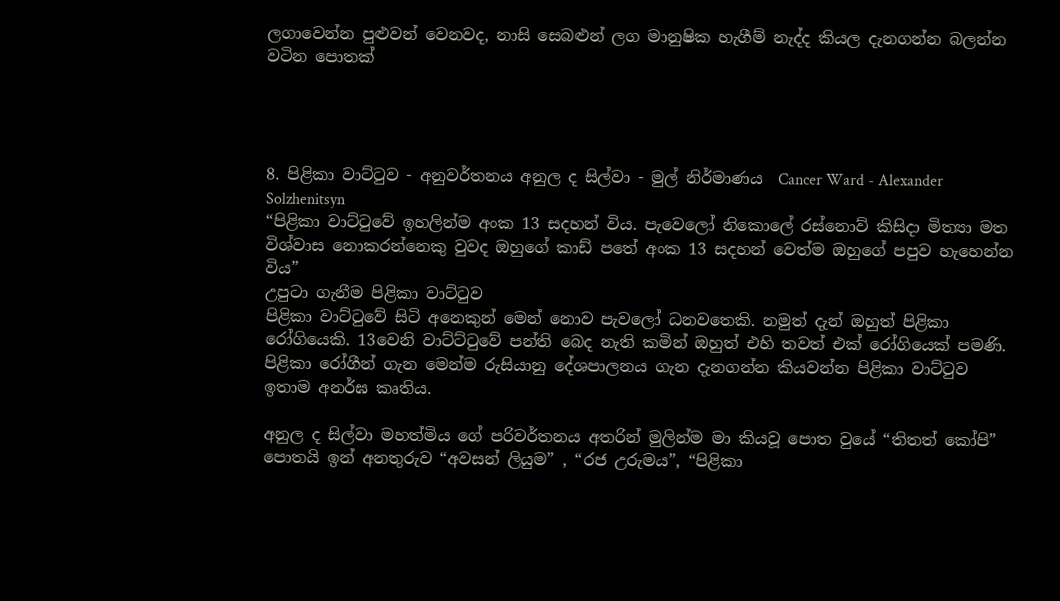ලගාවෙන්න පුළුවන් වෙනවද, නාසි සෙබළුන් ලග මානුෂික හැගීම් නැද්ද කියල දැනගන්න බලන්න වටින පොතක්




8. පිළිකා වාට්ටුව - අනුවර්තනය අනුල ද සිල්වා - මුල් නිර්මාණය  Cancer Ward - Alexander Solzhenitsyn
“පිළිකා වාට්ටුවේ ඉහලින්ම අංක 13 සදහන් විය. පැවෙලෝ නිකොලේ රස්නොව් කිසිදා මිත්‍යා මත විශ්වාස නොකරන්නෙකු වුවද ඔහුගේ කාඩ් පතේ අංක 13 සදහන් වෙත්ම ඔහුගේ පපුව හැහෙන්න විය”
උපුටා ගැනීම පිළිකා වාට්ටුව
පිළිකා වාට්ටුවේ සිටි අනෙකුන් මෙන් නොව පැවලෝ ධනවතෙකි. නමුත් දැන් ඔහුත් පිළිකා රෝගියෙකි. 13වෙනි වාට්ට්ටුවේ පන්ති බෙද නැති කමින් ඔහුත් එහි තවත් එක් රෝගියෙක් පමණි. පිළිකා රෝගීන් ගැන මෙන්ම රුසියානු දේශපාලනය ගැන දැනගන්න කියවන්න පිළිකා වාට්ටුව ඉතාම අනර්ඝ කෘතිය.

අනුල ද සිල්වා මහත්මිය ගේ පරිවර්තනය අතරින් මුලින්ම මා කියවූ පොත වුයේ “තිතත් කෝපි” පොතයි ඉන් අනතුරුව “අවසන් ලියුම” , “රජ උරුමය”, “පිළිකා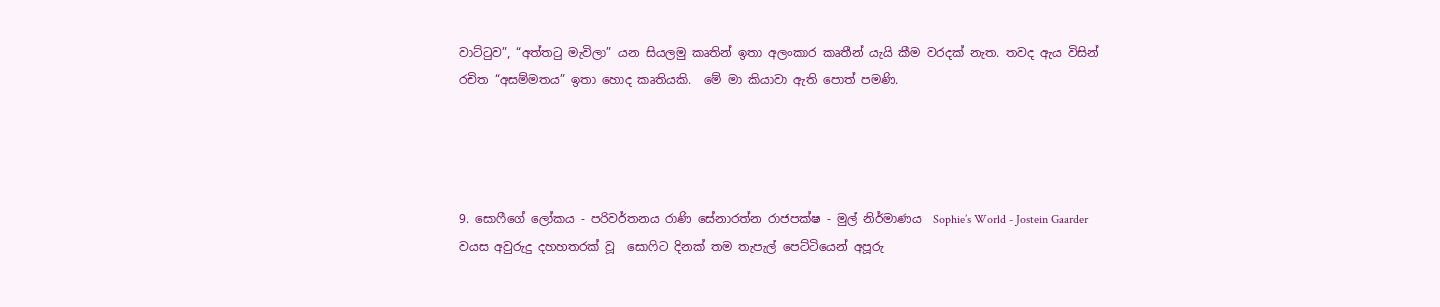වාට්ටුව”, “අත්තටු මැවිලා” යන සියලමු කෘතින් ඉතා අලංකාර කෘතීන් යැයි කීම වරදක් නැත. තවද ඇය විසින් රචිත “අසම්මතය” ඉතා හොද කෘතියකි.  මේ මා කියාවා ඇති පොත් පමණි.




9. සොෆීගේ ලෝකය - පරිවර්තනය රාණි සේනාරත්න රාජපක්ෂ - මුල් නිර්මාණය  Sophie’s World - Jostein Gaarder
වයස අවුරුදු දහහතරක් වූ  සොෆිට දිනක් තම තැපැල් පෙට්ටියෙන් අපූරු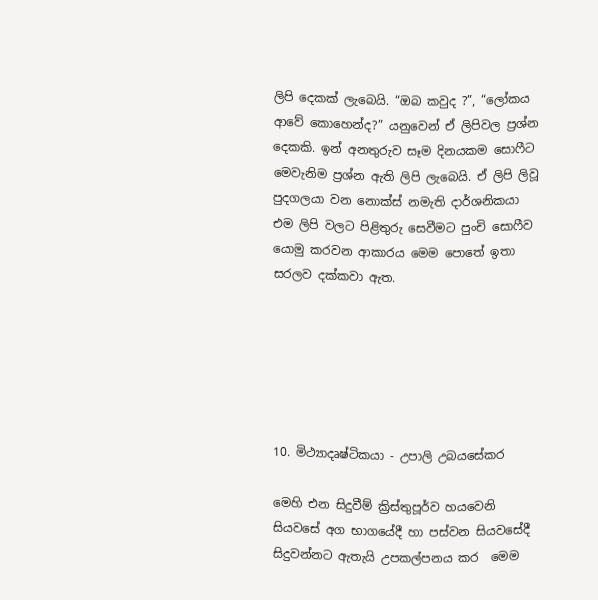ලිපි දෙකක් ලැබෙයි. “ඔබ කවුද ?”, “ලෝකය ආවේ කොහෙන්ද?” යනුවෙන් ඒ ලිපිවල ප්‍රශ්න දෙකකි. ඉන් අනතුරුව සෑම දිනයකම සොෆීට මෙවැනිම ප්‍රශ්න ඇති ලිපි ලැබෙයි. ඒ ලිපි ලිවූ පුදගලයා වන නොක්ස් නමැති දාර්ශනිකයා එම ලිපි වලට පිළිතුරු සෙවීමට පුංචි සොෆීව යොමු කරවන ආකාරය මෙම පොතේ ඉතා සරලව දක්කවා ඇත.






10. මිථ්‍යාදෘෂ්ටිකයා - උපාලි උබයසේකර

මෙහි එන සිදුවීම් ක්‍රිස්තුපූර්ව හයවෙනි සියවසේ අග භාගයේදී හා පස්වන සියවසේදී සිදුවන්නට ඇතැයි උපකල්පනය කර  මෙම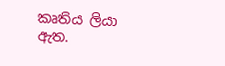කෘතිය ලියා ඇත.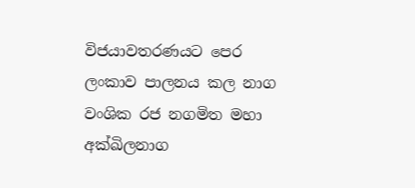විජයාවතරණයට පෙර ලංකාව පාලනය කල නාග වංශික රජ නගමිත මහා අක්ඛිලනාග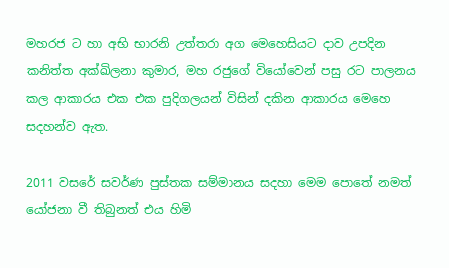මහරජ ට හා අභි භාරනි උත්තරා අග මෙහෙසියට දාව උපදින කනිත්ත අක්ඛිලනා කුමාර, මහ රජුගේ වියෝවෙන් පසු රට පාලනය කල ආකාරය එක එක පුදිගලයන් විසින් දකින ආකාරය මෙහෙ සදහන්ව ඇත.

2011 වසරේ සවර්ණ පුස්තක සම්මානය සදහා මෙම පොතේ නමත් යෝජනා වී තිබුනත් එය හිමි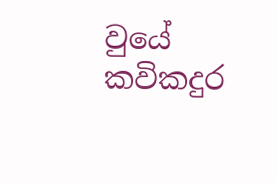වුයේ කවිකදුර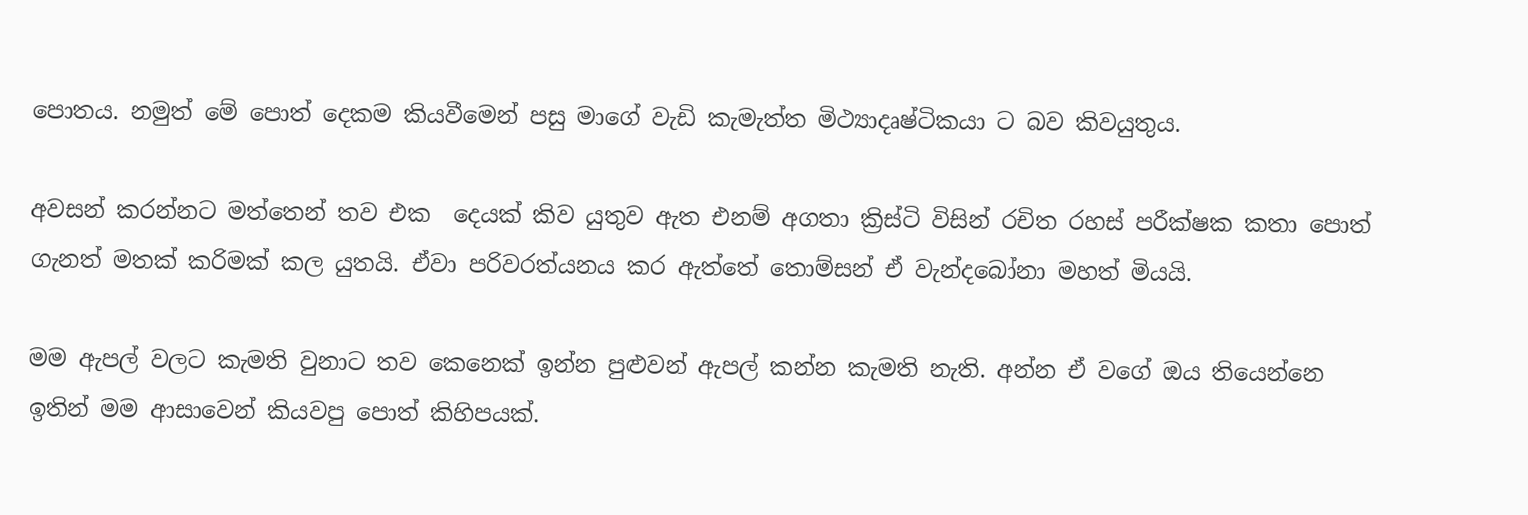පොතය. නමුත් මේ පොත් දෙකම කියවීමෙන් පසු මාගේ වැඩි කැමැත්ත මිථ්‍යාදෘෂ්ටිකයා ට බව කිවයුතුය.

අවසන් කරන්නට මත්තෙන් තව එක  දෙයක් කිව යුතුව ඇත එනම් අගතා ක්‍රිස්ටි විසින් රචිත රහස් පරීක්ෂක කතා පොත් ගැනත් මතක් කරිමක් කල යුතයි. ඒවා පරිවරත්යනය කර ඇත්තේ තොම්සන් ඒ වැන්දබෝනා මහත් මියයි.

මම ඇපල් වලට කැමති වුනාට තව කෙනෙක් ඉන්න පුළුවන් ඇපල් කන්න කැමති නැති. අන්න ඒ වගේ ඔය තියෙන්නෙ ඉතින් මම ආසාවෙන් කියවපු පොත් කිහිපයක්.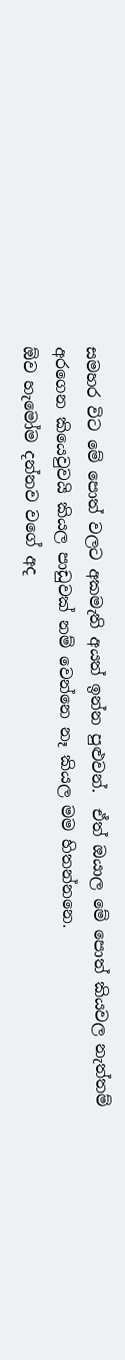සමහර විට මේ පොත් වලට අකමැති අයත් ඉන්න පුළුවන්.  ඒත් ඔයාල මේ පොත් කියවල නැත්තම් අරගෙන කියෙවුවයි කියල පාඩුවක් නම් වෙන්නෙ නෑ කියල මම හිතන්නනෙ.
ඕව හැමෝම දන්නව වගේ අද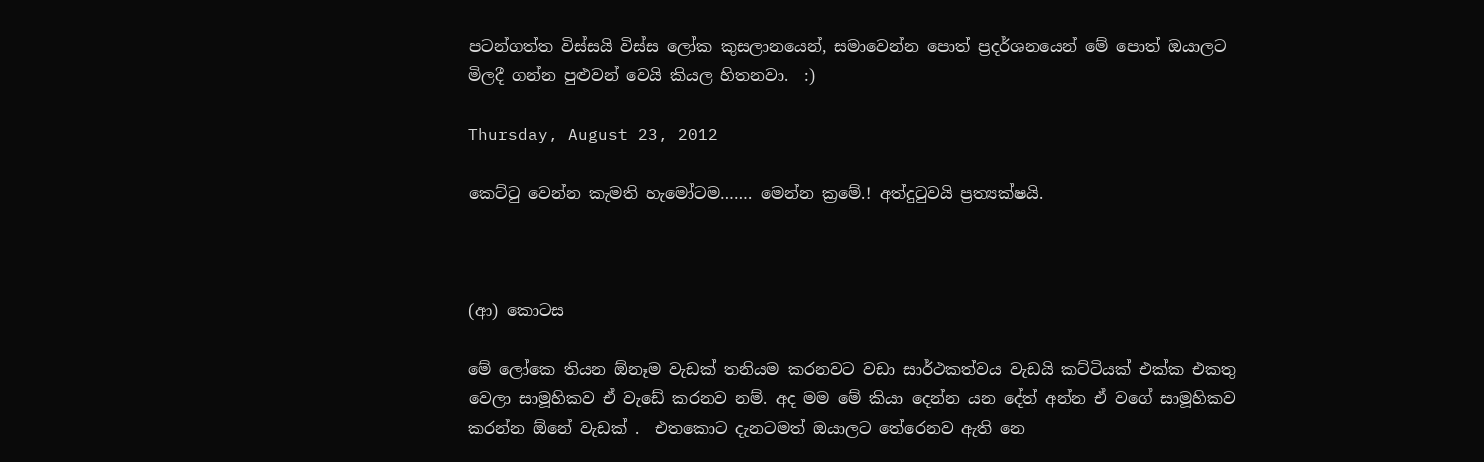පටන්ගත්ත විස්සයි විස්ස ලෝක කුසලානයෙන්, සමාවෙන්න පොත් ප්‍රදර්ශනයෙන් මේ පොත් ඔයාලට මිලදී ගන්න පුළුවන් වෙයි කියල හිතනවා.  :)

Thursday, August 23, 2012

කෙට්ටු වෙන්න කැමති හැමෝටම……. මෙන්න ක්‍රමේ.! අත්දුටුවයි ප්‍රත්‍යක්ෂයි.



(ආ) කොටස

මේ ලෝකෙ තියන ඕනෑම වැඩක් තනියම කරනවට වඩා සාර්ථකත්වය වැඩයි කට්ටියක් එක්ක එකතු වෙලා සාමූහිකව ඒ වැඩේ කරනව නම්. අද මම මේ කියා දෙන්න යන දේත් අන්න ඒ වගේ සාමූහිකව කරන්න ඕනේ වැඩක් .  එතකොට දැනටමත් ඔයාලට තේරෙනව ඇති නෙ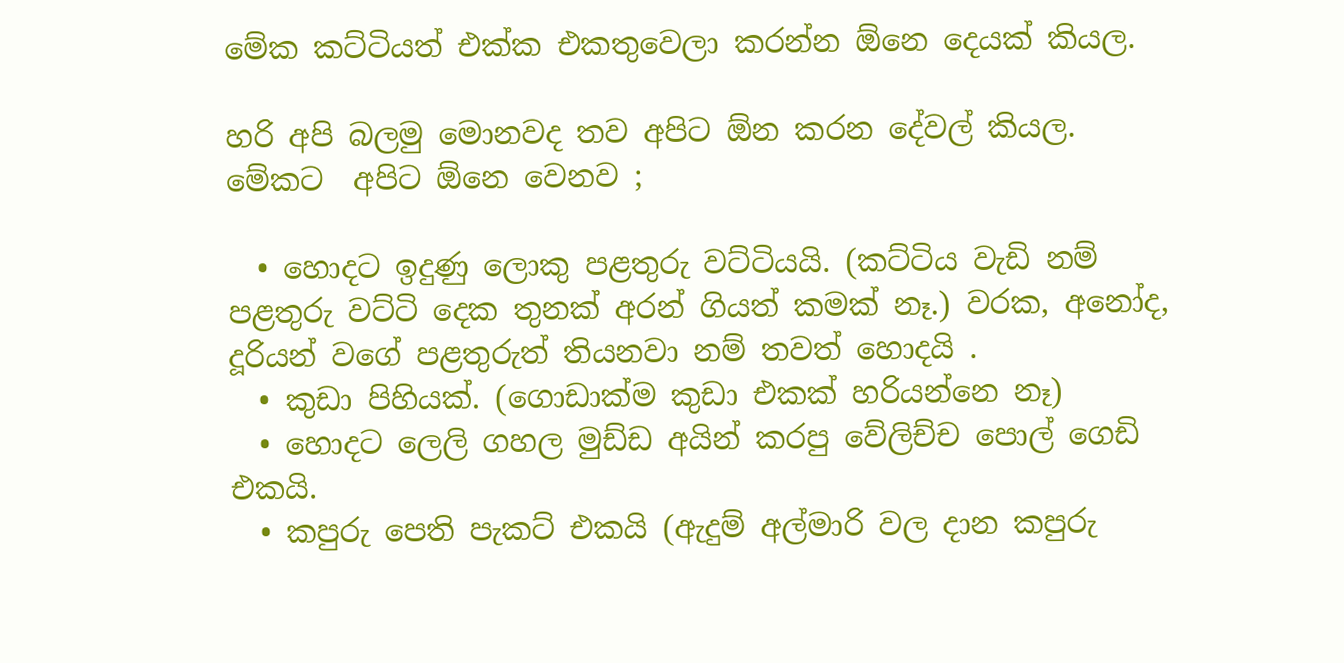මේක කට්ටියත් එක්ක එකතුවෙලා කරන්න ඕනෙ දෙයක් කියල.

හරි අපි බලමු මොනවද තව අපිට ඕන කරන දේවල් කියල. මේකට  අපිට ඕනෙ වෙනව ;

  • හොදට ඉදුණු ලොකු පළතුරු වට්ටියයි. (කට්ටිය වැඩි නම් පළතුරු වට්ටි දෙක තුනක් අරන් ගියත් කමක් නෑ.) වරක, අනෝද, දූරියන් වගේ පළතුරුත් තියනවා නම් තවත් හොදයි .
  • කුඩා පිහියක්. (ගොඩාක්ම කුඩා එකක් හරියන්නෙ නෑ)
  • හොදට ලෙලි ගහල මුඩ්ඩ අයින් කරපු වේලිච්ච පොල් ගෙඩි එකයි.
  • කපුරු පෙති පැකට් එකයි (ඇදුම් අල්මාරි වල දාන කපුරු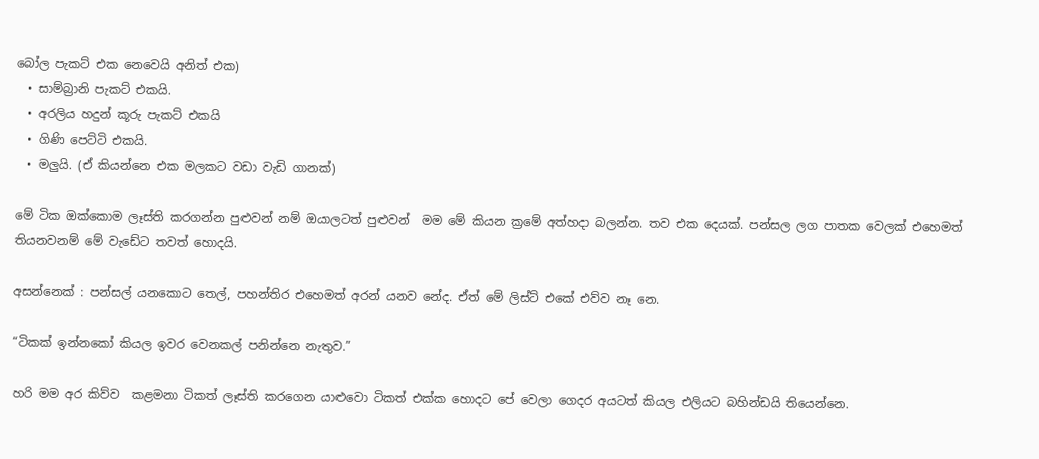බෝල පැකට් එක නෙවෙයි අනිත් එක)
  • සාම්බ්‍රානි පැකට් එකයි.
  • අරලිය හදුන් කූරු පැකට් එකයි
  • ගිණි පෙට්ටි එකයි.
  • මලුයි. (ඒ කියන්නෙ එක මලකට වඩා වැඩි ගානක්)

මේ ටික ඔක්කොම ලෑස්ති කරගන්න පුළුවන් නම් ඔයාලටත් පුළුවන්  මම මේ කියන ක්‍රමේ අත්හදා බලන්න. තව එක දෙයක්. පන්සල ලග පාතක වෙලක් එහෙමත් තියනවනම් මේ වැඩේට තවත් හොදයි.

අසන්නෙක් : පන්සල් යනකොට තෙල්, පහන්තිර එහෙමත් අරන් යනව නේද. ඒත් මේ ලිස්ට් එකේ එව්ව නෑ නෙ.

“ටිකක් ඉන්නකෝ කියල ඉවර වෙනකල් පනින්නෙ නැතුව.”

හරි මම අර කිව්ව  කළමනා ටිකත් ලෑස්ති කරගෙන යාළුවො ටිකත් එක්ක හොදට පේ වෙලා ගෙදර අයටත් කියල එලියට බහින්ඩයි තියෙන්නෙ.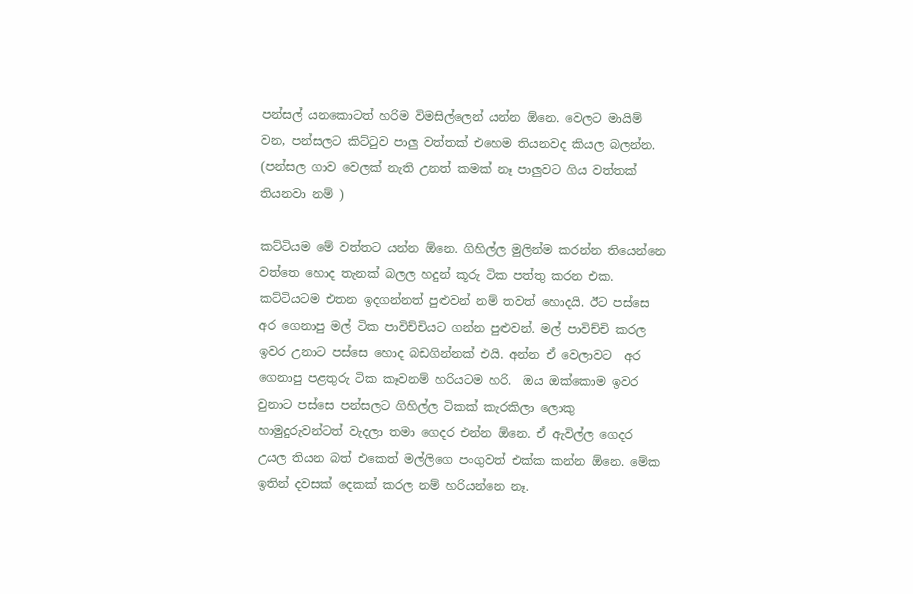පන්සල් යනකොටත් හරිම විමසිල්ලෙන් යන්න ඕනෙ. වෙලට මායිම් වන, පන්සලට කිට්ටුව පාලු වත්තක් එහෙම තියනවද කියල බලන්න. (පන්සල ගාව වෙලක් නැති උනත් කමක් නෑ පාලුවට ගිය වත්තක් තියනවා නම් )

කට්ටියම මේ වත්තට යන්න ඕනෙ. ගිහිල්ල මුලින්ම කරන්න තියෙන්නෙ වත්තෙ හොද තැනක් බලල හදුන් කූරු ටික පත්තු කරන එක. කට්ටියටම එතන ඉදගන්නත් පුළුවන් නම් තවත් හොදයි. ඊට පස්සෙ අර ගෙනාපු මල් ටික පාවිච්චියට ගන්න පුළුවන්. මල් පාවිච්චි කරල ඉවර උනාට පස්සෙ හොද බඩගින්නක් එයි. අන්න ඒ වෙලාවට  අර ගෙනාපු පළතුරු ටික කෑවනම් හරියටම හරි.  ඔය ඔක්කොම ඉවර වුනාට පස්සෙ පන්සලට ගිහිල්ල ටිකක් කැරකිලා ලොකු හාමුදුරුවන්ටත් වැදලා තමා ගෙදර එන්න ඕනෙ. ඒ ඇවිල්ල ගෙදර උයල තියන බත් එකෙත් මල්ලිගෙ පංගුවත් එක්ක කන්න ඕනෙ. මේක ඉතින් දවසක් දෙකක් කරල නම් හරියන්නෙ නෑ.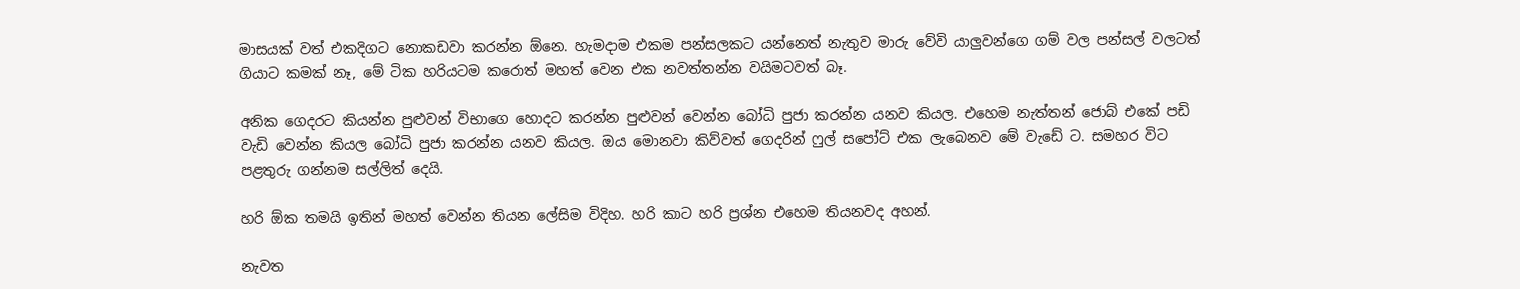මාසයක් වත් එකදිගට නොකඩවා කරන්න ඕනෙ. හැමදාම එකම පන්සලකට යන්නෙත් නැතුව මාරු වේවි යාලුවන්ගෙ ගම් වල පන්සල් වලටත් ගියාට කමක් නෑ, මේ ටික හරියටම කරොත් මහත් වෙන එක නවත්තන්න වයිමටවත් බෑ.

අනික ගෙදරට කියන්න පුළුවන් විභාගෙ හොදට කරන්න පුළුවන් වෙන්න බෝධි පුජා කරන්න යනව කියල. එහෙම නැත්තන් ජොබ් එකේ පඩි වැඩි වෙන්න කියල බෝධි පුජා කරන්න යනව කියල. ඔය මොනවා කිව්වත් ගෙදරින් ෆුල් සපෝට් එක ලැබෙනව මේ වැඩේ ට. සමහර විට පළතුරු ගන්නම සල්ලිත් දෙයි.

හරි ඕක තමයි ඉතින් මහත් වෙන්න තියන ලේසිම විදිහ. හරි කාට හරි ප්‍රශ්න එහෙම තියනවද අහන්.

නැවත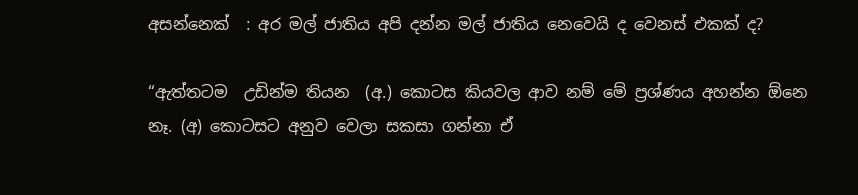අසන්නෙක්  : අර මල් ජාතිය අපි දන්න මල් ජාතිය නෙවෙයි ද වෙනස් එකක් ද?

“ඇත්තටම  උඩින්ම තියන  (අ.) කොටස කියවල ආව නම් මේ ප්‍රශ්ණය අහන්න ඕනෙ නෑ. (අ) කොටසට අනුව වෙලා සකසා ගන්නා ඒ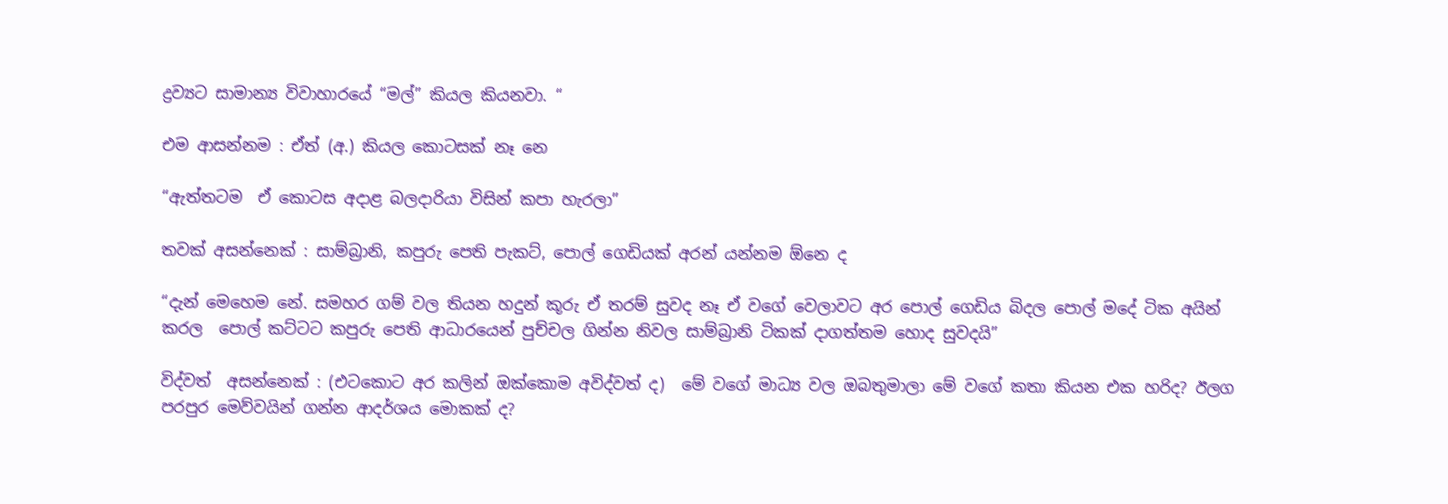ද්‍රව්‍යට සාමාන්‍ය විවාහාරයේ “මල්” කියල කියනවා. “

එම ආසන්නම : ඒත් (අ.) කියල කොටසක් නෑ නෙ

“ඇත්තටම  ඒ කොටස අදාළ බලදාරියා විසින් කපා හැරලා”

තවක් අසන්නෙක් : සාම්බ්‍රානි, කපුරු පෙති පැකට්, පොල් ගෙඩියක් අරන් යන්නම ඕනෙ ද

“දැන් මෙහෙම නේ. සමහර ගම් වල තියන හදුන් කූරු ඒ තරම් සුවද නෑ ඒ වගේ වෙලාවට අර පොල් ගෙඩිය බිදල පොල් මදේ ටික අයින් කරල  පොල් කට්ටට කපුරු පෙති ආධාරයෙන් පුච්චල ගින්න නිවල සාම්බ්‍රානි ටිකක් දාගත්තම හොද සුවදයි”

විද්වත්  අසන්නෙක් : (එටකොට අර කලින් ඔක්කොම අවිද්වත් ද)  මේ වගේ මාධ්‍ය වල ඔබතුමාලා මේ වගේ කතා කියන එක හරිද? ඊලග පරපුර මෙව්වයින් ගන්න ආදර්ශය මොකක් ද?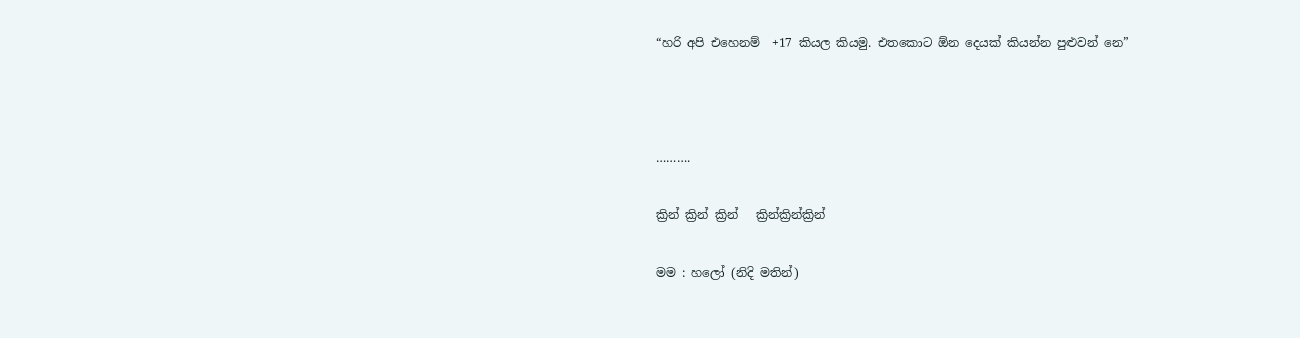“හරි අපි එහෙනම්  +17 කියල කියමු. එතකොට ඕන දෙයක් කියන්න පුළුවන් නෙ”



……….

ක්‍රින් ක්‍රින් ක්‍රින්   ක්‍රින්ක්‍රින්ක්‍රින්

මම : හලෝ (නිදි මතින්)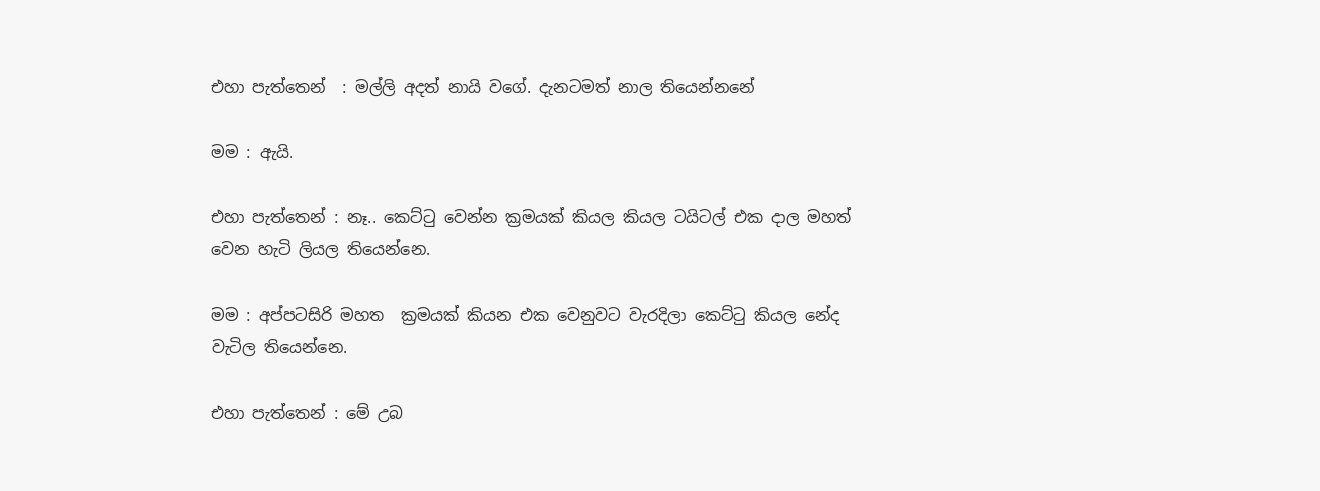එහා පැත්තෙන්  : මල්ලි අදත් නායි වගේ. දැනටමත් නාල තියෙන්නනේ

මම : ඇයි.

එහා පැත්තෙන් : නෑ.. කෙට්ටු වෙන්න ක්‍රමයක් කියල කියල ටයිටල් එක දාල මහත් වෙන හැටි ලියල තියෙන්නෙ.

මම : අප්පටසිරි මහත  ක්‍රමයක් කියන එක වෙනුවට වැරදිලා කෙට්ටු කියල නේද වැටිල තියෙන්නෙ.

එහා පැත්තෙන් : මේ උබ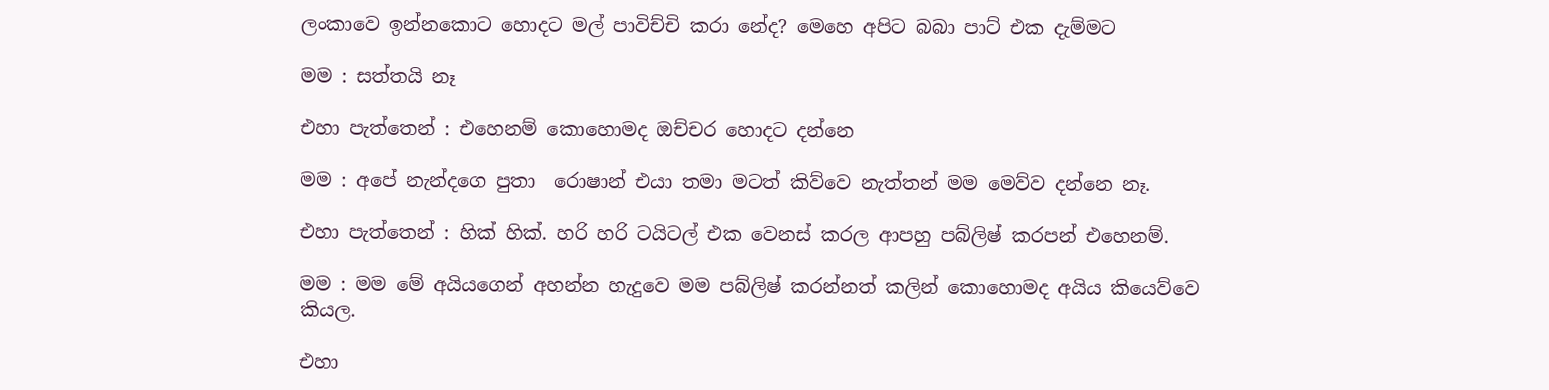ලංකාවෙ ඉන්නකොට හොදට මල් පාවිච්චි කරා නේද? මෙහෙ අපිට බබා පාට් එක දැම්මට

මම : සත්තයි නෑ

එහා පැත්තෙන් : එහෙනම් කොහොමද ඔච්චර හොදට දන්නෙ

මම : අපේ නැන්දගෙ පුතා  රොෂාන් එයා තමා මටත් කිව්වෙ නැත්තන් මම මෙව්ව දන්නෙ නෑ.

එහා පැත්තෙන් : හික් හික්. හරි හරි ටයිටල් එක වෙනස් කරල ආපහු පබ්ලිෂ් කරපන් එහෙනම්.

මම : මම මේ අයියගෙන් අහන්න හැදුවෙ මම පබ්ලිෂ් කරන්නත් කලින් කොහොමද අයිය කියෙව්වෙ කියල.

එහා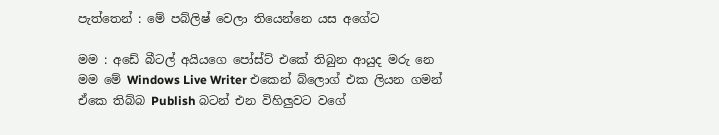පැත්තෙන් : මේ පබ්ලිෂ් වෙලා තියෙන්නෙ යස අගේට

මම : අඩේ බීටල් අයියගෙ පෝස්ට් එකේ තිබුන ආයුද මරු නෙ මම මේ Windows Live Writer එකෙන් බ්ලොග් එක ලියන ගමන් ඒකෙ තිබ්බ Publish බටන් එන විහිලුවට වගේ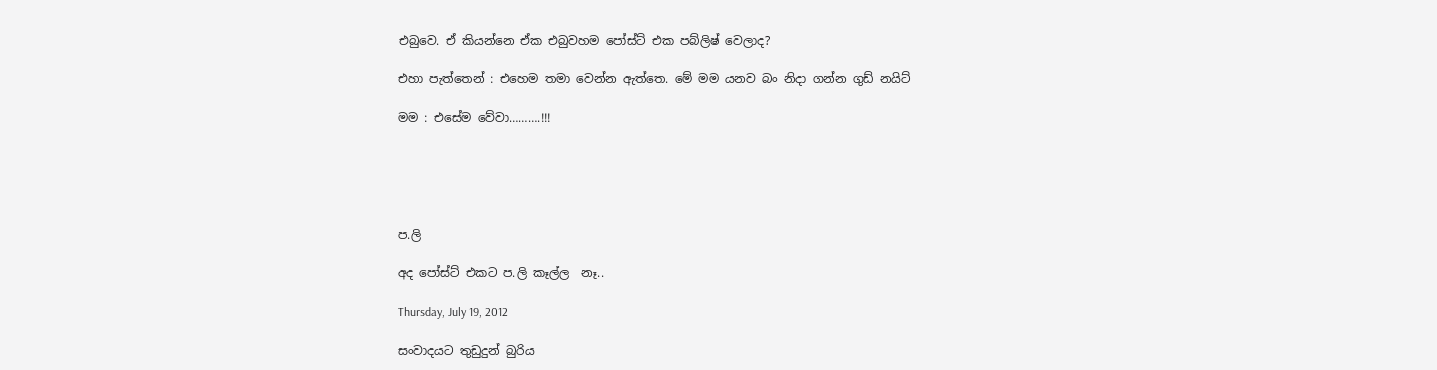එබුවෙ. ඒ කියන්නෙ ඒක එබුවහම පෝස්ට් එක පබ්ලිෂ් වෙලාද?

එහා පැත්තෙන් : එහෙම තමා වෙන්න ඇත්තෙ. මේ මම යනව බං නිදා ගන්න ගුඩ් නයිට්

මම : එසේම වේවා……….!!!





ප.ලි

අද පෝස්ට් එකට ප.ලි කෑල්ල  නෑ..

Thursday, July 19, 2012

සංවාදයට තුඩුදුන් බුරිය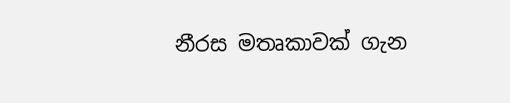නීරස මතෘකාවක් ගැන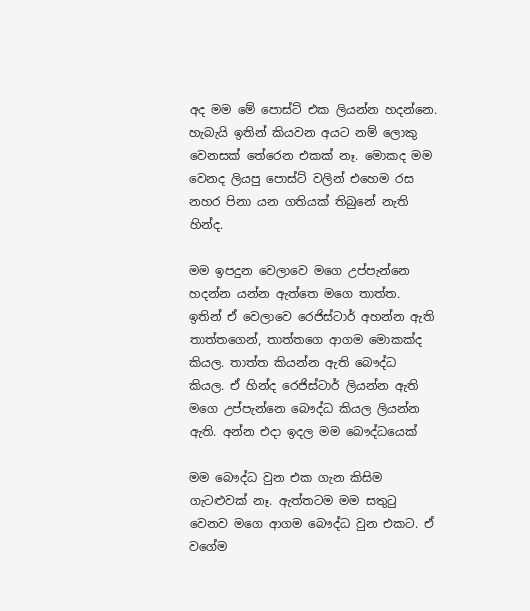අද මම මේ පොස්ට් එක ලියන්න හදන්නෙ. හැබැයි ඉතින් කියවන අයට නම් ලොකු වෙනසක් තේරෙන එකක් නෑ. මොකද මම වෙනද ලියපු පොස්ට් වලින් එහෙම රස නහර පිනා යන ගතියක් තිබුනේ නැති හින්ද.

මම ඉපදුන වෙලාවෙ මගෙ උප්පැන්නෙ හදන්න යන්න ඇත්තෙ මගෙ තාත්ත. ඉතින් ඒ වෙලාවෙ රෙජිස්ටාර් අහන්න ඇති තාත්තගෙන්, තාත්තගෙ ආගම මොකක්ද කියල. තාත්ත කියන්න ඇති බෞද්ධ කියල. ඒ හින්ද රෙජිස්ටාර් ලියන්න ඇති මගෙ උප්පැන්නෙ බෞද්ධ කියල ලියන්න ඇති. අන්න එදා ඉදල මම බෞද්ධයෙක්

මම බෞද්ධ වුන එක ගැන කිසිම ගැටළුවක් නෑ. ඇත්තටම මම සතුටු වෙනව මගෙ ආගම බෞද්ධ වුන එකට. ඒ වගේම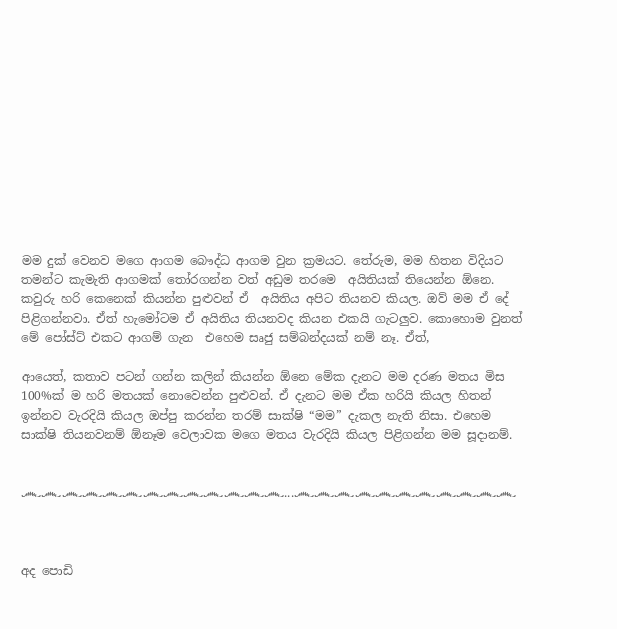මම දුක් වෙනව මගෙ ආගම බෞද්ධ ආගම වුන ක්‍රමයට. තේරුම, මම හිතන විදියට තමන්ට කැමැති ආගමක් තෝරගන්න වත් අඩුම තරමෙ  අයිතියක් තියෙන්න ඕනෙ. කවුරු හරි කෙනෙක් කියන්න පුළුවන් ඒ  අයිතිය අපිට තියනව කියල. ඔව් මම ඒ දේ  පිළිගන්නවා. ඒත් හැමෝටම ඒ අයිතිය තියනවද කියන එකයි ගැටලුව. කොහොම වුනත් මේ පෝස්ට් එකට ආගම් ගැන  එහෙම සෘජු සම්බන්දයක් නම් නෑ. ඒත්,

ආයෙත්, කතාව පටන් ගන්න කලින් කියන්න ඕනෙ මේක දැනට මම දරණ මතය මිස 100%ක් ම හරි මතයක් නොවෙන්න පුළුවන්. ඒ දැනට මම ඒක හරියි කියල හිතන් ඉන්නව වැරදියි කියල ඔප්පු කරන්න තරම් සාක්ෂි “මම” දැකල නැති නිසා. එහෙම සාක්ෂි තියනවනම් ඕනෑම වෙලාවක මගෙ මතය වැරදියි කියල පිළිගන්න මම සූදානම්.


෴෴෴෴෴෴෴෴෴෴෴෴෴...෴෴෴෴෴෴෴෴෴෴෴



අද පොඩි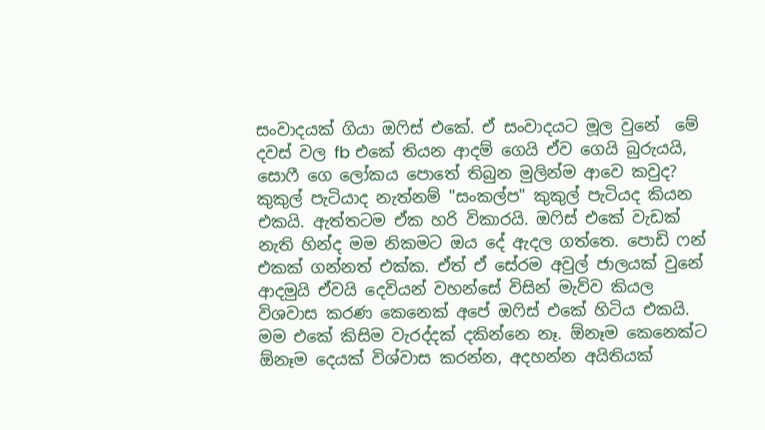සංවාදයක් ගියා ඔෆිස් එකේ. ඒ සංවාදයට මූල වුනේ  මේ දවස් වල fb එකේ තියන ආදම් ගෙයි ඒව ගෙයි බුරුයයි, සොෆී ගෙ ලෝකය පොතේ තිබුන මුලින්ම ආවෙ කවුද? කුකුල් පැටියාද නැත්නම් "සංකල්ප" කුකුල් පැටියද කියන එකයි. ඇත්තටම ඒක හරි විකාරයි. ඔෆිස් එකේ වැඩක් නැති හින්ද මම නිකමට ඔය දේ ඇදල ගත්තෙ. පොඩි ෆන් එකක් ගන්නත් එක්ක. ඒත් ඒ සේරම අවුල් ජාලයක් වුනේ ආදමුයි ඒවයි දෙවියන් වහන්සේ විසින් මැව්ව කියල විශවාස කරණ කෙනෙක් අපේ ඔෆිස් එකේ හිටිය එකයි. මම එකේ කිසිම වැරද්දක් දකින්නෙ නෑ. ඕනෑම කෙනෙක්ට ඕනෑම දෙයක් විශ්වාස කරන්න, අදහන්න අයිතියක්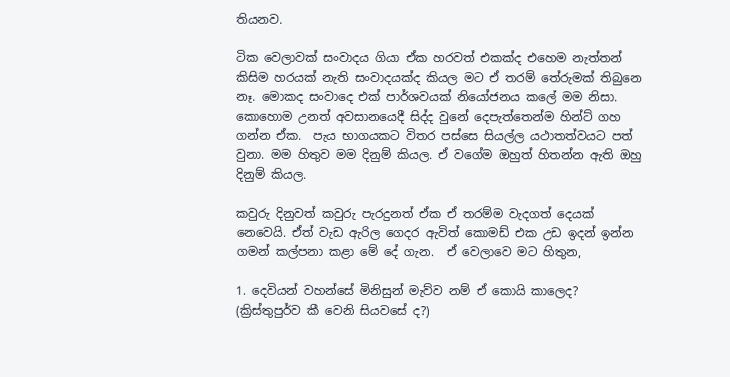තියනව.

ටික වෙලාවක් සංවාදය ගියා ඒක හරවත් එකක්ද එහෙම නැත්තන් කිසිම හරයක් නැති සංවාදයක්ද කියල මට ඒ තරම් තේරුමක් තිබුනෙ නෑ. මොකද සංවාදෙ එක් පාර්ශවයක් නියෝජනය කලේ මම නිසා. කොහොම උනත් අවසානයෙදී සිද්ද වුනේ දෙපැත්තෙන්ම හින්ට් ගහ ගන්න ඒක.  පැය භාගයකට විතර පස්සෙ සියල්ල යථාතත්වයට පත් වුනා. මම හිතුව මම දිනුම් කියල. ඒ වගේම ඔහුත් හිතන්න ඇති ඔහු දිනුම් කියල.

කවුරු දිනුවත් කවුරු පැරදුනත් ඒක ඒ තරම්ම වැදගත් දෙයක් නෙවෙයි. ඒත් වැඩ ඇරිල ගෙදර ඇවිත් කොමඩ් එක උඩ ඉදන් ඉන්න ගමන් කල්පනා කළා මේ දේ ගැන.  ඒ වෙලාවෙ මට හිතුන,

1. දෙවියන් වහන්සේ මිනිසුන් මැව්ව නම් ඒ කොයි කාලෙද?  (ක්‍රිස්තුපුර්ව කී වෙනි සියවසේ ද?)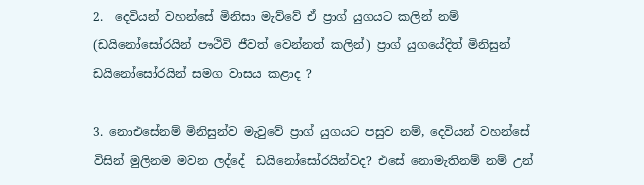2.  දෙවියන් වහන්සේ මිනිසා මැව්වේ ඒ ප්‍රාග් යුගයට කලින් නම් (ඩයිනෝසෝරයින් පෟථිවි ජීවත් වෙන්නත් කලින්) ප්‍රාග් යුගයේදිත් මිනිසුන්  ඩයිනෝසෝරයින් සමග වාසය කළාද ?

3. නොඑසේනම් මිනිසුන්ව මැවුවේ ප්‍රාග් යුගයට පසුව නම්, දෙවියන් වහන්සේ විසින් මුලිනම මවන ලද්දේ  ඩයිනෝසෝරයින්වද? එසේ නොමැතිනම් නම් උන්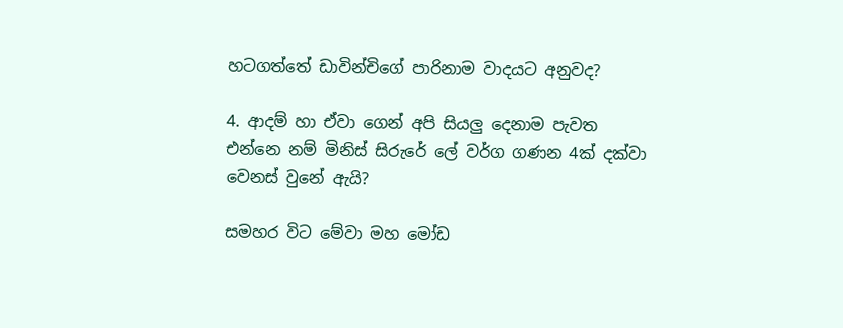හටගත්තේ ඩාවින්චිගේ පාරිනාම වාදයට අනුවද?

4. ආදම් හා ඒවා ගෙන් අපි සියලු දෙනාම පැවත එන්නෙ නම් මිනිස් සිරුරේ ලේ වර්ග ගණන 4ක් දක්වා වෙනස් වුනේ ඇයි?

සමහර විට මේවා මහ මෝඩ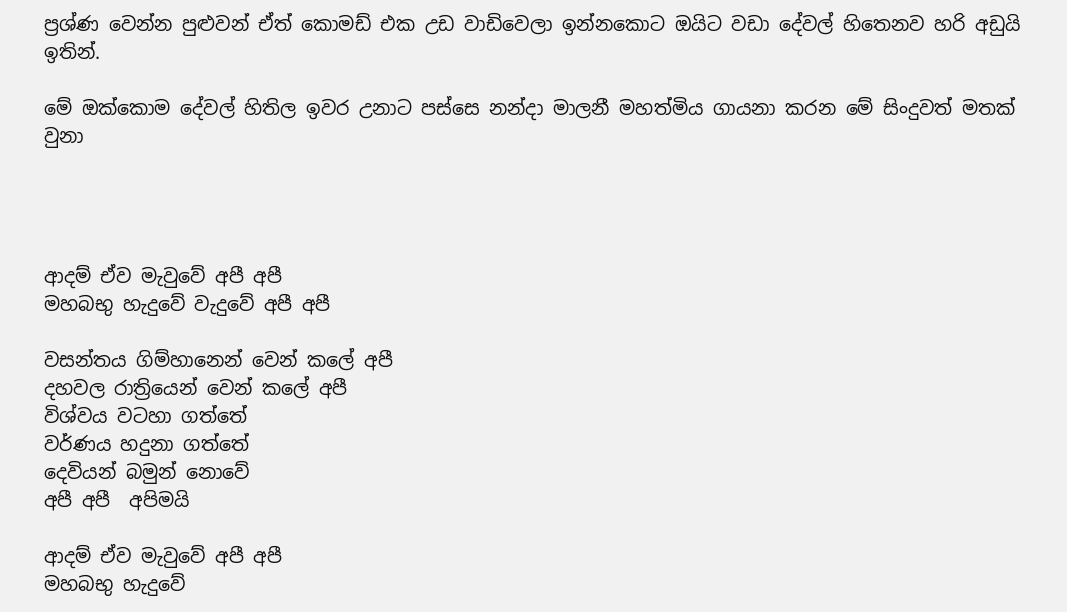ප්‍රශ්ණ වෙන්න පුළුවන් ඒත් කොමඩ් එක උඩ වාඩිවෙලා ඉන්නකොට ඔයිට වඩා දේවල් හිතෙනව හරි අඩුයි ඉතින්.

මේ ඔක්කොම දේවල් හිතිල ඉවර උනාට පස්සෙ නන්දා මාලනී මහත්මිය ගායනා කරන මේ සිංදුවත් මතක් වුනා




ආදම් ඒව මැවුවේ අපී අපී
මහබභු හැදුවේ වැදුවේ අපී අපී

වසන්තය ගිම්හානෙන් වෙන් කලේ අපී
දහවල රාත්‍රියෙන් වෙන් කලේ අපී
විශ්වය වටහා ගත්තේ
වර්ණය හදුනා ගත්තේ
දෙවියන් බමුන් නොවේ
අපී අපී  අපිමයි

ආදම් ඒව මැවුවේ අපී අපී
මහබභු හැදුවේ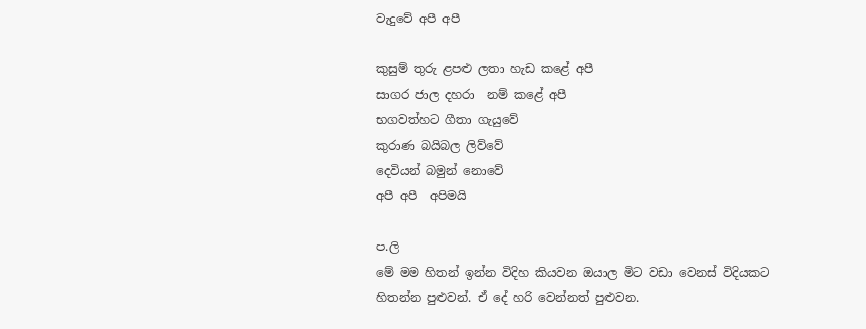වැදුවේ අපී අපී

කුසුම් තුරු ළපළු ලතා හැඩ කළේ අපී
සාගර ජාල දහරා  නම් කළේ අපී
භගවත්හට ගීතා ගැයුවේ
කුරාණ බයිබල ලිව්වේ
දෙවියන් බමුන් නොවේ
අපී අපී  අපිමයි

ප.ලි
මේ මම හිතන් ඉන්න විදිහ කියවන ඔයාල මිට වඩා වෙනස් විදියකට හිතන්න පුළුවන්. ඒ දේ හරි වෙන්නත් පුළුවන.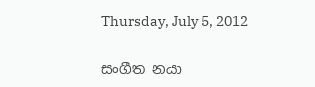Thursday, July 5, 2012

සංගීත නයා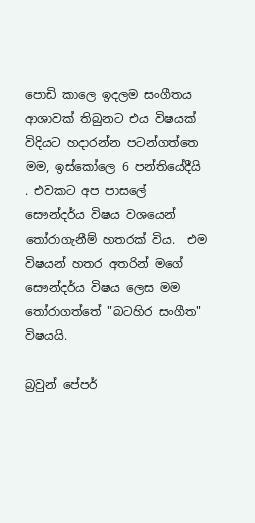පොඩි කාලෙ ඉදලම සංගීතය ආශාවක් තිබුනට එය විෂයක් විදියට හදාරන්න පටන්ගත්තෙ මම, ඉස්කෝලෙ 6 පන්තියේදීයි . එවකට අප පාසලේ සෞන්දර්ය විෂය වශයෙන් තෝරාගැනීම් හතරක් විය.  එම විෂයන් හතර අතරින් මගේ  සෞන්දර්ය විෂය ලෙස මම තෝරාගත්තේ "බටහිර සංගීත" විෂයයි.

බ්‍රවුන් පේපර්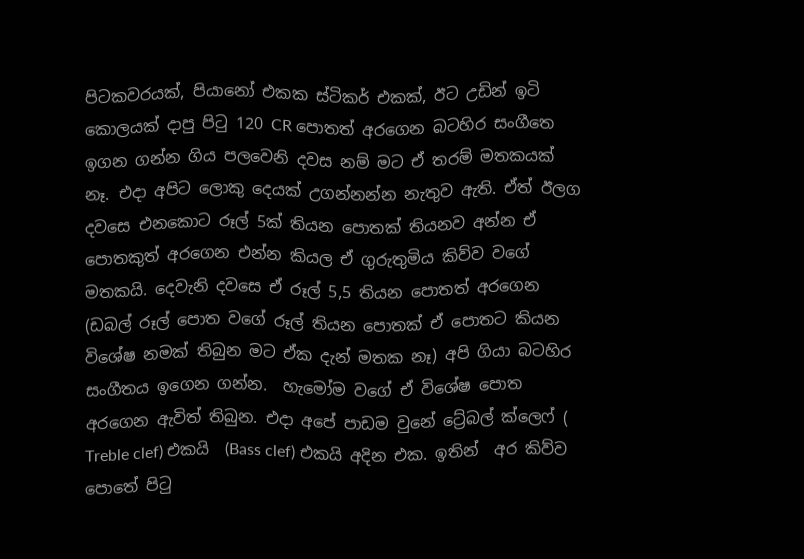පිටකවරයක්, පියානෝ එකක ස්ටිකර් එකක්, ඊට උඩින් ඉටි කොලයක් දාපු පිටු 120 CR පොතත් අරගෙන බටහිර සංගීතෙ ඉගන ගන්න ගිය පලවෙනි දවස නම් මට ඒ තරම් මතකයක් නෑ. එදා අපිට ලොකු දෙයක් උගන්නන්න නැතුව ඇති. ඒත් ඊලග දවසෙ එනකොට රූල් 5ක් තියන පොතක් තියනව අන්න ඒ පොතකුත් අරගෙන එන්න කියල ඒ ගුරුතුමිය කිව්ව වගේ මතකයි. දෙවැනි දවසෙ ඒ රූල් 5,5 තියන පොතත් අරගෙන (ඩබල් රූල් පොත වගේ රූල් තියන පොතක් ඒ පොතට කියන විශේෂ නමක් තිබුන මට ඒක දැන් මතක නෑ) අපි ගියා බටහිර සංගීතය ඉගෙන ගන්න.  හැමෝම වගේ ඒ විශේෂ පොත අරගෙන ඇවිත් තිබුන. එදා අපේ පාඩම වුනේ ට්‍රේබල් ක්ලෙෆ් ( Treble clef) එකයි  (Bass clef) එකයි අදින එක. ඉතින්  අර කිව්ව පොතේ පිටු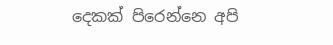දෙකක් පිරෙන්නෙ අපි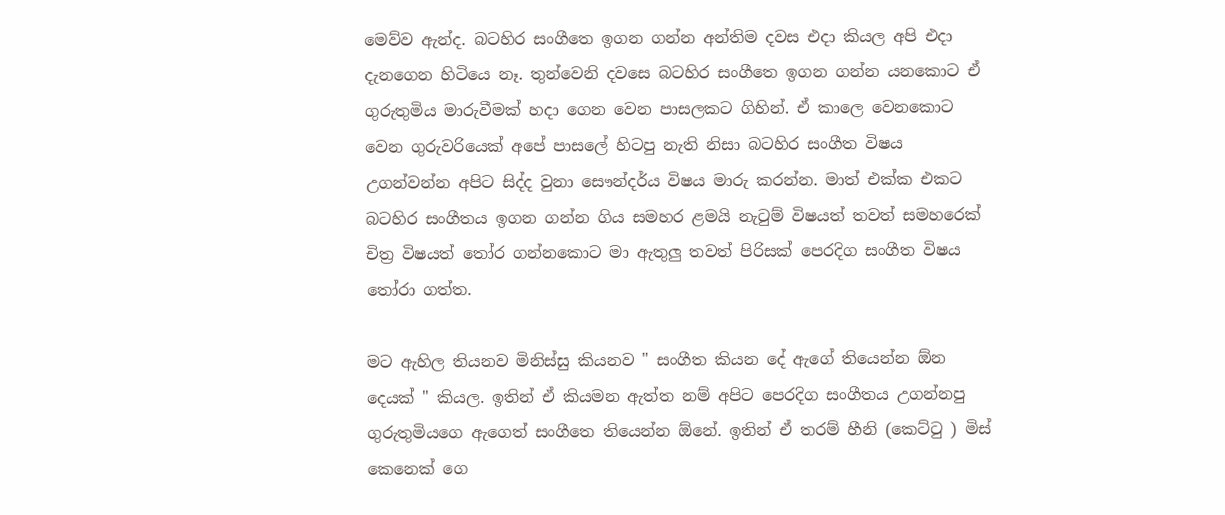මෙව්ව ඇන්ද. බටහිර සංගීතෙ ඉගන ගන්න අන්තිම දවස එදා කියල අපි එදා දැනගෙන හිටියෙ නෑ. තුන්වෙනි දවසෙ බටහිර සංගීතෙ ඉගන ගන්න යනකොට ඒ ගුරුතුමිය මාරුවීමක් හදා ගෙන වෙන පාසලකට ගිහින්. ඒ කාලෙ වෙනකොට වෙන ගුරුවරියෙක් අපේ පාසලේ හිටපු නැති නිසා බටහිර සංගීත විෂය උගන්වන්න අපිට සිද්ද වුනා සෞන්දර්ය විෂය මාරු කරන්න. මාත් එක්ක එකට බටහිර සංගීතය ඉගන ගන්න ගිය සමහර ළමයි නැටුම් විෂයත් තවත් සමහරෙක් චිත්‍ර විෂයත් තෝර ගන්නකොට මා ඇතුලු තවත් පිරිසක් පෙරදිග සංගීත විෂය තෝරා ගත්ත.

මට ඇහිල තියනව මිනිස්සු කියනව " සංගීත කියන දේ ඇගේ තියෙන්න ඕන දෙයක් " කියල. ඉතින් ඒ කියමන ඇත්ත නම් අපිට පෙරදිග සංගීතය උගන්නපු ගුරුතුමියගෙ ඇගෙත් සංගීතෙ තියෙන්න ඕනේ. ඉතින් ඒ තරම් හීනි (කෙට්ටු ) මිස් කෙනෙක් ගෙ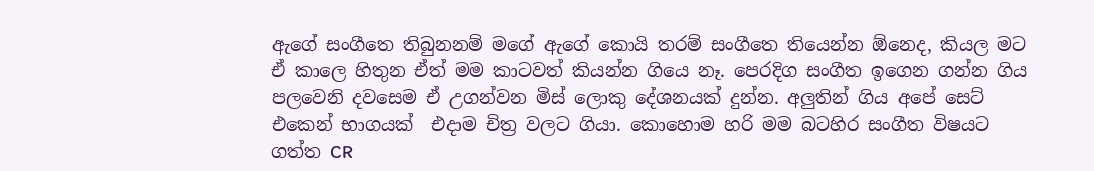ඇගේ සංගීතෙ තිබුනනම් මගේ ඇගේ කොයි තරම් සංගීතෙ තියෙන්න ඕනෙද, කියල මට ඒ කාලෙ හිතුන ඒත් මම කාටවත් කියන්න ගියෙ නෑ. පෙරදිග සංගීත ඉගෙන ගන්න ගිය පලවෙනි දවසෙම ඒ උගන්වන මිස් ලොකු දේශනයක් දුන්න. අලුතින් ගිය අපේ සෙට් එකෙන් භාගයක්  එදාම චිත්‍ර වලට ගියා. කොහොම හරි මම බටහිර සංගීත විෂයට ගත්ත CR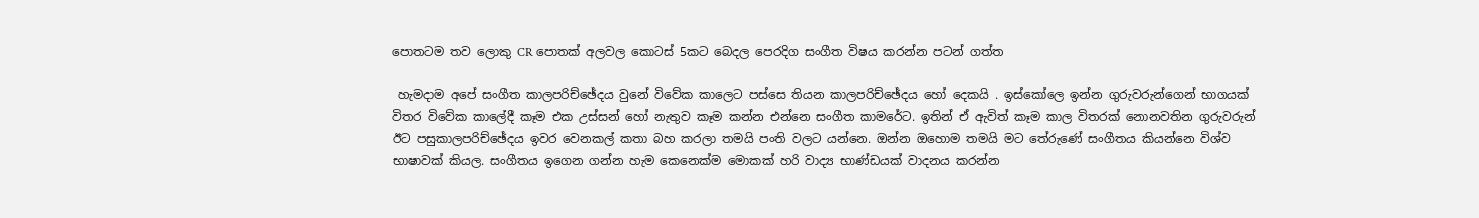පොතටම තව ලොකු CR පොතක් අලවල කොටස් 5කට බෙදල පෙරදිග සංගීත විෂය කරන්න පටන් ගත්ත

 හැමදාම අපේ සංගීත කාලපරිච්ඡේදය වුනේ විවේක කාලෙට පස්සෙ තියන කාලපරිච්ඡේදය හෝ දෙකයි . ඉස්කෝලෙ ඉන්න ගුරුවරුන්ගෙන් භාගයක් විතර විවේක කාලේදී කෑම එක උස්සන් හෝ නැතුව කෑම කන්න එන්නෙ සංගීත කාමරේට. ඉතින් ඒ ඇවිත් කෑම කාල විතරක් නොනවතින ගුරුවරුන් ඊට පසුකාලපරිච්ඡේදය ඉවර වෙනකල් කතා බහ කරලා තමයි පංති වලට යන්නෙ. ඔන්න ඔහොම තමයි මට තේරුණේ සංගීතය කියන්නෙ විශ්ව භාෂාවක් කියල. සංගීතය ඉගෙන ගන්න හැම කෙනෙක්ම මොකක් හරි වාද්‍ය භාණ්ඩයක් වාදනය කරන්න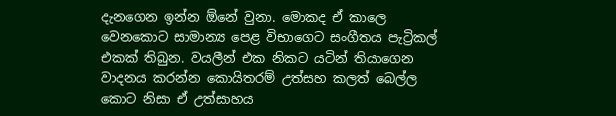දැනගෙන ඉන්න ඕනේ වුනා. මොකද ඒ කාලෙ වෙනකොට සාමාන්‍ය පෙළ විභාගෙට සංගීතය පැට්‍රිකල් එකක් තිබුන. වයලීන් එක නිකට යටින් තියාගෙන වාදනය කරන්න කොයිතරම් උත්සහ කලත් බෙල්ල කොට නිසා ඒ උත්සාහය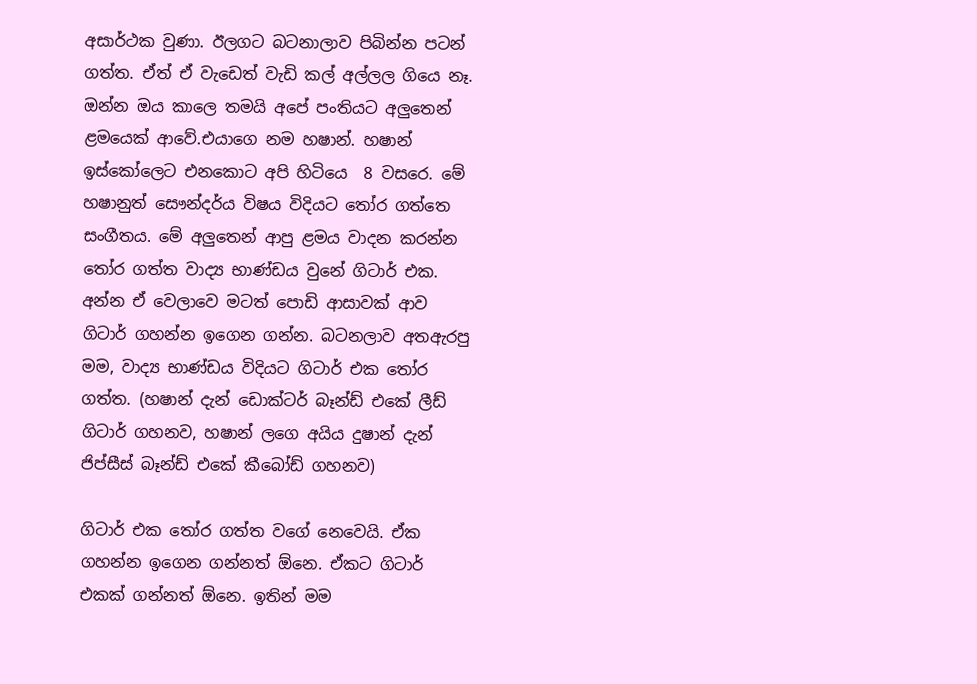අසාර්ථක වුණා. ඊලගට බටනාලාව පිබින්න පටන් ගත්ත. ඒත් ඒ වැඩෙත් වැඩි කල් අල්ලල ගියෙ නෑ. ඔන්න ඔය කාලෙ තමයි අපේ පංතියට අලුතෙන් ළමයෙක් ආවේ.එයාගෙ නම හෂාන්. හෂාන් ඉස්කෝලෙට එනකොට අපි හිටියෙ  8 වසරෙ. මේ හෂානුත් සෞන්දර්ය විෂය විදියට තෝර ගත්තෙ සංගීතය. මේ අලුතෙන් ආපු ළමය වාදන කරන්න  තෝර ගත්ත වාද්‍ය භාණ්ඩය වුනේ ගිටාර් එක. අන්න ඒ වෙලාවෙ මටත් පොඩි ආසාවක් ආව ගිටාර් ගහන්න ඉගෙන ගන්න. බටනලාව අතඇරපු මම, වාද්‍ය භාණ්ඩය විදියට ගිටාර් එක තෝර ගත්ත. (හෂාන් දැන් ඩොක්ටර් බෑන්ඩ් එකේ ලීඩ් ගිටාර් ගහනව, හෂාන් ලගෙ අයිය දුෂාන් දැන් ජිප්සීස් බෑන්ඩ් එකේ කීබෝඩ් ගහනව)

ගිටාර් එක තෝර ගත්ත වගේ නෙවෙයි. ඒක ගහන්න ඉගෙන ගන්නත් ඕනෙ. ඒකට ගිටාර් එකක් ගන්නත් ඕනෙ. ඉතින් මම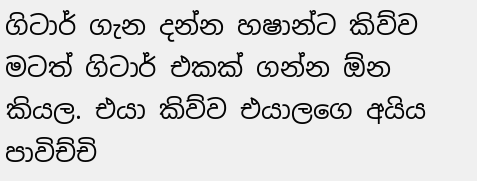ගිටාර් ගැන දන්න හෂාන්ට කිව්ව මටත් ගිටාර් එකක් ගන්න ඕන කියල. එයා කිව්ව එයාලගෙ අයිය පාවිච්චි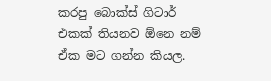කරපු බොක්ස් ගිටාර් එකක් තියනව ඕනෙ නම් ඒක මට ගන්න කියල.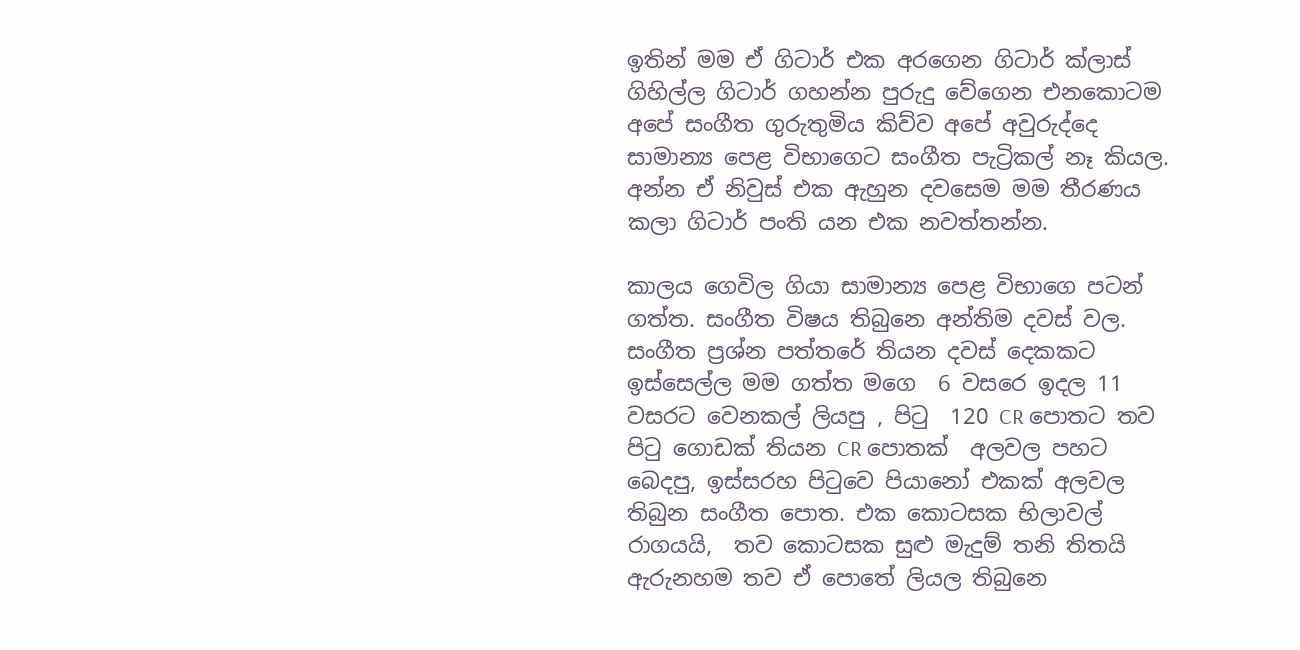ඉතින් මම ඒ ගිටාර් එක අරගෙන ගිටාර් ක්ලාස් ගිහිල්ල ගිටාර් ගහන්න පුරුදු වේගෙන එනකොටම අපේ සංගීත ගුරුතුමිය කිව්ව අපේ අවුරුද්දෙ සාමාන්‍ය පෙළ විභාගෙට සංගීත පැට්‍රිකල් නෑ කියල. අන්න ඒ නිවුස් එක ඇහුන දවසෙම මම තීරණය කලා ගිටාර් පංති යන එක නවත්තන්න.

කාලය ගෙවිල ගියා සාමාන්‍ය පෙළ විභාගෙ පටන් ගත්ත. සංගීත විෂය තිබුනෙ අන්තිම දවස් වල. සංගීත ප්‍රශ්න පත්තරේ තියන දවස් දෙකකට ඉස්සෙල්ල මම ගත්ත මගෙ  6 වසරෙ ඉදල 11 වසරට වෙනකල් ලියපු , පිටු  120 CR පොතට තව පිටු ගොඩක් තියන CR පොතක්  අලවල පහට බෙදපු, ඉස්සරහ පිටුවෙ පියානෝ එකක් අලවල තිබුන සංගීත පොත. එක කොටසක භිලාවල් රාගයයි,  තව කොටසක සුළු මැදුම් තනි තිතයි ඇරුනහම තව ඒ පොතේ ලියල තිබුනෙ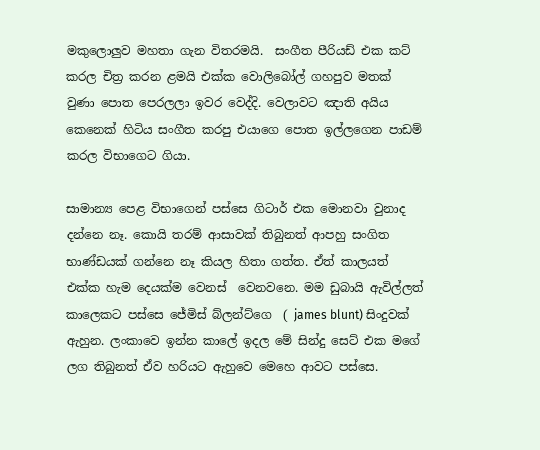මකුලොලුව මහතා ගැන විතරමයි.  සංගීත පීරියඩ් එක කට් කරල චිත්‍ර කරන ළමයි එක්ක වොලිබෝල් ගහපුව මතක් වුණා පොත පෙරලලා ඉවර වෙද්දි. වෙලාවට ඤාති අයිය කෙනෙක් හිටිය සංගීත කරපු එයාගෙ පොත ඉල්ලගෙන පාඩම් කරල විභාගෙට ගියා.

සාමාන්‍ය පෙළ විභාගෙන් පස්සෙ ගිටාර් එක මොනවා වුනාද දන්නෙ නෑ. කොයි තරම් ආසාවක් තිබුනත් ආපහු සංගිත භාණ්ඩයක් ගන්නෙ නෑ කියල හිතා ගත්ත. ඒත් කාලයත් එක්ක හැම දෙයක්ම වෙනස්  වෙනවනෙ. මම ඩුබායි ඇවිල්ලත් කාලෙකට පස්සෙ ජේමිස් බ්ලන්ට්ගෙ  ( james blunt) සිංදුවක් ඇහුන. ලංකාවෙ ඉන්න කාලේ ඉදල මේ සින්දු සෙට් එක මගේ ලග තිබුනත් ඒව හරියට ඇහුවෙ මෙහෙ ආවට පස්සෙ.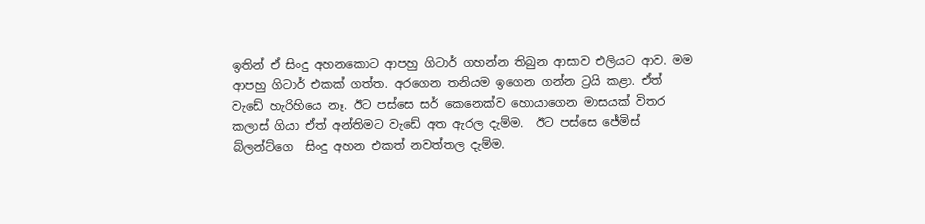ඉතින් ඒ සිංදු අහනකොට ආපහු ගිටාර් ගහන්න තිබුන ආසාව එලියට ආව. මම ආපහු ගිටාර් එකක් ගත්ත. අරගෙන තනියම ඉගෙන ගන්න ට්‍රයි කළා. ඒත් වැඩේ හැරිහියෙ නෑ. ඊට පස්සෙ සර් කෙනෙක්ව හොයාගෙන මාසයක් විතර කලාස් ගියා ඒත් අන්තිමට වැඩේ අත ඇරල දැම්ම.  ඊට පස්සෙ ජේමිස් බ්ලන්ට්ගෙ  සිංදු අහන එකත් නවත්තල දැම්ම.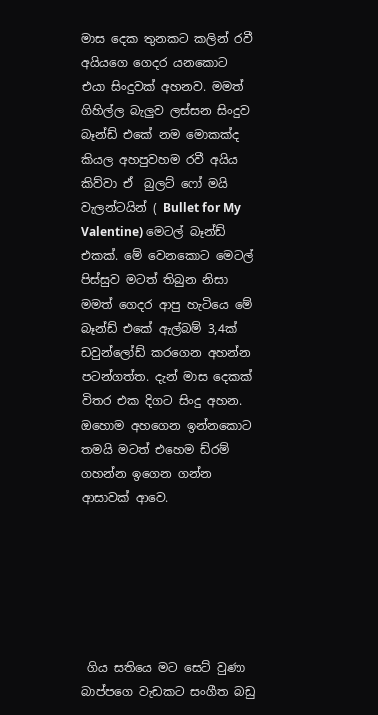මාස දෙක තුනකට කලින් රවී අයියගෙ ගෙදර යනකොට එයා සිංදුවක් අහනව. මමත් ගිහිල්ල බැලුව ලස්සන සිංදුව බෑන්ඩ් එකේ නම මොකක්ද කියල අහපුවහම රවී අයිය කිව්වා ඒ  බුලට් ෆෝ මයි වැලන්ටයින් ( Bullet for My Valentine) මෙටල් බෑන්ඩ් එකක්. මේ වෙනකොට මෙටල් පිස්සුව මටත් තිබුන නිසා මමත් ගෙදර ආපු හැටියෙ මේ බෑන්ඩ් එකේ ඇල්බම් 3,4ක් ඩවුන්ලෝඩ් කරගෙන අහන්න පටන්ගත්ත. දැන් මාස දෙකක් විතර එක දිගට සිංදු අහන. ඔහොම අහගෙන ඉන්නකොට තමයි මටත් එහෙම ඩ්රම් ගහන්න ඉගෙන ගන්න ආසාවක් ආවෙ.






 ගිය සතියෙ මට සෙට් වුණා බාප්පගෙ වැඩකට සංගීත බඩු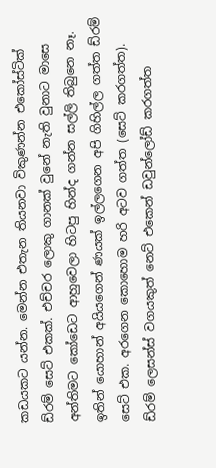කඩයකට යන්න. මෙන්න එතැන තියනවා විකුණන්න එකෝස්ටික් ඩ්රම් සෙට් එකක්. එච්චර ලොකු ගානක් වුනේ නැති වුනාට මාසෙ අන්තිමට කෝඩෙට ආහුවෙලා හිටපු හින්ද ගන්න සල්ලි තිබුනෙ නෑ. ඉතින් යොහාන් අයියගෙන් ණයක් ඉල්ලගෙන අපි ගිහිල්ල ගත්ත ඩ්රම් සෙට් එක. අරගෙන කොහොම හරි අටව ගත්ත (සෙට් කරගත්ත). ඩ්රම් ලෙසන්ස් වගයකුත් නෙට් එකෙන් ඩවුන්ලෝඩ් කරගත්ත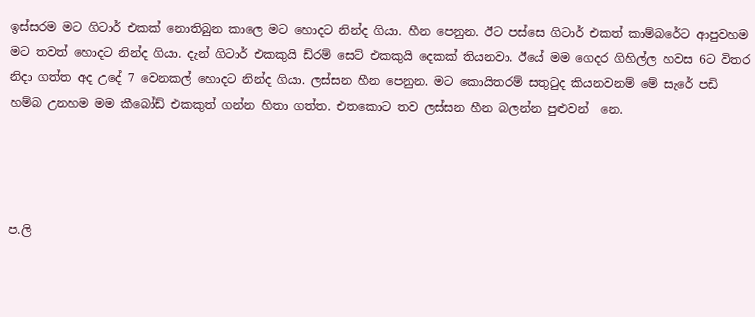ඉස්සරම මට ගිටාර් එකක් නොතිබුන කාලෙ මට හොදට නින්ද ගියා. හීන පෙනුන. ඊට පස්සෙ ගිටාර් එකත් කාම්බරේට ආපුවහම මට තවත් හොදට නින්ද ගියා. දැන් ගිටාර් එකකුයි ඩ්රම් සෙට් එකකුයි දෙකක් තියනවා. ඊයේ මම ගෙදර ගිහිල්ල හවස 6ට විතර නිදා ගත්ත අද උදේ 7 වෙනකල් හොදට නින්ද ගියා. ලස්සන හීන පෙනුන. මට කොයිතරම් සතුටුද කියනවනම් මේ සැරේ පඩි හම්බ උනහම මම කීබෝඩ් එකකුත් ගන්න හිතා ගත්ත. එතකොට තව ලස්සන හීන බලන්න පුළුවන්  නෙ.




ප.ලි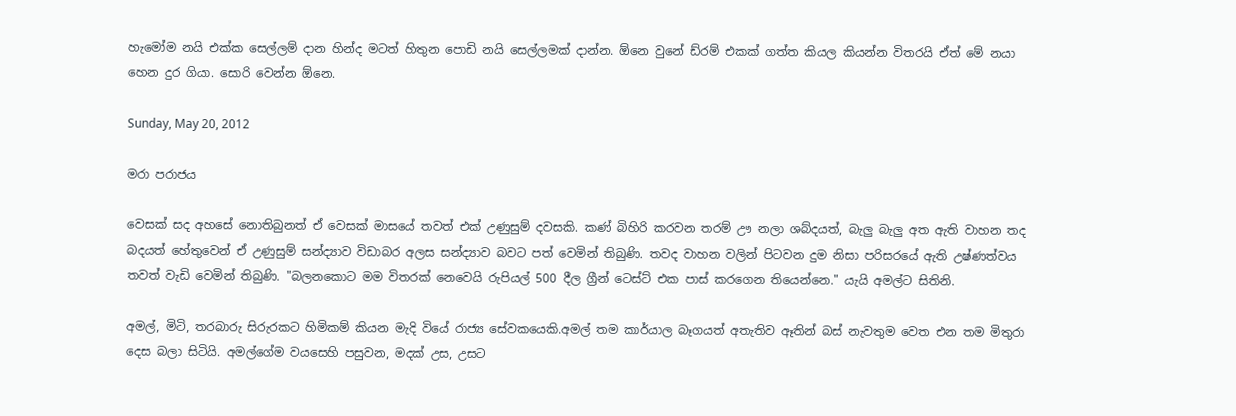හැමෝම නයි එක්ක සෙල්ලම් දාන හින්ද මටත් හිතුන පොඩි නයි සෙල්ලමක් දාන්න. ඕනෙ වුනේ ඩ්රම් එකක් ගත්ත කියල කියන්න විතරයි ඒත් මේ නයා හෙන දුර ගියා. සොරි වෙන්න ඕනෙ.

Sunday, May 20, 2012

මරා පරාජය

වෙසක් සද අහසේ නොතිබුනත් ඒ වෙසක් මාසයේ තවත් එක් උණුසුම් දවසකි. කණ් බිහිරි කරවන තරම් ඌ නලා ශබ්දයත්, බැලු බැලු අත ඇති වාහන තද බදයත් හේතුවෙන් ඒ උණුසුම් සන්ද්‍යාව විඩාබර අලස සන්ද්‍යාව බවට පත් වෙමින් තිබුණි. තවද වාහන වලින් පිටවන දුම නිසා පරිසරයේ ඇති උෂ්ණත්වය තවත් වැඩි වෙමින් තිබුණි. "බලනකොට මම විතරක් නෙවෙයි රුපියල් 500 දීල ග්‍රීන් ටෙස්ට් එක පාස් කරගෙන තියෙන්නෙ." යැයි අමල්ට සිතිනි.

අමල්, මිටි, තරබාරු සිරුරකට හිමිකම් කියන මැදි වියේ රාජ්‍ය සේවකයෙකි.අමල් තම කාර්යාල බෑගයත් අතැතිව ඈතින් බස් නැවතුම වෙත එන තම මිතුරා දෙස බලා සිටියි. අමල්ගේම වයසෙහි පසුවන, මදක් උස, උසට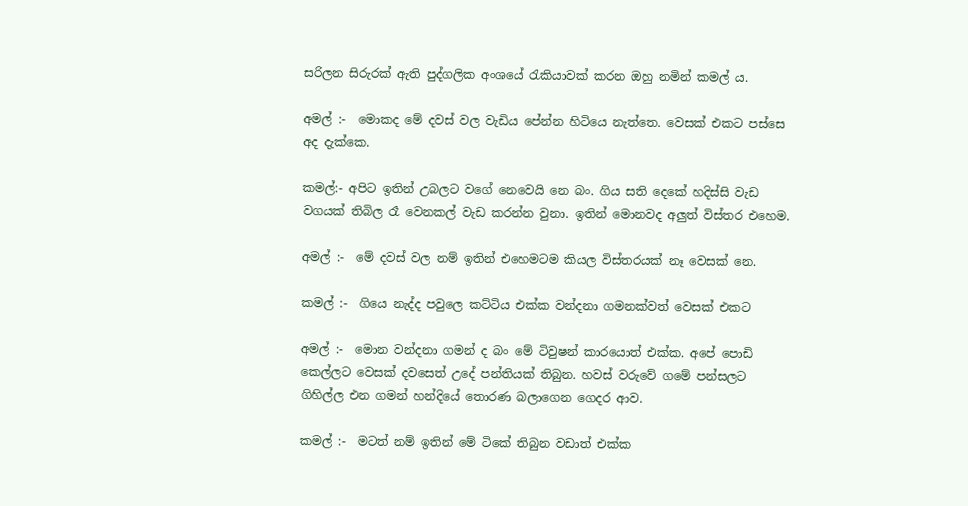සරිලන සිරුරක් ඇති පුද්ගලික අංශයේ රැකියාවක් කරන ඔහු නමින් කමල් ය.

අමල් :-  මොකද මේ දවස් වල වැඩිය පේන්න හිටියෙ නැත්තෙ. වෙසක් එකට පස්සෙ අද දැක්කෙ.

කමල්:- අපිට ඉතින් උබලට වගේ නෙවෙයි නෙ බං. ගිය සති දෙකේ හදිස්සි වැඩ වගයක් තිබිල රෑ වෙනකල් වැඩ කරන්න වුනා. ඉතින් මොනවද අලුත් විස්තර එහෙම.

අමල් :-  මේ දවස් වල නම් ඉතින් එහෙමටම කියල විස්තරයක් නෑ වෙසක් නෙ.

කමල් :-  ගියෙ නැද්ද පවුලෙ කට්ටිය එක්ක වන්දනා ගමනක්වත් වෙසක් එකට

අමල් :-  මොන වන්දනා ගමන් ද බං මේ ටිවුෂන් කාරයොත් එක්ක. අපේ පොඩි කෙල්ලට වෙසක් දවසෙත් උදේ පන්තියක් තිබුන. හවස් වරුවේ ගමේ පන්සලට ගිහිල්ල එන ගමන් හන්දියේ තොරණ බලාගෙන ගෙදර ආව.

කමල් :-  මටත් නම් ඉතින් මේ ටිකේ තිබුන වඩාත් එක්ක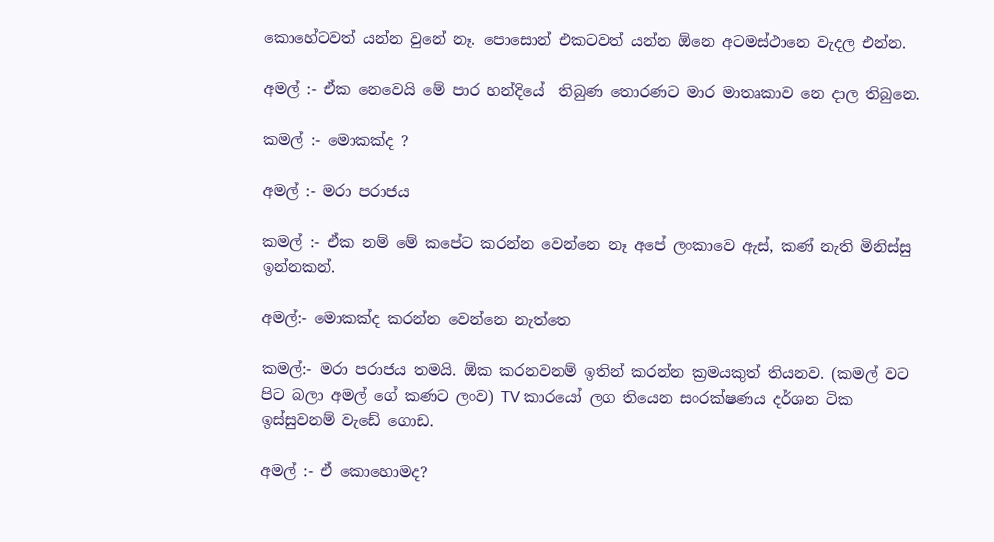කොහේටවත් යන්න වුනේ නෑ. පොසොන් එකටවත් යන්න ඕනෙ අටමස්ථානෙ වැදල එන්න.

අමල් :- ඒක නෙවෙයි මේ පාර හන්දියේ  තිබුණ තොරණට මාර මාතෘකාව නෙ දාල තිබුනෙ.

කමල් :- මොකක්ද ?

අමල් :- මරා පරාජය

කමල් :- ඒක නම් මේ කපේට කරන්න වෙන්නෙ නෑ අපේ ලංකාවෙ ඇස්, කණ් නැති මිනිස්සු ඉන්නකන්.

අමල්:- මොකක්ද කරන්න වෙන්නෙ නැත්තෙ

කමල්:- මරා පරාජය තමයි. ඕක කරනවනම් ඉතින් කරන්න ක්‍රමයකුත් තියනව. (කමල් වට පිට බලා අමල් ගේ කණට ලංව) TV කාරයෝ ලග තියෙන සංරක්ෂණය දර්ශන ටික ඉස්සුවනම් වැඩේ ගොඩ.

අමල් :- ඒ කොහොමද?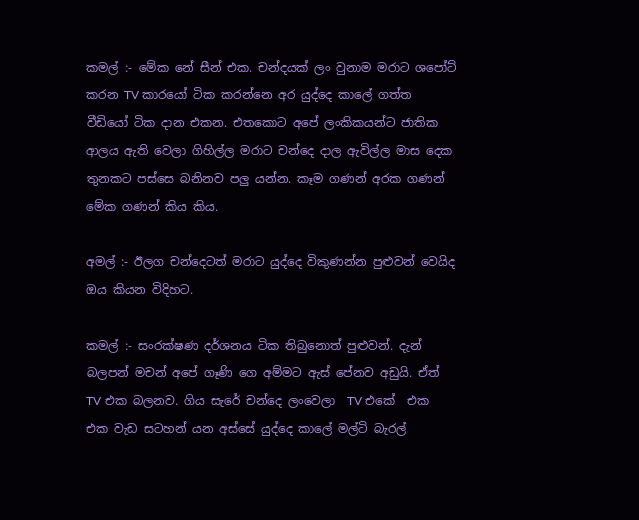කමල් :- මේක නේ සීන් එක. චන්දයක් ලං වුනාම මරාට ශපෝට් කරන TV කාරයෝ ටික කරන්නෙ අර යුද්දෙ කාලේ ගත්ත වීඩියෝ ටික දාන එකන. එතකොට අපේ ලංකිකයන්ට ජාතික ආලය ඇති වෙලා ගිහිල්ල මරාට චන්දෙ දාල ඇවිල්ල මාස දෙක තුනකට පස්සෙ බනිනව පලු යන්න. කෑම ගණන් අරක ගණන් මේක ගණන් කිය කිය.

අමල් :- ඊලග චන්දෙටත් මරාට යුද්දෙ විකුණන්න පුළුවන් වෙයිද ඔය කියන විදිහට.

කමල් :- සංරක්ෂණ දර්ශනය ටික තිබුනොත් පුළුවන්. දැන් බලපන් මචන් අපේ ගෑණි ගෙ අම්මට ඇස් පේනව අඩුයි. ඒත් TV එක බලනව. ගිය සැරේ චන්දෙ ලංවෙලා  TV එකේ  එක එක වැඩ සටහන් යන අස්සේ යුද්දෙ කාලේ මල්ටි බැරල්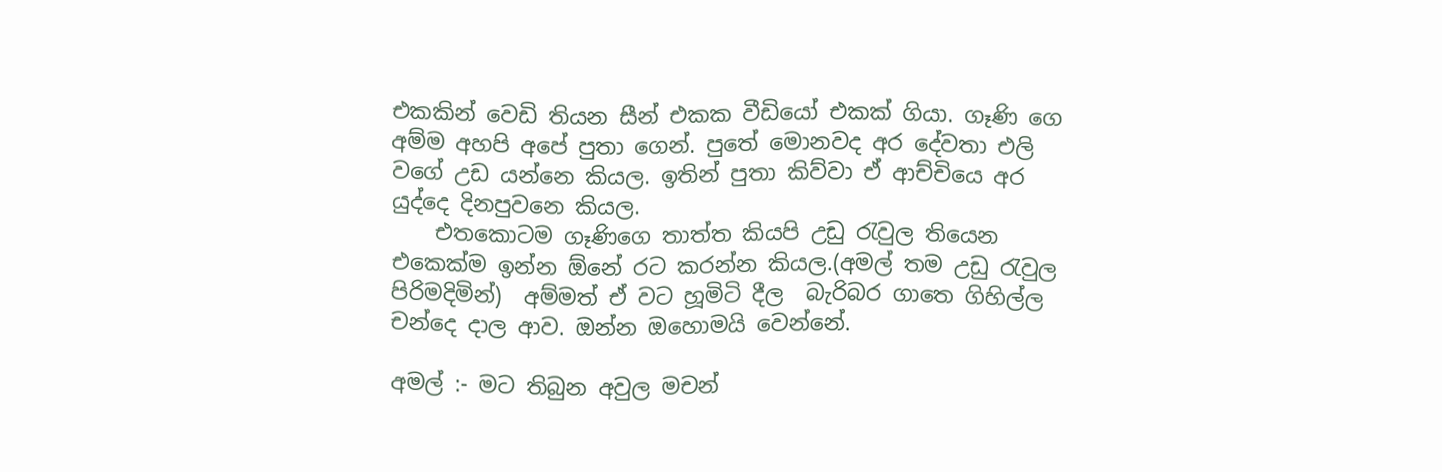එකකින් වෙඩි තියන සීන් එකක වීඩියෝ එකක් ගියා. ගෑණි ගෙ අම්ම අහපි අපේ පුතා ගෙන්. පුතේ මොනවද අර දේවතා එලි වගේ උඩ යන්නෙ කියල. ඉතින් පුතා කිව්වා ඒ ආච්චියෙ අර යුද්දෙ දිනපුවනෙ කියල.
    එතකොටම ගෑණිගෙ තාත්ත කියපි උඩු රැවුල තියෙන එකෙක්ම ඉන්න ඕනේ රට කරන්න කියල.(අමල් තම උඩු රැවුල පිරිමදිමින්)  අම්මත් ඒ වට හූමිටි දීල  බැරිබර ගාතෙ ගිහිල්ල චන්දෙ දාල ආව. ඔන්න ඔහොමයි වෙන්නේ.

අමල් :- මට තිබුන අවුල මචන්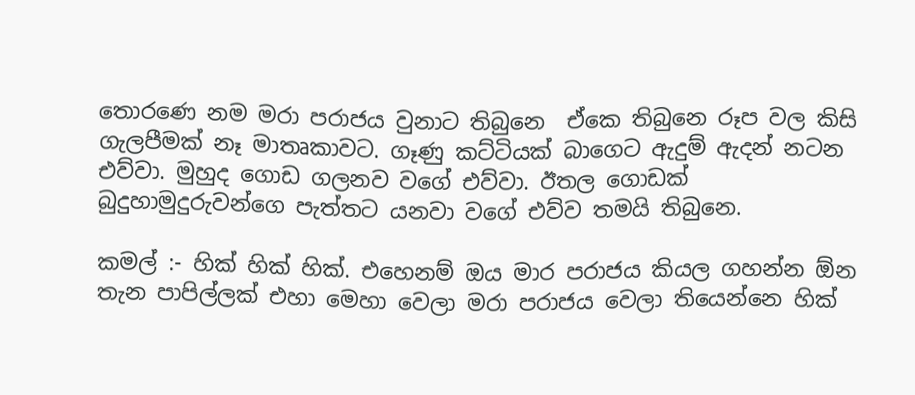තොරණෙ නම මරා පරාජය වුනාට තිබුනෙ  ඒකෙ තිබුනෙ රූප වල කිසි ගැලපීමක් නෑ මාතෘකාවට. ගෑණු කට්ටියක් බාගෙට ඇදුම් ඇදන් නටන එව්වා. මුහුද ගොඩ ගලනව වගේ එව්වා. ඊතල ගොඩක් බුදුහාමුදුරුවන්ගෙ පැත්තට යනවා වගේ එව්ව තමයි තිබුනෙ.

කමල් :- හික් හික් හික්. එහෙනම් ඔය මාර පරාජය කියල ගහන්න ඕන තැන පාපිල්ලක් එහා මෙහා වෙලා මරා පරාජය වෙලා තියෙන්නෙ හික්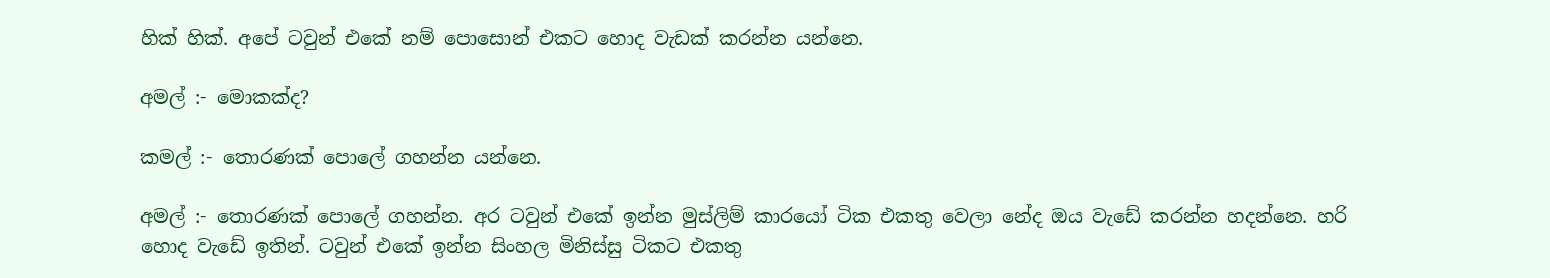හික් හික්. අපේ ටවුන් එකේ නම් පොසොන් එකට හොද වැඩක් කරන්න යන්නෙ.

අමල් :- මොකක්ද?

කමල් :- තොරණක් පොලේ ගහන්න යන්නෙ.

අමල් :- තොරණක් පොලේ ගහන්න. අර ටවුන් එකේ ඉන්න මුස්ලිම් කාරයෝ ටික එකතු වෙලා නේද ඔය වැඩේ කරන්න හදන්නෙ. හරි හොද වැඩේ ඉතින්. ටවුන් එකේ ඉන්න සිංහල මිනිස්සු ටිකට එකතු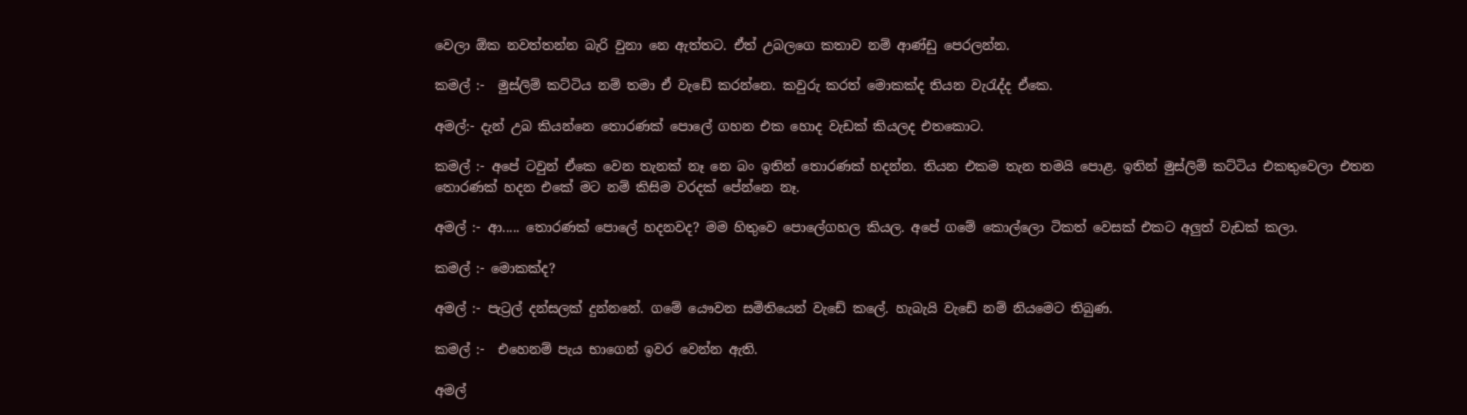වෙලා ඕක නවත්තන්න බැරි වුනා නෙ ඇත්තට. ඒත් උබලගෙ කතාව නම් ආණ්ඩු පෙරලන්න.

කමල් :-  මුස්ලිම් කට්ටිය නම් තමා ඒ වැඩේ කරන්නෙ. කවුරු කරත් මොකක්ද තියන වැරැද්ද ඒකෙ.

අමල්:- දැන් උබ කියන්නෙ තොරණක් පොලේ ගහන එක හොද වැඩක් කියලද එතකොට.

කමල් :- අපේ ටවුන් ඒකෙ වෙන තැනක් නෑ නෙ බං ඉතින් තොරණක් හදන්න. තියන එකම තැන තමයි පොළ. ඉතින් මුස්ලිම් කට්ටිය එකතුවෙලා එතන තොරණක් හදන එකේ මට නම් කිසිම වරදක් පේන්නෙ නෑ.

අමල් :- ආ..... තොරණක් පොලේ හදනවද? මම හිතුවෙ පොලේගහල කියල. අපේ ගමේ කොල්ලො ටිකත් වෙසක් එකට අලුත් වැඩක් කලා.

කමල් :- මොකක්ද?

අමල් :- පැට්‍රල් දන්සලක් දුන්නනේ. ගමේ යෞවන සමිතියෙන් වැඩේ කලේ. හැබැයි වැඩේ නම් නියමෙට තිබුණ.

කමල් :-  එහෙනම් පැය භාගෙන් ඉවර වෙන්න ඇති.

අමල්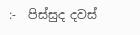:-  පිස්සුද දවස්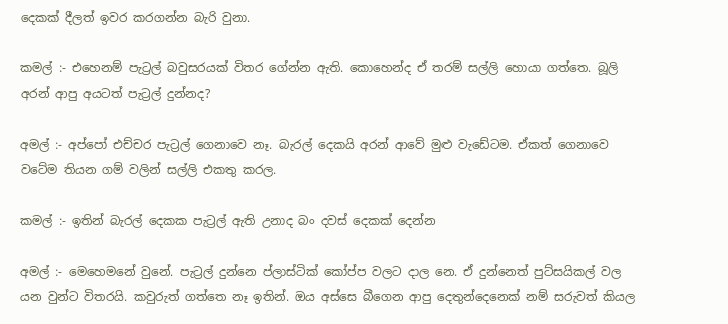දෙකක් දීලත් ඉවර කරගන්න බැරි වුනා.

කමල් :- එහෙනම් පැට්‍රල් බවුසරයක් විතර ගේන්න ඇති. කොහෙන්ද ඒ තරම් සල්ලි හොයා ගත්තෙ. බූලි අරන් ආපු අයටත් පැට්‍රල් දුන්නද?

අමල් :- අප්පෝ එච්චර පැට්‍රල් ගෙනාවෙ නෑ. බැරල් දෙකයි අරන් ආවේ මුළු වැඩේටම. ඒකත් ගෙනාවෙ වටේම තියන ගම් වලින් සල්ලි එකතු කරල.

කමල් :- ඉතින් බැරල් දෙකක පැට්‍රල් ඇති උනාද බං දවස් දෙකක් දෙන්න

අමල් :- මෙහෙමනේ වුනේ. පැට්‍රල් දුන්නෙ ප්ලාස්ටික් කෝප්ප වලට දාල නෙ. ඒ දුන්නෙත් පුට්සයිකල් වල යන වුන්ට විතරයි. කවුරුත් ගත්තෙ නෑ ඉතින්. ඔය අස්සෙ බීගෙන ආපු දෙතුන්දෙනෙක් නම් සරුවත් කියල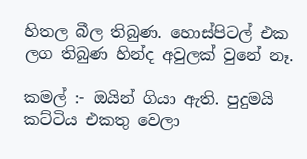හිතල බීල තිබුණ. හොස්පිටල් එක ලග තිබුණ හින්ද අවුලක් වුනේ නෑ.

කමල් :- ඔයින් ගියා ඇති. පුදුමයි කට්ටිය එකතු වෙලා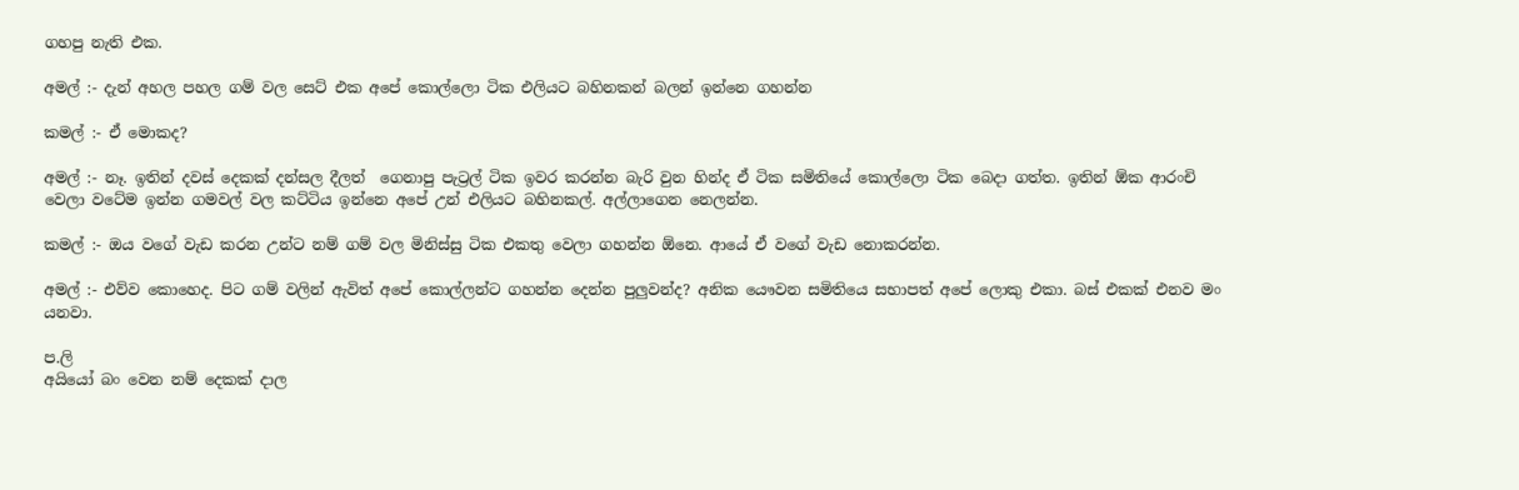ගහපු නැති එක.

අමල් :- දැන් අහල පහල ගම් වල සෙට් එක අපේ කොල්ලො ටික එලියට බහිනකන් බලන් ඉන්නෙ ගහන්න

කමල් :- ඒ මොකද?

අමල් :- නෑ. ඉතින් දවස් දෙකක් දන්සල දීලත්  ගෙනාපු පැට්‍රල් ටික ඉවර කරන්න බැරි වුන හින්ද ඒ ටික සමිතියේ කොල්ලො ටික බෙදා ගත්ත. ඉතින් ඕක ආරංචි වෙලා වටේම ඉන්න ගමවල් වල කට්ටිය ඉන්නෙ අපේ උන් එලියට බහිනකල්. අල්ලාගෙන නෙලන්න.

කමල් :- ඔය වගේ වැඩ කරන උන්ට නම් ගම් වල මිනිස්සු ටික එකතු වෙලා ගහන්න ඕනෙ. ආයේ ඒ වගේ වැඩ නොකරන්න.

අමල් :- එව්ව කොහෙද. පිට ගම් වලින් ඇවිත් අපේ කොල්ලන්ට ගහන්න දෙන්න පුලුවන්ද? අනික යෞවන සමිතියෙ සභාපත් අපේ ලොකු එකා. බස් එකක් එනව මං යනවා.

ප.ලි
අයියෝ බං වෙන නම් දෙකක් දාල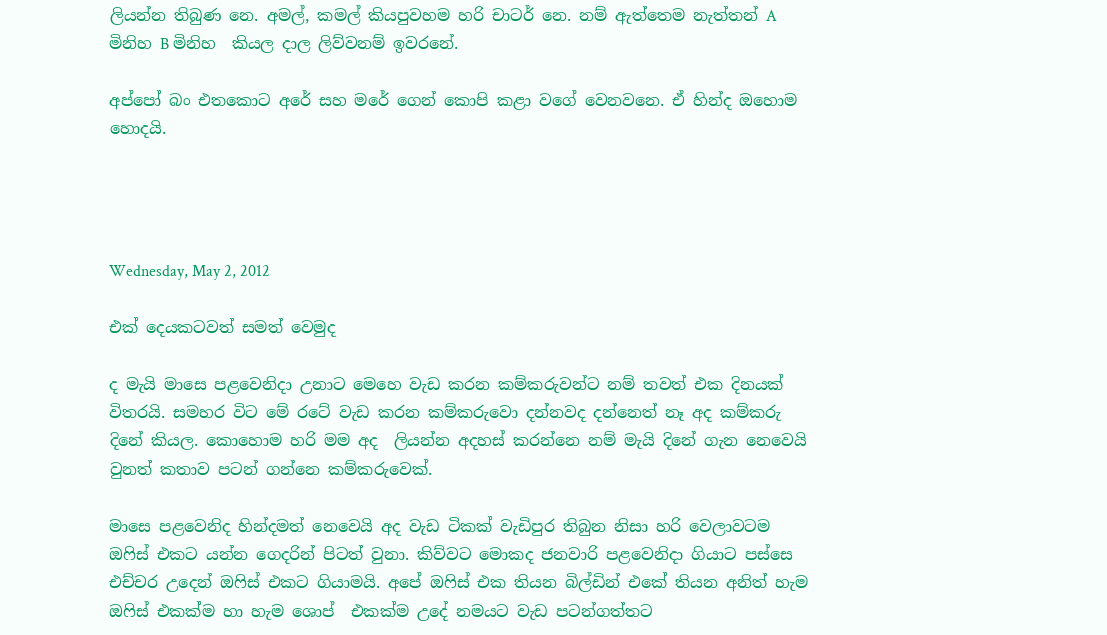ලියන්න තිබුණ නෙ. අමල්, කමල් කියපුවහම හරි චාටර් නෙ. නම් ඇත්තෙම නැත්තන් A මිනිහ B මිනිහ  කියල දාල ලිව්වනම් ඉවරනේ.

අප්පෝ බං එතකොට අරේ සහ මරේ ගෙන් කොපි කළා වගේ වෙනවනෙ. ඒ හින්ද ඔහොම හොදයි.




Wednesday, May 2, 2012

එක් දෙයකටවත් සමත් වෙමුද

ද මැයි මාසෙ පළවෙනිදා උනාට මෙහෙ වැඩ කරන කම්කරුවන්ට නම් තවත් එක දිනයක් විතරයි. සමහර විට මේ රටේ වැඩ කරන කම්කරුවො දන්නවද දන්නෙත් නෑ අද කම්කරු දිනේ කියල. කොහොම හරි මම අද  ලියන්න අදහස් කරන්නෙ නම් මැයි දිනේ ගැන නෙවෙයි වුනත් කතාව පටන් ගන්නෙ කම්කරුවෙක්.

මාසෙ පළවෙනිද හින්දමත් නෙවෙයි අද වැඩ ටිකක් වැඩිපුර තිබුන නිසා හරි වෙලාවටම ඔෆිස් එකට යන්න ගෙදරින් පිටත් වුනා. කිව්වට මොකද ජනවාරි පළවෙනිදා ගියාට පස්සෙ එච්චර උදෙන් ඔෆිස් එකට ගියාමයි. අපේ ඔෆිස් එක තියන බිල්ඩින් එකේ තියන අනිත් හැම ඔෆිස් එකක්ම හා හැම ශොප්  එකක්ම උදේ නමයට වැඩ පටන්ගත්තට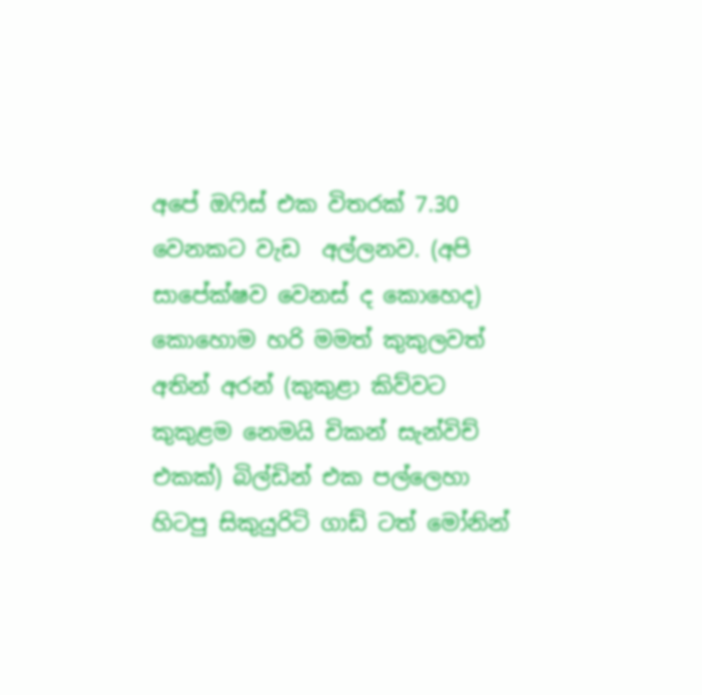අපේ ඔෆිස් එක විතරක් 7.30 වෙනකට වැඩ  අල්ලනව. (අපි සාපේක්ෂව වෙනස් ද කොහෙද) කොහොම හරි මමත් කුකුලවත් අතින් අරන් (කුකුළා කිව්වට කුකුළම නෙමයි චිකන් සැන්විච් එකක්) බිල්ඩින් එක පල්ලෙහා හිටපු සිකුයුරිටි ගාඩ් ටත් මෝනින්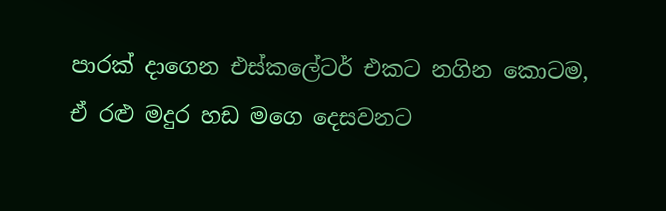පාරක් දාගෙන එස්කලේටර් එකට නගින කොටම, ඒ රළු මදුර හඩ මගෙ දෙසවනට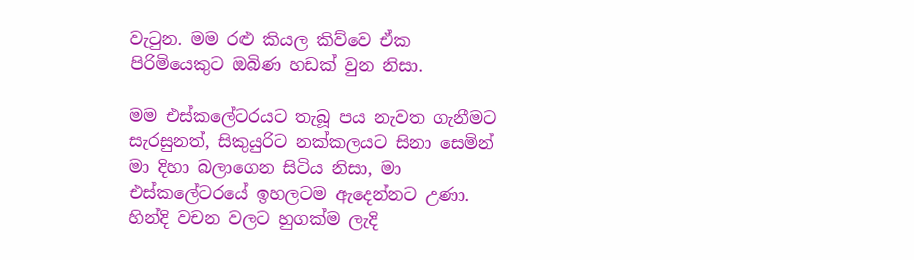වැටුන. මම රළු කියල කිව්වෙ ඒක පිරිමියෙකුට ඔබිණ හඩක් වුන නිසා.

මම එස්කලේටරයට තැබූ පය නැවත ගැනීමට සැරසුනත්, සිකුයුරිට නක්කලයට සිනා සෙමින් මා දිහා බලාගෙන සිටිය නිසා, මා  එස්කලේටරයේ ඉහලටම ඇදෙන්නට උණා. හින්දි වචන වලට හුගක්ම ලැදි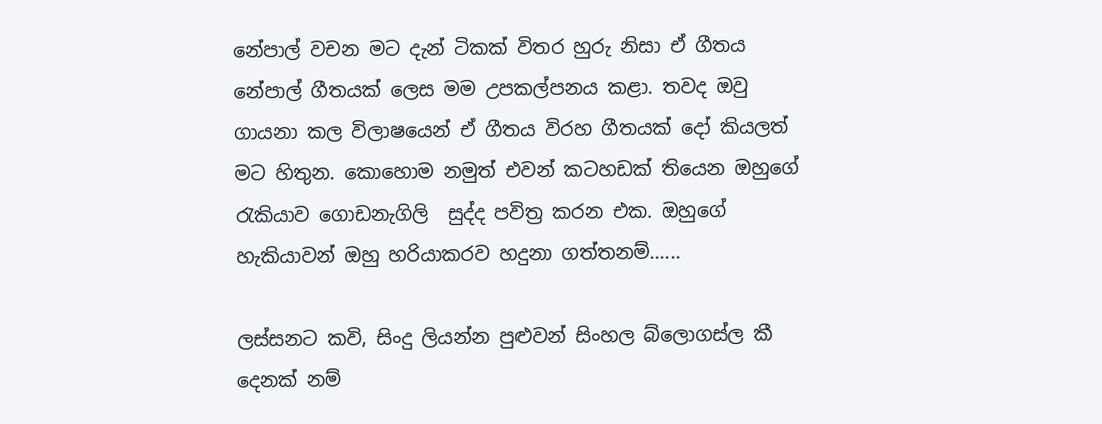නේපාල් වචන මට දැන් ටිකක් විතර හුරු නිසා ඒ ගීතය නේපාල් ගීතයක් ලෙස මම උපකල්පනය කළා. තවද ඔවු ගායනා කල විලාෂයෙන් ඒ ගීතය විරහ ගීතයක් දෝ කියලත් මට හිතුන. කොහොම නමුත් එවන් කටහඩක් තියෙන ඔහුගේ රැකියාව ගොඩනැගිලි  සුද්ද පවිත්‍ර කරන එක. ඔහුගේ හැකියාවන් ඔහු හරියාකරව හදුනා ගත්තනම්......

ලස්සනට කවි, සිංදු ලියන්න පුළුවන් සිංහල බ්ලොගස්ල කී දෙනක් නම්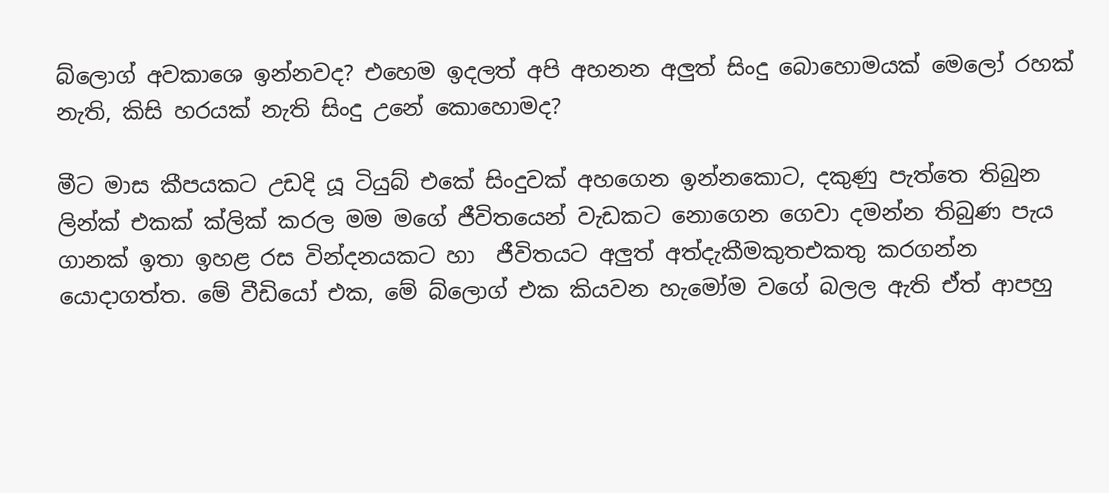බ්ලොග් අවකාශෙ ඉන්නවද? එහෙම ඉදලත් අපි අහනන අලුත් සිංදු බොහොමයක් මෙලෝ රහක් නැති, කිසි හරයක් නැති සිංදු උනේ කොහොමද?

මීට මාස කීපයකට උඩදි යූ ටියුබ් එකේ සිංදුවක් අහගෙන ඉන්නකොට, දකුණු පැත්තෙ තිබුන ලින්ක් එකක් ක්ලික් කරල මම මගේ ජීවිතයෙන් වැඩකට නොගෙන ගෙවා දමන්න තිබුණ පැය ගානක් ඉතා ඉහළ රස වින්දනයකට හා  ජීවිතයට අලුත් අත්දැකීමකුතඑකතු කරගන්න යොදාගත්ත. මේ වීඩියෝ එක, මේ බ්ලොග් එක කියවන හැමෝම වගේ බලල ඇති ඒත් ආපහු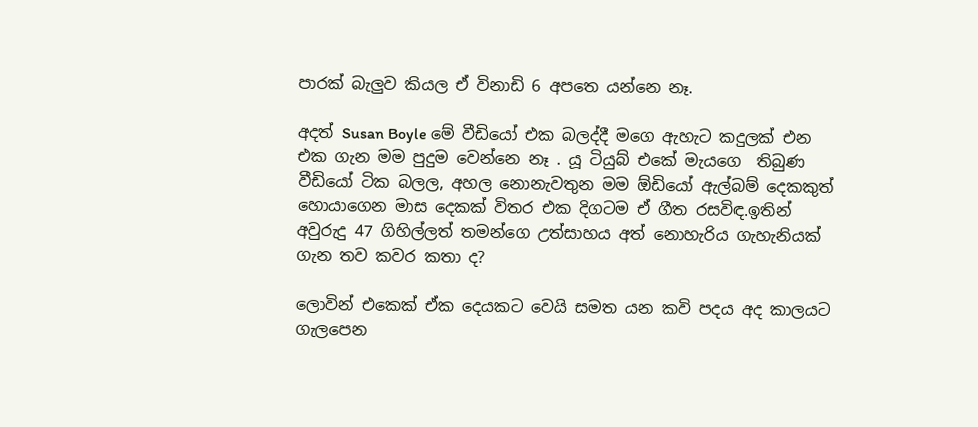පාරක් බැලුව කියල ඒ විනාඩි 6 අපතෙ යන්නෙ නෑ.

අදත් Susan Boyle මේ වීඩියෝ එක බලද්දී මගෙ ඇහැට කදුලක් එන එක ගැන මම පුදුම වෙන්නෙ නෑ . යූ ටියුබ් එකේ මැයගෙ  තිබුණ වීඩියෝ ටික බලල, අහල නොනැවතුන මම ඕඩියෝ ඇල්බම් දෙකකුත් හොයාගෙන මාස දෙකක් විතර එක දිගටම ඒ ගීත රසවිඳ.ඉතින් අවුරුදු 47 ගිහිල්ලත් තමන්ගෙ උත්සාහය අත් නොහැරිය ගැහැනියක් ගැන තව කවර කතා ද?

ලොවින් එකෙක් ඒක දෙයකට වෙයි සමත යන කවි පදය අද කාලයට ගැලපෙන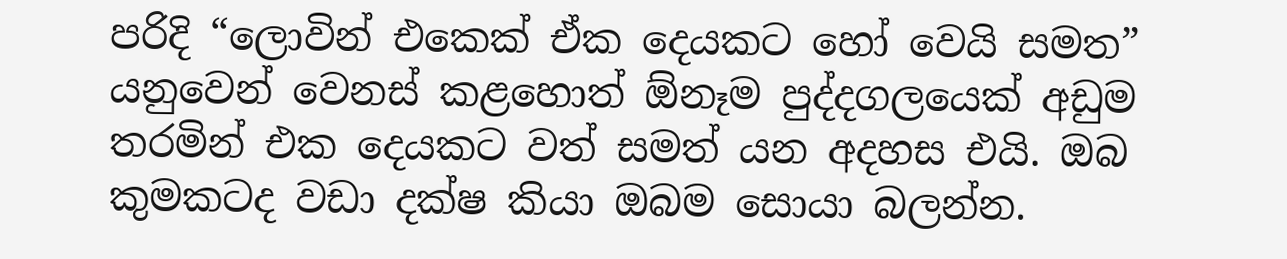පරිදි “ලොවින් එකෙක් ඒක දෙයකට හෝ වෙයි සමත” යනුවෙන් වෙනස් කළහොත් ඕනෑම පුද්දගලයෙක් අඩුම තරමින් එක දෙයකට වත් සමත් යන අදහස එයි. ඔබ කුමකටද වඩා දක්ෂ කියා ඔබම සොයා බලන්න.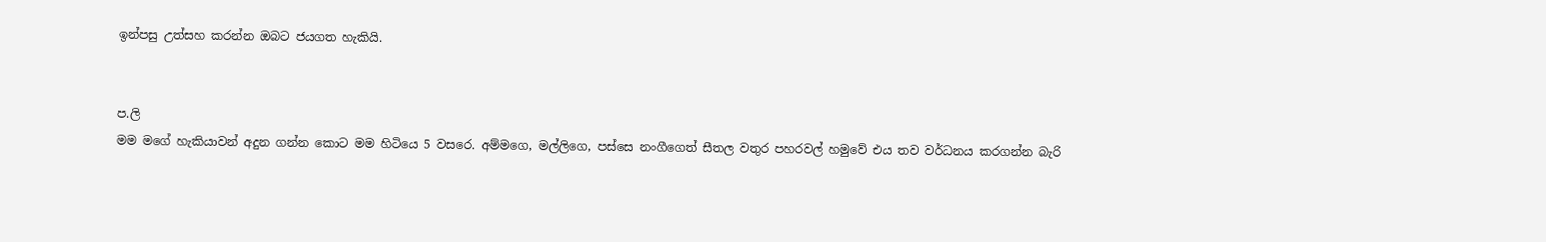ඉන්පසු උත්සහ කරන්න ඔබට ජයගත හැකියි.


ප.ලි
මම මගේ හැකියාවන් අදුන ගන්න කොට මම හිටියෙ 5 වසරෙ. අම්මගෙ, මල්ලිගෙ, පස්සෙ නංගීගෙත් සීතල වතුර පහරවල් හමුවේ එය තව වර්ධනය කරගන්න බැරි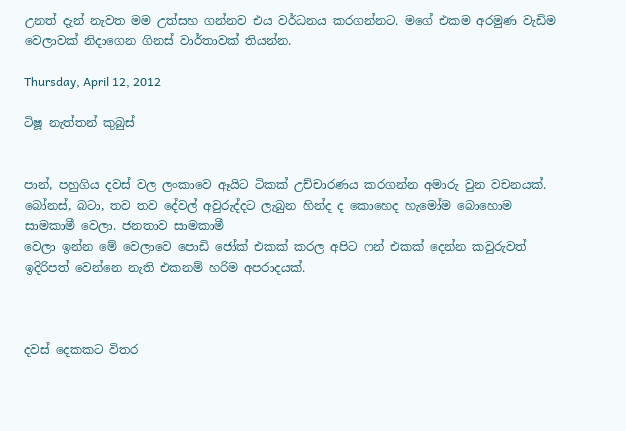උනත් දැන් නැවත මම උත්සහ ගන්නව එය වර්ධනය කරගන්නට. මගේ එකම අරමුණ වැඩිම වෙලාවක් නිදාගෙන ගිනස් වාර්තාවක් තියන්න.

Thursday, April 12, 2012

ටිෂූ නැත්තන් කුබුස්‌


පාන්, පහුගිය දවස් වල ලංකාවෙ ඈයිට ටිකක් උච්චාරණය කරගන්න අමාරු වුන වචනයක්. බෝනස්, බටා, තව තව දේවල් අවුරුද්දට ලැබුන හින්ද ද කොහෙද හැමෝම බොහොම සාමකාමී වෙලා. ජනතාව සාමකාමී
වෙලා ඉන්න මේ වෙලාවෙ පොඩි ජෝක් එකක් කරල අපිට ෆන් එකක් දෙන්න කවුරුවත් ඉදිරිපත් වෙන්නෙ නැති එකනම් හරිම අපරාදයක්.



දවස් දෙකකට විතර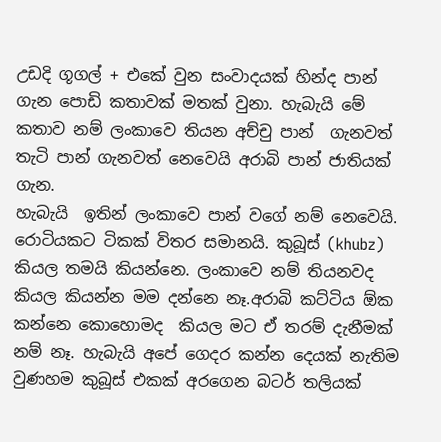උඩදි ගූගල් + එකේ වුන සංවාදයක් හින්ද පාන් ගැන පොඩි කතාවක් මතක් වුනා. හැබැයි මේ කතාව නම් ලංකාවෙ තියන අච්චු පාන්  ගැනවත් තැටි පාන් ගැනවත් නෙවෙයි අරාබි පාන් ජාතියක් ගැන.
හැබැයි  ඉතින් ලංකාවෙ පාන් වගේ නම් නෙවෙයි.  රොටියකට ටිකක් විතර සමානයි. කුබූස් (khubz) කියල තමයි කියන්නෙ. ලංකාවෙ නම් තියනවද කියල කියන්න මම දන්නෙ නෑ.අරාබි කට්ටිය ඕක කන්නෙ කොහොමද  කියල මට ඒ තරම් දැනීමක් නම් නෑ. හැබැයි අපේ ගෙදර කන්න දෙයක් නැතිම වුණහම කුබූස් එකක් අරගෙන බටර් තලියක්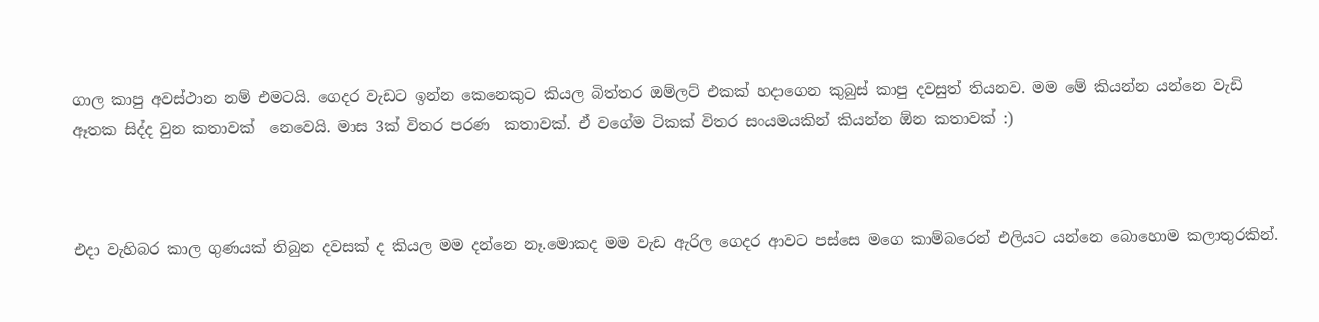ගාල කාපු අවස්ථාන නම් එමටයි. ගෙදර වැඩට ඉන්න කෙනෙකුට කියල බිත්තර ඔම්ලට් එකක් හදාගෙන කුබුස්‌ කාපු දවසුත් තියනව. මම මේ කියන්න යන්නෙ වැඩි ඈතක සිද්ද වුන කතාවක්  නෙවෙයි. මාස 3ක් විතර පරණ  කතාවක්. ඒ වගේම ටිකක් විතර සංයමයකින් කියන්න ඕන කතාවක් :)



එදා වැහිබර කාල ගුණයක් තිබුන දවසක් ද කියල මම දන්නෙ නෑ.මොකද මම වැඩ ඇරිල ගෙදර ආවට පස්සෙ මගෙ කාම්බරෙන් එලියට යන්නෙ බොහොම කලාතුරකින්.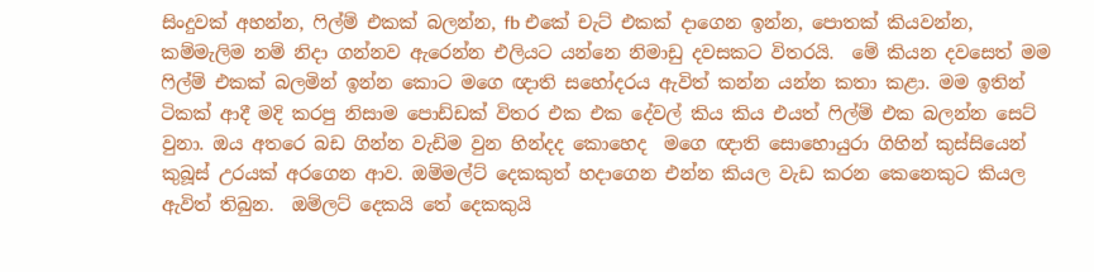සිංදුවක් අහන්න, ෆිල්ම් එකක් බලන්න, fb එකේ චැට් එකක් දාගෙන ඉන්න, පොතක් කියවන්න,  කම්මැලිම නම් නිදා ගන්නව ඇරෙන්න එලියට යන්නෙ නිමාඩු දවසකට විතරයි.  මේ කියන දවසෙත් මම ෆිල්ම් එකක් බලමින් ඉන්න කොට මගෙ ඥාති සහෝදරය ඇවිත් කන්න යන්න කතා කළා. මම ඉතින් ටිකක් ආදී මදි කරපු නිසාම පොඩ්ඩක් විතර එක එක දේවල් කිය කිය එයත් ෆිල්ම් එක බලන්න සෙට් වුනා. ඔය අතරෙ බඩ ගින්න වැඩිම වුන හින්දද කොහෙද  මගෙ ඥාති සොහොයුරා ගිහින් කුස්සියෙන් කුබූස් උරයක් අරගෙන ආව. ඔම්මල්ට් දෙකකුත් හදාගෙන එන්න කියල වැඩ කරන කෙනෙකුට කියල ඇවිත් තිබුන.  ඔම්ලට් දෙකයි තේ දෙකකුයි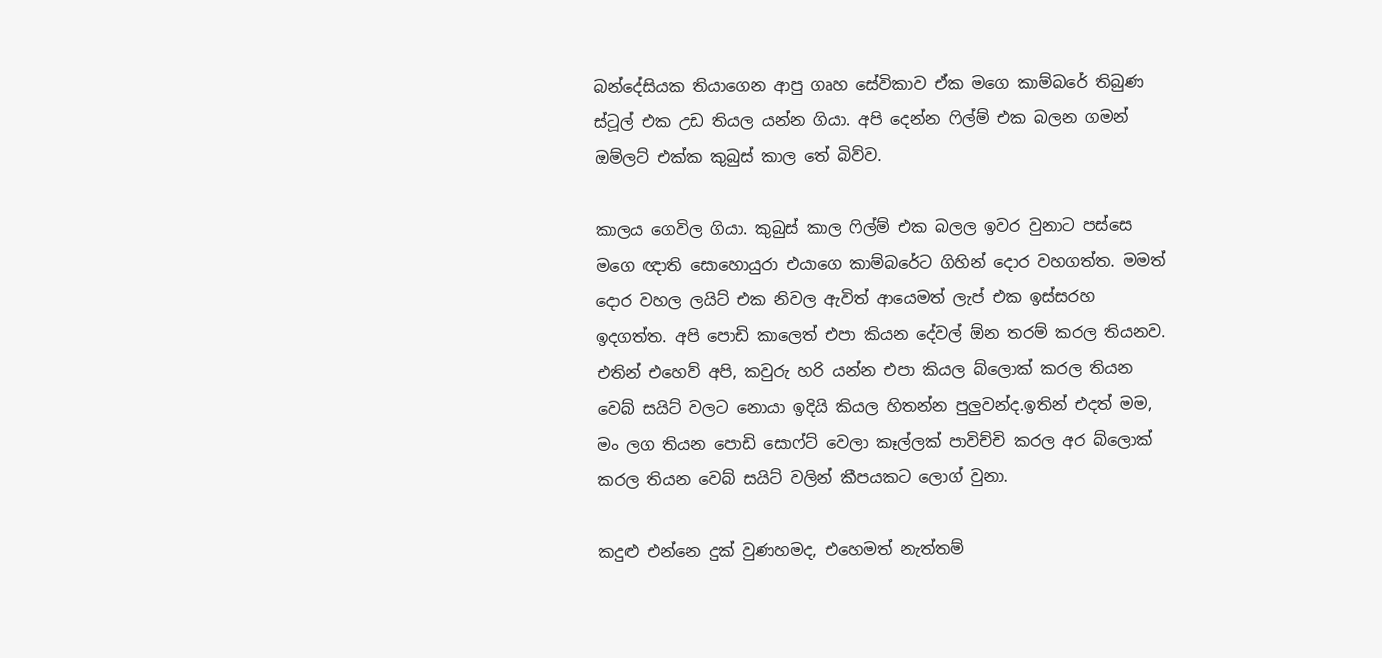බන්දේසියක තියාගෙන ආපු ගෘහ සේවිකාව ඒක මගෙ කාම්බරේ තිබුණ ස්ටූල් එක උඩ තියල යන්න ගියා. අපි දෙන්න ෆිල්ම් එක බලන ගමන් ඔම්ලට් එක්ක කුබුස්‌ කාල තේ බිව්ව.

කාලය ගෙවිල ගියා. කුබුස්‌ කාල ෆිල්ම් එක බලල ඉවර වුනාට පස්සෙ මගෙ ඥාති සොහොයුරා එයාගෙ කාම්බරේට ගිහින් දොර වහගත්ත. මමත් දොර වහල ලයිට් එක නිවල ඇවිත් ආයෙමත් ලැප් එක ඉස්සරහ ඉදගත්ත. අපි පොඩි කාලෙත් එපා කියන දේවල් ඕන තරම් කරල තියනව.  එතින් එහෙව් අපි, කවුරු හරි යන්න එපා කියල බ්ලොක් කරල තියන වෙබ් සයිට් වලට නොයා ඉදියි කියල හිතන්න පුලුවන්ද.ඉතින් එදත් මම, මං ලග තියන පොඩි සොෆ්ට් වෙලා කෑල්ලක් පාවිච්චි කරල අර බ්ලොක් කරල තියන වෙබ් සයිට් වලින් කීපයකට ලොග් වුනා.

කදුළු එන්නෙ දුක් වුණහමද, එහෙමත් නැත්තම්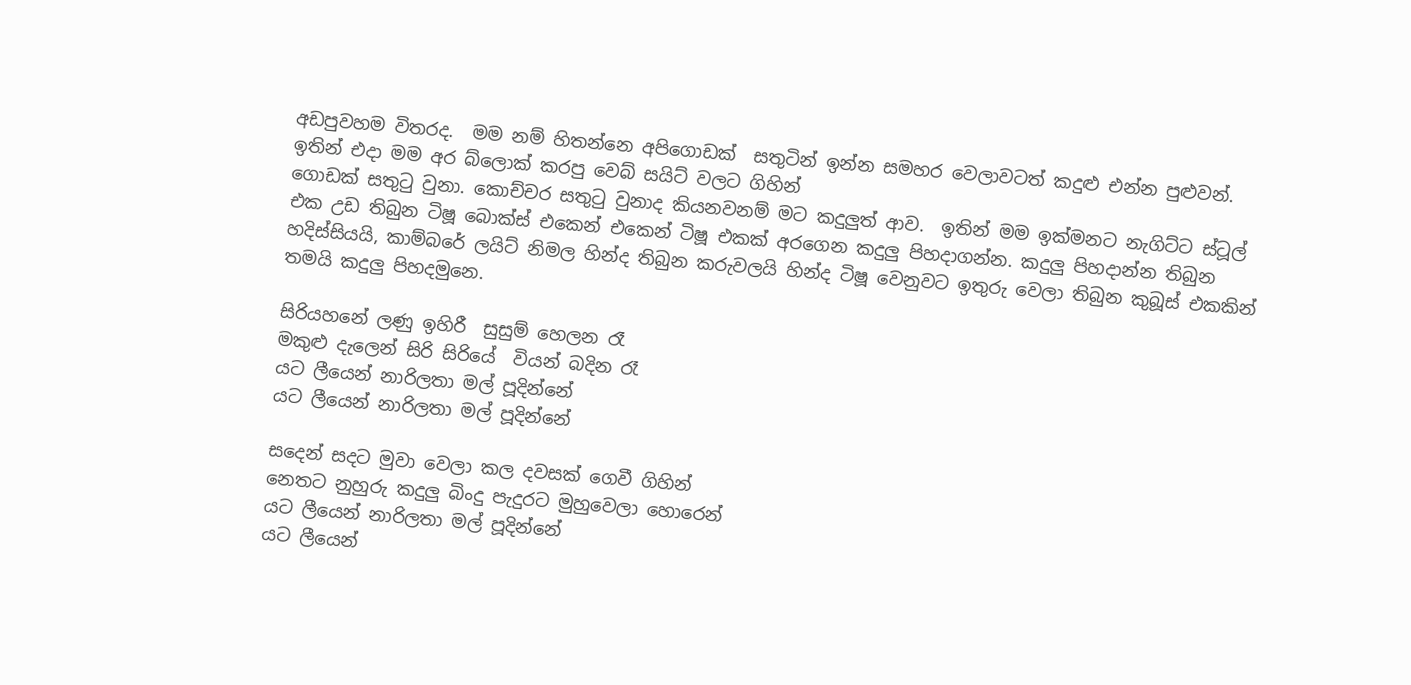අඩපුවහම විතරද.  මම නම් හිතන්නෙ අපිගොඩක්  සතුටින් ඉන්න සමහර වෙලාවටත් කදුළු එන්න පුළුවන්.  ඉතින් එදා මම අර බ්ලොක් කරපු වෙබ් සයිට් වලට ගිහින්
ගොඩක් සතුටු වුනා. කොච්චර සතුටු වුනාද කියනවනම් මට කදුලුත් ආව.  ඉතින් මම ඉක්මනට නැගිට්ට ස්ටූල් එක උඩ තිබුන ටිෂූ බොක්ස් එකෙන් එකෙන් ටිෂූ එකක් අරගෙන කදුලු පිහදාගන්න. කදුලු පිහදාන්න තිබුන
හදිස්සියයි, කාම්බරේ ලයිට් නිමල හින්ද තිබුන කරුවලයි හින්ද ටිෂූ වෙනුවට ඉතුරු වෙලා තිබුන කුබූස් එකකින් තමයි කදුලු පිහදමුනෙ.

සිරියහනේ ලණු ඉහිරී  සුසුම් හෙලන රෑ
මකුළු දැලෙන් සිරි සිරියේ  වියන් බදින රෑ
යට ලීයෙන් නාරිලතා මල් පූදින්නේ
යට ලීයෙන් නාරිලතා මල් පූදින්නේ

සදෙන් සදට මුවා වෙලා කල දවසක් ගෙවී ගිහින්
නෙතට නුහුරු කදුලු බිංදු පැදුරට මුහුවෙලා හොරෙන්
යට ලීයෙන් නාරිලතා මල් පූදින්නේ
යට ලීයෙන්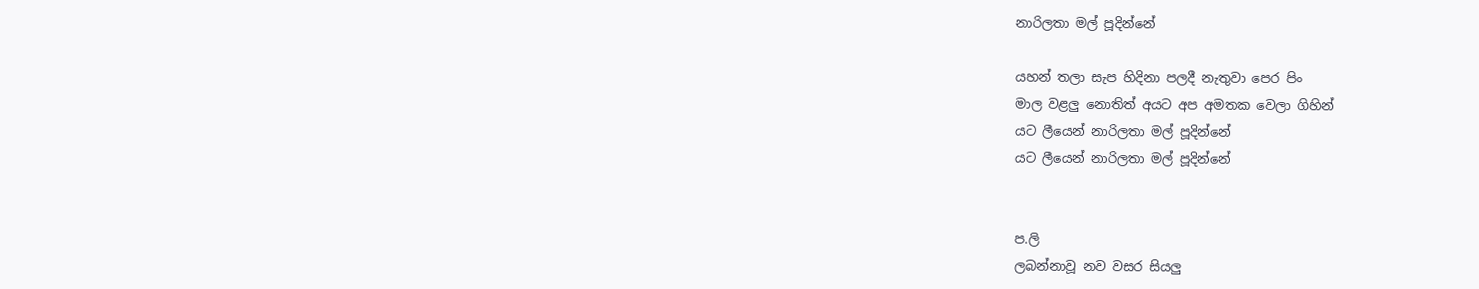නාරිලතා මල් පූදින්නේ

යහන් තලා සැප හිදිනා පලදී නැතුවා පෙර පිං
මාල වළලු නොතිත් අයට අප අමතක වෙලා ගිහින්
යට ලීයෙන් නාරිලතා මල් පූදින්නේ
යට ලීයෙන් නාරිලතා මල් පූදින්නේ


ප.ලි
ලබන්නාවූ නව වසර සියලු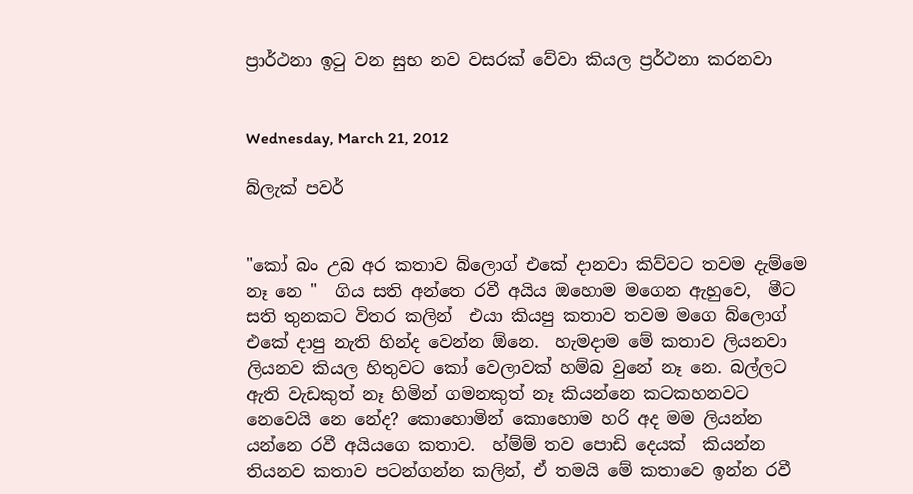ප්‍රාර්ථනා ඉටු වන සුභ නව වසරක් වේවා කියල ප්‍රර්ථනා කරනවා


Wednesday, March 21, 2012

බ්ලැක් පවර්


"කෝ බං උබ අර කතාව බ්ලොග් එකේ දානවා කිව්වට තවම දැම්මෙ නෑ නෙ "  ගිය සති අන්තෙ රවී අයිය ඔහොම මගෙන ඇහුවෙ,  මීට සති තුනකට විතර කලින්  එයා කියපු කතාව තවම මගෙ බ්ලොග් එකේ දාපු නැති හින්ද වෙන්න ඕනෙ.  හැමදාම මේ කතාව ලියනවා ලියනව කියල හිතුවට කෝ වෙලාවක් හම්බ වුනේ නෑ නෙ. බල්ලට ඇති වැඩකුත් නෑ හිමින් ගමනකුත් නෑ කියන්නෙ කටකහනවට නෙවෙයි නෙ නේද? කොහොමින් කොහොම හරි අද මම ලියන්න යන්නෙ රවී අයියගෙ කතාව.  හ්ම්ම් තව පොඩි දෙයක්  කියන්න තියනව කතාව පටන්ගන්න කලින්, ඒ තමයි මේ කතාවෙ ඉන්න රවී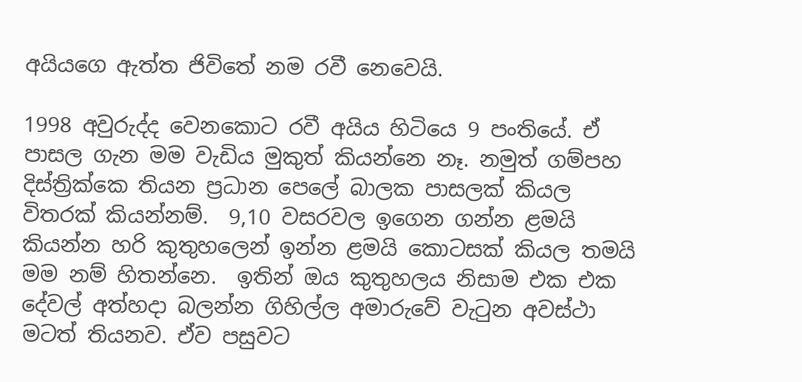අයියගෙ ඇත්ත ජිවිතේ නම රවී නෙවෙයි.

1998 අවුරුද්ද වෙනකොට රවී අයිය හිටියෙ 9 පංතියේ. ඒ පාසල ගැන මම වැඩිය මුකුත් කියන්නෙ නෑ. නමුත් ගම්පහ දිස්ත්‍රික්කෙ තියන ප්‍රධාන පෙලේ බාලක පාසලක් කියල  විතරක් කියන්නම්.  9,10 වසරවල ඉගෙන ගන්න ළමයි කියන්න හරි කුතුහලෙන් ඉන්න ළමයි කොටසක් කියල තමයි මම නම් හිතන්නෙ.  ඉතින් ඔය කුතුහලය නිසාම එක එක දේවල් අත්හදා බලන්න ගිහිල්ල අමාරුවේ වැටුන අවස්ථා මටත් තියනව. ඒව පසුවට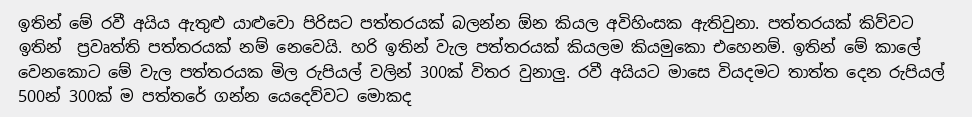ඉතින් මේ රවී අයිය ඇතුළු යාළුවො පිරිසට පත්තරයක් බලන්න ඕන කියල අවිහිංසක ඇතිවුනා. පත්තරයක් කිව්වට ඉතින්  ප්‍රවෘත්ති පත්තරයක් නම් නෙවෙයි. හරි ඉතින් වැල පත්තරයක් කියලම කියමුකො එහෙනම්. ඉතින් මේ කාලේ වෙනකොට මේ වැල පත්තරයක මිල රුපියල් වලින් 300ක් විතර වුනාලු. රවී අයියට මාසෙ වියදමට තාත්ත දෙන රුපියල් 500න් 300ක් ම පත්තරේ ගන්න යෙදෙව්වට මොකද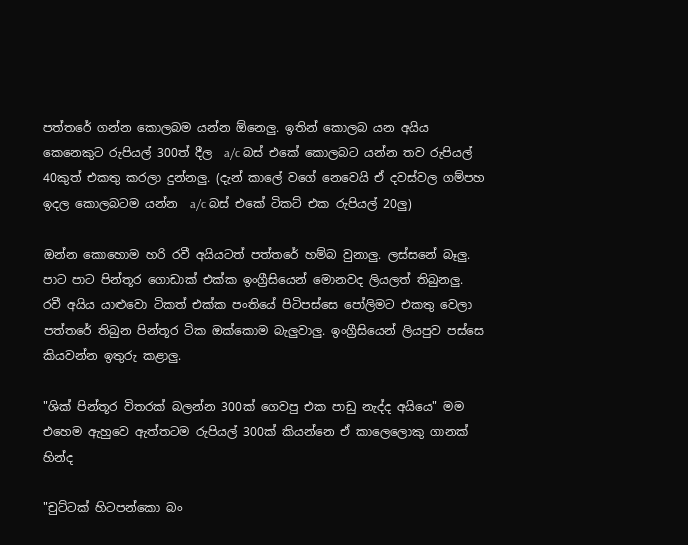පත්තරේ ගන්න කොලබම යන්න ඕනෙලු. ඉතින් කොලබ යන අයිය කෙනෙකුට රුපියල් 300ත් දීල  a/c බස් එකේ කොලබට යන්න තව රුපියල් 40කුත් එකතු කරලා දුන්නලු. (දැන් කාලේ වගේ නෙවෙයි ඒ දවස්වල ගම්පහ ඉදල කොලබටම යන්න  a/c බස් එකේ ටිකට් එක රුපියල් 20ලු)

ඔන්න කොහොම හරි රවී අයියටත් පත්තරේ හම්බ වුනාලු. ලස්සනේ බෑලු. පාට පාට පින්තූර ගොඩාක් එක්ක ඉංග්‍රීසියෙන් මොනවද ලියලත් තිබුනලු. රවී අයිය යාළුවො ටිකත් එක්ක පංතියේ පිටිපස්සෙ පෝලිමට එකතු වෙලා පත්තරේ තිබුන පින්තූර ටික ඔක්කොම බැලුවාලු. ඉංග්‍රීසියෙන් ලියපුව පස්සෙ කියවන්න ඉතුරු කළාලු.

"ශික් පින්තූර විතරක් බලන්න 300ක් ගෙවපු එක පාඩු නැද්ද අයියෙ" මම එහෙම ඇහුවෙ ඇත්තටම රුපියල් 300ක් කියන්නෙ ඒ කාලෙලොකු ගානක් හින්ද

"චුට්ටක් හිටපන්කො බං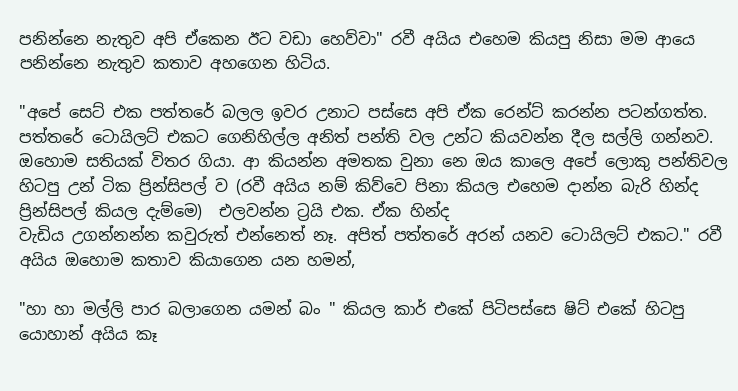පනින්නෙ නැතුව අපි ඒකෙන ඊට වඩා හෙව්වා" රවී අයිය එහෙම කියපු නිසා මම ආයෙ පනින්නෙ නැතුව කතාව අහගෙන හිටිය.

"අපේ සෙට් එක පත්තරේ බලල ඉවර උනාට පස්සෙ අපි ඒක රෙන්ට් කරන්න පටන්ගත්ත. පත්තරේ ටොයිලට් එකට ගෙනිහිල්ල අනිත් පන්ති වල උන්ට කියවන්න දීල සල්ලි ගන්නව. ඔහොම සතියක් විතර ගියා. ආ කියන්න අමතක වුනා නෙ ඔය කාලෙ අපේ ලොකු පන්තිවල හිටපු උන් ටික ප්‍රින්සිපල් ව (රවී අයිය නම් කිව්වෙ පිනා කියල එහෙම දාන්න බැරි හින්ද ප්‍රින්සිපල් කියල දැම්මෙ)  එලවන්න ට්‍රයි එක. ඒක හින්ද
වැඩිය උගන්නන්න කවුරුත් එන්නෙත් නෑ. අපිත් පත්තරේ අරන් යනව ටොයිලට් එකට." රවී අයිය ඔහොම කතාව කියාගෙන යන හමන්,

"හා හා මල්ලි පාර බලාගෙන යමන් බං " කියල කාර් එකේ පිටිපස්සෙ ෂිට් එකේ හිටපු යොහාන් අයිය කෑ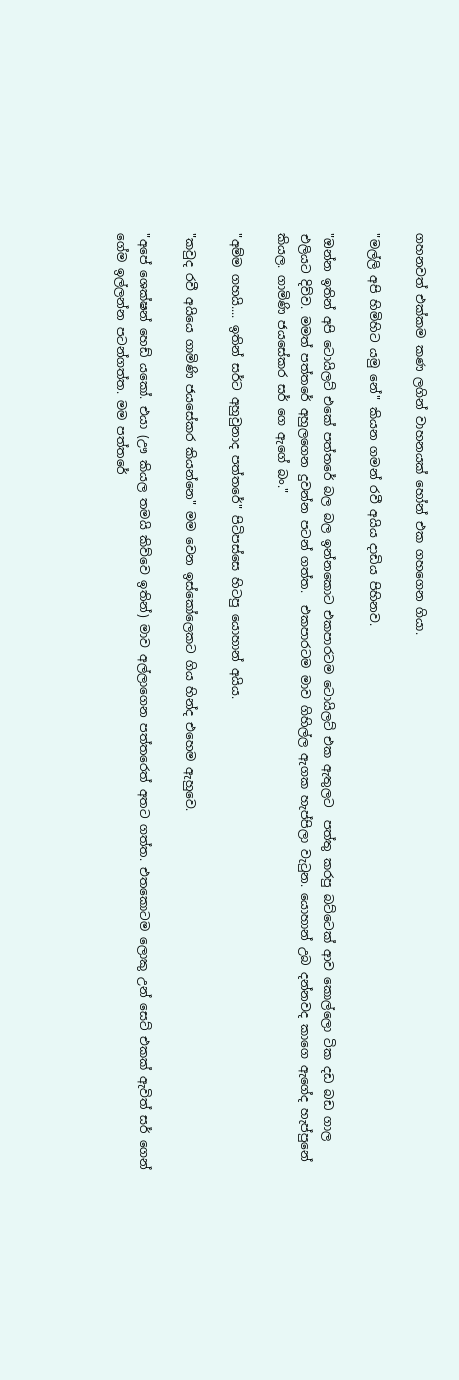ගහනවත් එක්කම කණ ලගින් වාහනයක් හෝන් එක ගහගෙන ගියා.

"මල්ලි අපි හිමිහිට යමු නේ" කියන ගමන් රවී අයිය දාඩිය පිහිනව.

"ඔන්න ඉතින් අපි ටොයිලට් එකේ පත්තරේ බල බල ඉන්නකොට එකපාරටම ටොයිලට් එක ඇතුලට  පත්තු කරපු බට්ටෙක් ආව කොල්ලො ටික දඩ බඩ ගාල එලියට දිව්ව. මමත් පත්තරේ අහුලගෙන දුවන්න පටන් ගත්ත.  එකපාරටම මාව ගිහිල්ල ඇගක හැප්පිලා වැටුන. යොහාන් උබ දන්නවද කාගෙ ඇගේද හැප්පුනේ කියල. ගාමිණි ජයසේකර සර් ගෙ ඇගේ බං."

"අම්ම ගහයි.... ඉතින් සර්ට අහුවුනාද පත්තරේ" පිටිපස්සෙ හිටපු යොහාන් අයිය.

"කවුද රවී අයියෙ ගාමිණි ජයසේකර කියන්නෙ" මම වෙන ඉස්කෝලෙකට ගිය හින්ද එහෙම ඇහුවෙ.

"අපේ ශෙක්ෂන් හෙඩ් යකෝ. එයා (ඌ කියල තමයි කිව්වෙ ඉතින්) මාව අල්ලාගෙන පත්තරෙත් අතට ගත්ත. එතකොටම ලොකු උන් සෙට් එකක් ඇවිත් සර් ගෙන් ගේම ඉල්ලන්න පටන්ගත්ත. මම පත්තරේ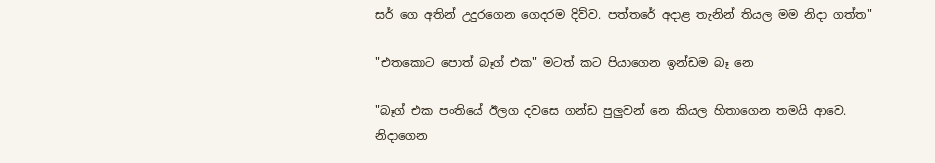සර් ගෙ අතින් උදුරගෙන ගෙදරම දිව්ව. පත්තරේ අදාළ තැනින් තියල මම නිදා ගත්ත"

"එතකොට පොත් බෑග් එක" මටත් කට පියාගෙන ඉන්ඩම බෑ නෙ

"බෑග් එක පංතියේ ඊලග දවසෙ ගන්ඩ පුලුවන් නෙ කියල හිතාගෙන තමයි ආවෙ. නිදාගෙන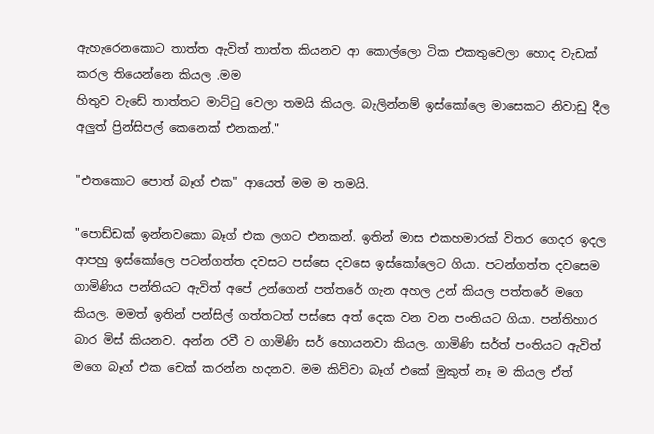ඇහැරෙනකොට තාත්ත ඇවිත් තාත්ත කියනව ආ කොල්ලො ටික එකතුවෙලා හොද වැඩක් කරල තියෙන්නෙ කියල .මම
හිතුව වැඩේ තාත්තට මාට්ටු වෙලා තමයි කියල. බැලින්නම් ඉස්කෝලෙ මාසෙකට නිවාඩු දීල අලුත් ප්‍රින්සිපල් කෙනෙක් එනකන්."

"එතකොට පොත් බෑග් එක" ආයෙත් මම ම තමයි.

"පොඩ්ඩක් ඉන්නවකො බෑග් එක ලගට එනකන්. ඉතින් මාස එකහමාරක් විතර ගෙදර ඉදල ආපහු ඉස්කෝලෙ පටන්ගත්ත දවසට පස්සෙ දවසෙ ඉස්කෝලෙට ගියා. පටන්ගත්ත දවසෙම ගාමිණිය පන්තියට ඇවිත් අපේ උන්ගෙන් පත්තරේ ගැන අහල උන් කියල පත්තරේ මගෙ කියල. මමත් ඉතින් පන්සිල් ගත්තටත් පස්සෙ අත් දෙක වන වන පංතියට ගියා. පන්තිහාර බාර මිස් කියනව. අන්න රවී ව ගාමිණි සර් හොයනවා කියල. ගාමිණි සර්ත් පංතියට ඇවිත් මගෙ බෑග් එක චෙක් කරන්න හදනව. මම කිව්වා බෑග් එකේ මුකුත් නෑ ම කියල ඒත්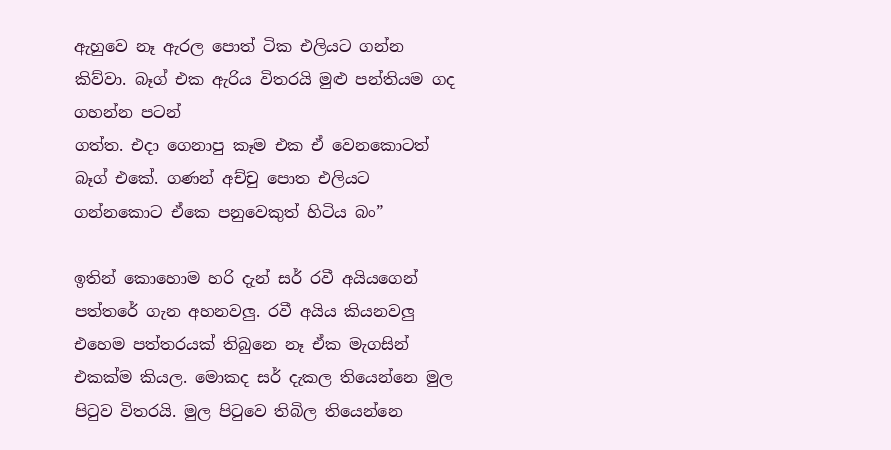ඇහුවෙ නෑ ඇරල පොත් ටික එලියට ගන්න කිව්වා. බෑග් එක ඇරිය විතරයි මුළු පන්තියම ගද ගහන්න පටන්
ගත්ත. එදා ගෙනාපු කෑම එක ඒ වෙනකොටත් බෑග් එකේ. ගණන් අච්චු පොත එලියට ගන්නකොට ඒකෙ පනුවෙකුත් හිටිය බං”

ඉතින් කොහොම හරි දැන් සර් රවී අයියගෙන් පත්තරේ ගැන අහනවලු. රවී අයිය කියනවලු එහෙම පත්තරයක් තිබුනෙ නෑ ඒක මැගසින් එකක්ම කියල. මොකද සර් දැකල තියෙන්නෙ මුල පිටුව විතරයි. මුල පිටුවෙ තිබිල තියෙන්නෙ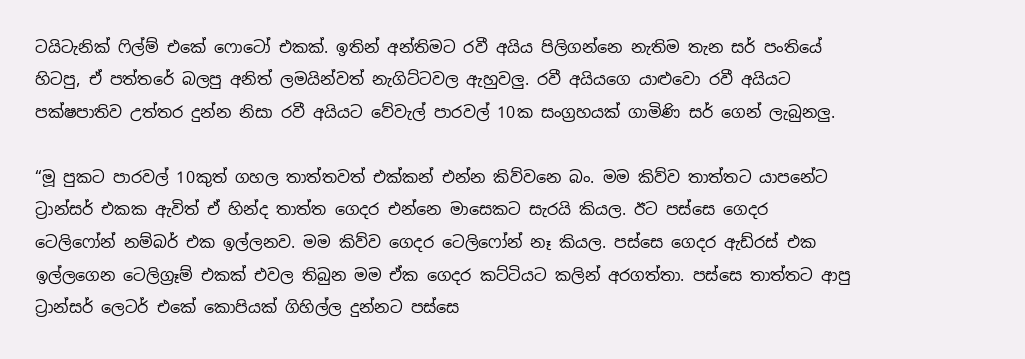ටයිටැනික් ෆිල්ම් එකේ ෆොටෝ එකක්. ඉතින් අන්තිමට රවී අයිය පිලිගන්නෙ නැතිම තැන සර් පංතියේ හිටපු, ඒ පත්තරේ බලපු අනිත් ලමයින්වත් නැගිට්ටවල ඇහුවලු. රවී අයියගෙ යාළුවො රවී අයියට පක්ෂපාතිව උත්තර දුන්න නිසා රවී අයියට වේවැල් පාරවල් 10ක සංග්‍රහයක් ගාමිණි සර් ගෙන් ලැබුනලු.

“මූ පුකට පාරවල් 10කුත් ගහල තාත්තවත් එක්කන් එන්න කිව්වනෙ බං. මම කිව්ව තාත්තට යාපනේට ට්‍රාන්සර් එකක ඇවිත් ඒ හින්ද තාත්ත ගෙදර එන්නෙ මාසෙකට සැරයි කියල. ඊට පස්සෙ ගෙදර ටෙලිෆෝන් නම්බර් එක ඉල්ලනව. මම කිව්ව ගෙදර ටෙලිෆෝන් නෑ කියල. පස්සෙ ගෙදර ඇඩ්රස් එක ඉල්ලගෙන ටෙලිග්‍රෑම් එකක් එවල තිබුන මම ඒක ගෙදර කට්ටියට කලින් අරගත්තා. පස්සෙ තාත්තට ආපු  ට්‍රාන්සර් ලෙටර් එකේ කොපියක් ගිහිල්ල දුන්නට පස්සෙ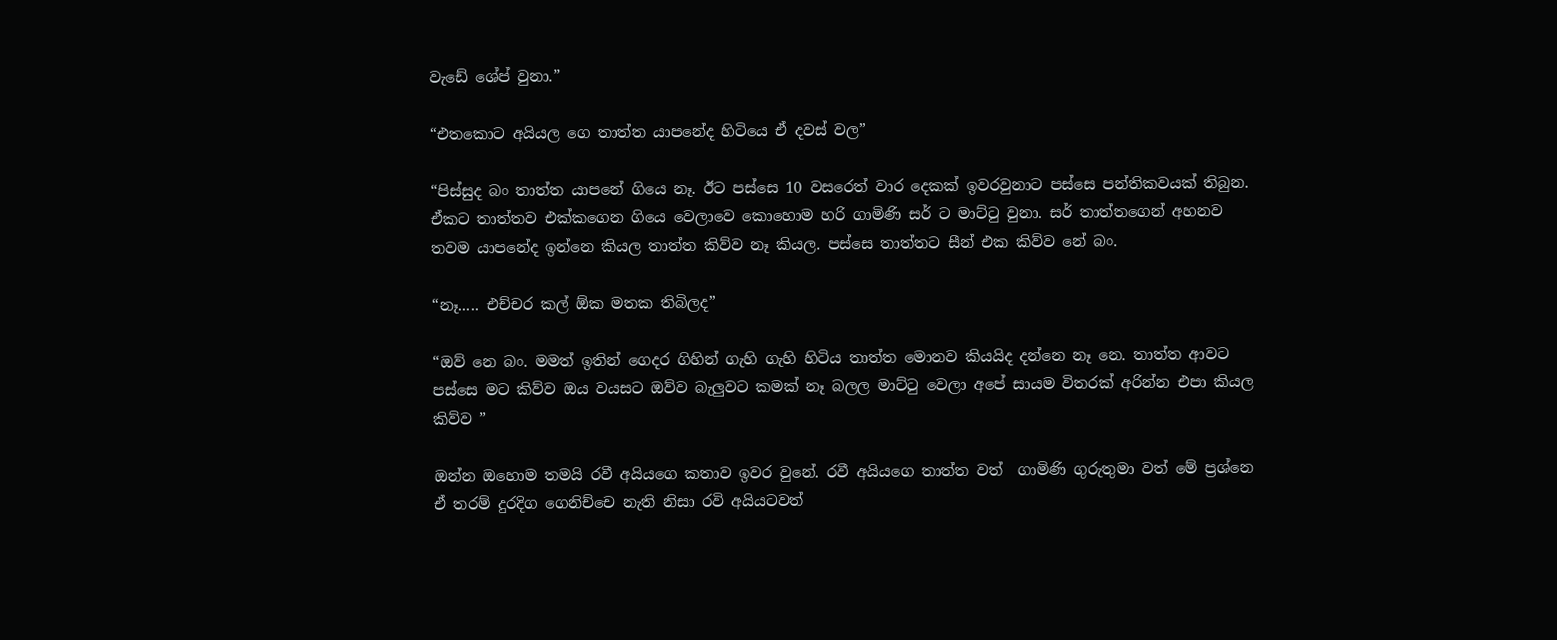වැඩේ ශේප් වුනා.”

“එතකොට අයියල ගෙ තාත්ත යාපනේද හිටියෙ ඒ දවස් වල”

“පිස්සුද බං තාත්ත යාපනේ ගියෙ නෑ. ඊට පස්සෙ 10 වසරෙත් වාර දෙකක් ඉවරවුනාට පස්සෙ පන්තිකවයක් තිබුන. ඒකට තාත්තව එක්කගෙන ගියෙ වෙලාවෙ කොහොම හරි ගාමිණි සර් ට මාට්ටු වුනා. සර් තාත්තගෙන් අහනව තවම යාපනේද ඉන්නෙ කියල තාත්ත කිව්ව නෑ කියල. පස්සෙ තාත්තට සීන් එක කිව්ව නේ බං.

“නෑ..... එච්චර කල් ඕක මතක තිබිලද”

“ඔව් නෙ බං. මමත් ඉතින් ගෙදර ගිහින් ගැහි ගැහි හිටිය තාත්ත මොනව කියයිද දන්නෙ නෑ නෙ. තාත්ත ආවට පස්සෙ මට කිව්ව ඔය වයසට ඔව්ව බැලුවට කමක් නෑ බලල මාට්ටු වෙලා අපේ සායම විතරක් අරින්න එපා කියල කිව්ව ”

ඔන්න ඔහොම තමයි රවී අයියගෙ කතාව ඉවර වුනේ. රවී අයියගෙ තාත්ත වත්  ගාමිණි ගුරුතුමා වත් මේ ප්‍රශ්නෙ ඒ තරම් දුරදිග ගෙනිච්චෙ නැති නිසා රවි අයියටවත්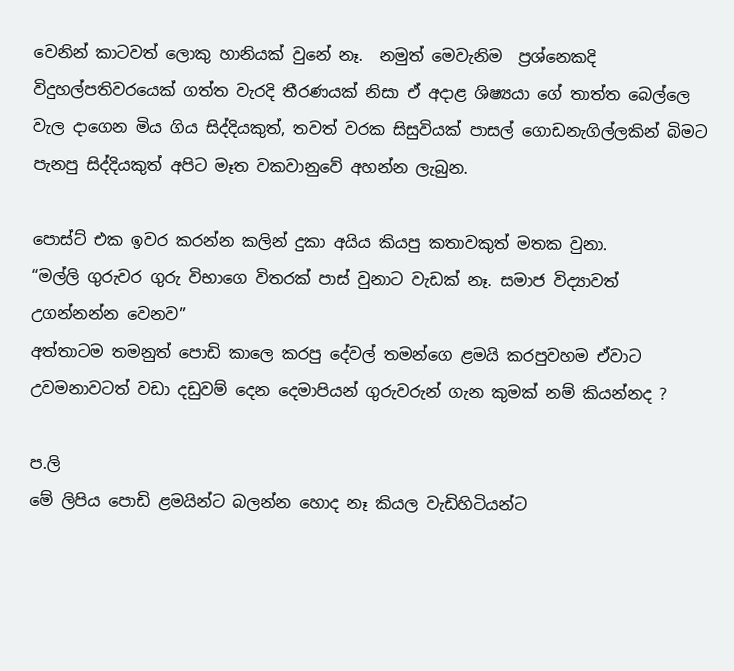වෙනින් කාටවත් ලොකු හානියක් වුනේ නෑ.  නමුත් මෙවැනිම  ප්‍රශ්නෙකදි විදුහල්පතිවරයෙක් ගත්ත වැරදි තීරණයක්‌ නිසා ඒ අදාළ ශිෂ්‍යයා ගේ තාත්ත බෙල්ලෙ වැල දාගෙන මිය ගිය සිද්දියකුත්, තවත් වරක සිසුවියක් පාසල් ගොඩනැගිල්ලකින් බිමට පැනපු සිද්දියකුත් අපිට මෑත වකවානුවේ අහන්න ලැබුන.

පොස්ට් එක ඉවර කරන්න කලින් දුකා අයිය කියපු කතාවකුත් මතක වුනා.
“මල්ලි ගුරුවර ගුරු විභාගෙ විතරක් පාස් වුනාට වැඩක් නෑ. සමාජ විද්‍යාවත් උගන්නන්න වෙනව”
අත්තාටම තමනුත් පොඩි කාලෙ කරපු දේවල් තමන්ගෙ ළමයි කරපුවහම ඒවාට උවමනාවටත් වඩා දඩුවම් දෙන දෙමාපියන් ගුරුවරුන් ගැන කුමක් නම් කියන්නද ?

ප.ලි
මේ ලිපිය පොඩි ළමයින්ට බලන්න හොද නෑ කියල වැඩිහිටියන්ට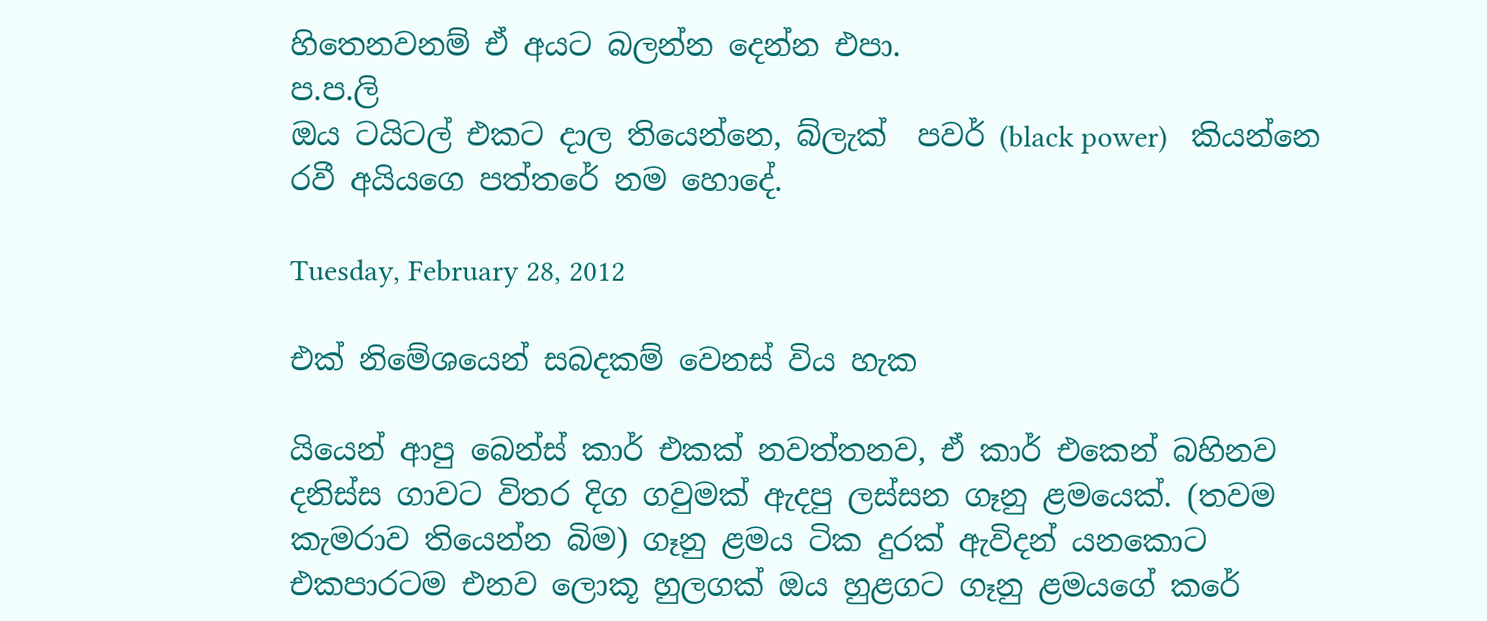හිතෙනවනම් ඒ අයට බලන්න දෙන්න එපා.
ප.ප.ලි
ඔය ටයිටල් එකට දාල තියෙන්නෙ, බ්ලැක්  පවර් (black power)   කියන්නෙ රවී අයියගෙ පත්තරේ නම හොදේ.

Tuesday, February 28, 2012

එක් නිමේශයෙන් සබදකම් වෙනස් විය හැක

යියෙන් ආපු බෙන්ස් කාර් එකක් නවත්තනව, ඒ කාර් එකෙන් බහිනව දනිස්ස ගාවට විතර දිග ගවුමක් ඇදපු ලස්සන ගෑනු ළමයෙක්. (තවම කැමරාව තියෙන්න බිම) ගෑනු ළමය ටික දුරක් ඇවිදන් යනකොට එකපාරටම එනව ලොකූ හුලගක් ඔය හුළගට ගෑනු ළමයගේ කරේ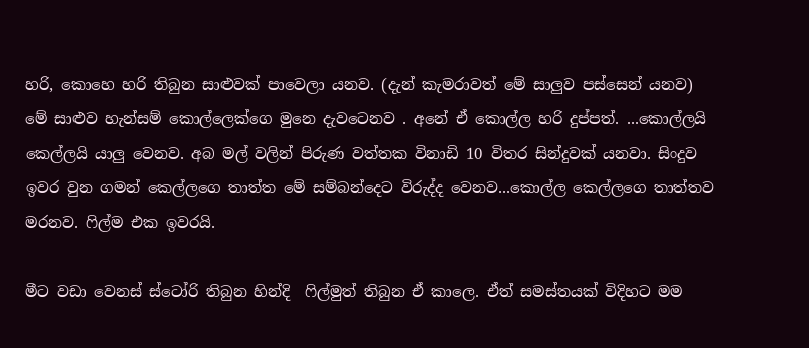හරි, කොහෙ හරි තිබුන සාළුවක් පාවෙලා යනව. (දැන් කැමරාවත් මේ සාලුව පස්සෙන් යනව)  මේ සාළුව හැන්සම් කොල්ලෙක්ගෙ මුනෙ දැවටෙනව . අනේ ඒ කොල්ල හරි දුප්පත්. ...කොල්ලයි කෙල්ලයි යාලු වෙනව. අබ මල් වලින් පිරුණ වත්තක විනාඩි 10 විතර සින්දුවක් යනවා. සිංදුව ඉවර වුන ගමන් කෙල්ලගෙ තාත්ත මේ සම්බන්දෙට විරුද්ද වෙනව...කොල්ල කෙල්ලගෙ තාත්තව මරනව. ෆිල්ම එක ඉවරයි.

මීට වඩා වෙනස් ස්ටෝරි තිබුන හින්දි  ෆිල්මුත් තිබුන ඒ කාලෙ. ඒත් සමස්තයක් විදිහට මම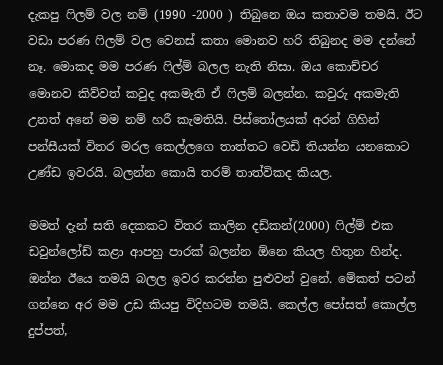දැකපු ෆිලම් වල නම් (1990 -2000 ) තිබුනෙ ඔය කතාවම තමයි. ඊට වඩා පරණ ෆිලම් වල වෙනස් කතා මොනව හරි තිබුනද මම දන්නේ නෑ. මොකද මම පරණ ෆිල්ම් බලල නැති නිසා. ඔය කොච්චර මොනව කිව්වත් කවුද අකමැති ඒ ෆිලම් බලන්න. කවුරු අකමැති උනත් අනේ මම නම් හරී කැමතියි. පිස්තෝලයක් අරන් ගිහින් පන්සීයක් විතර මරල කෙල්ලගෙ තාත්තට වෙඩි තියන්න යනකොට උණ්ඩ ඉවරයි. බලන්න කොයි තරම් තාත්විකද කියල.

මමත් දැන් සති දෙකකට විතර කාලින දඩ්කන්(2000) ෆිල්ම් එක ඩවුන්ලෝඩ් කළා ආපහු පාරක් බලන්න ඕනෙ කියල හිතුන හින්ද. ඔන්න ඊයෙ තමයි බලල ඉවර කරන්න පුළුවන් වුනේ. මේකත් පටන් ගන්නෙ අර මම උඩ කියපු විදිහටම තමයි. කෙල්ල පෝසත් කොල්ල දුප්පත්,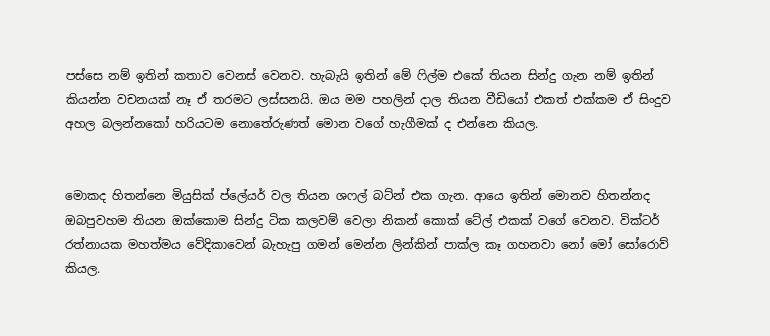පස්සෙ නම් ඉතින් කතාව වෙනස් වෙනව. හැබැයි ඉතින් මේ ෆිල්ම එකේ තියන සින්දු ගැන නම් ඉතින් කියන්න වචනයක් නෑ ඒ තරමට ලස්සනයි. ඔය මම පහලින් දාල තියන වීඩියෝ එකත් එක්කම ඒ සිංදුව අහල බලන්නකෝ හරියටම නොතේරුණත් මොන වගේ හැගීමක් ද එන්නෙ කියල.


මොකද හිතන්නෙ මියුසික් ප්ලේයර් වල තියන ශෆල් බට්න් එක ගැන. ආයෙ ඉතින් මොනව හිතන්නද ඔබපුවහම තියන ඔක්කොම සින්දු ටික කලවම් වෙලා නිකන් කොක් ටේල් එකක් වගේ වෙනව. වික්ටර් රත්නායක මහත්මය වේදිකාවෙන් බැහැපු ගමන් මෙන්න ලින්කින් පාක්ල කෑ ගහනවා නෝ මෝ සෝරොව් කියල.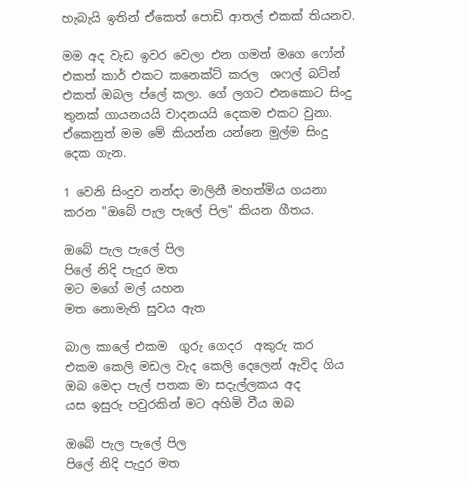හැබැයි ඉතින් ඒකෙත් පොඩි ආතල් එකක් තියනව.

මම අද වැඩ ඉවර වෙලා එන ගමන් මගෙ ෆෝන් එකත් කාර් එකට කනෙක්ට් කරල  ශෆල් බට්න් එකත් ඔබල ප්ලේ කලා. ගේ ලගට එනකොට සිංදු තුනක් ගායනයයි වාදනයයි දෙකම එකට වුනා. ඒකෙනුත් මම මේ කියන්න යන්නෙ මුල්ම සිංදු දෙක ගැන.

1 වෙනි සිංදුව නන්දා මාලිනී මහත්මිය ගයනා කරන "ඔබේ පැල පැලේ පිල" කියන ගීතය.

ඔබේ පැල පැලේ පිල
පිලේ නිදි පැදුර මත
මට මගේ මල් යහන
මත නොමැති සුවය ඇත

බාල කාලේ එකම  ගුරු ගෙදර  අකුරු කර
එකම කෙලි මඩල වැද කෙලි දෙලෙන් ඇවිද ගිය
ඔබ මෙදා පැල් පතක මා සදැල්ලකය අද
යස ඉසුරු පවුරකින් මට අහිමි වීය ඔබ

ඔබේ පැල පැලේ පිල
පිලේ නිදි පැදුර මත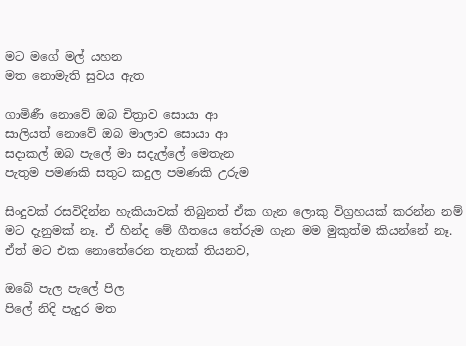මට මගේ මල් යහන
මත නොමැති සුවය ඇත

ගාමිණී නොවේ ඔබ චිත්‍රාව සොයා ආ
සාලියත් නොවේ ඔබ මාලාව සොයා ආ
සදාකල් ඔබ පැලේ මා සදැල්ලේ මෙතැන
පැතුම පමණකි සතුට කදුල පමණකි උරුම

සිංදුවක් රසවිදින්න හැකියාවක් තිබුනත් ඒක ගැන ලොකු විග්‍රහයක් කරන්න නම් මට දැනුමක් නෑ. ඒ හින්ද මේ ගීතයෙ තේරුම ගැන මම මුකුත්ම කියන්නේ නෑ. ඒත් මට එක නොතේරෙන තැනක් තියනව,

ඔබේ පැල පැලේ පිල
පිලේ නිදි පැදුර මත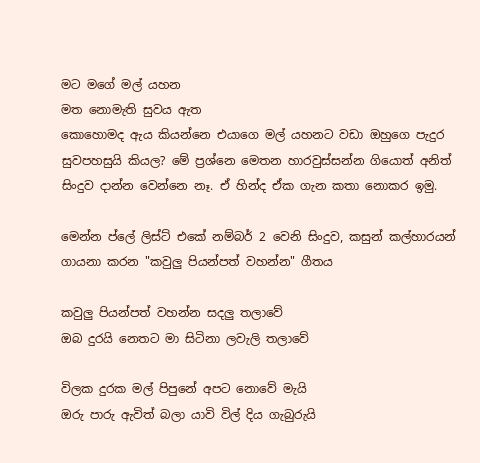මට මගේ මල් යහන
මත නොමැති සුවය ඇත
කොහොමද ඇය කියන්නෙ එයාගෙ මල් යහනට වඩා ඔහුගෙ පැදුර සුවපහසුයි කියල? මේ ප්‍රශ්නෙ මෙතන හාරවුස්සන්න ගියොත් අනිත් සිංදුව දාන්න වෙන්නෙ නෑ. ඒ හින්ද ඒක ගැන කතා නොකර ඉමු.

මෙන්න ප්ලේ ලිස්ට් එකේ නම්බර් 2 වෙනි සිංදුව, කසුන් කල්හාරයන් ගායනා කරන "කවුලු පියන්පත් වහන්න" ගීතය

කවුලු පියන්පත් වහන්න සදලු තලාවේ
ඔබ දුරයි නෙතට මා සිටිනා ලවැලි තලාවේ

විලක දුරක මල් පිපුනේ අපට නොවේ මැයි
ඔරු පාරු ඇවිත් බලා යාවි විල් දිය ගැබුරුයි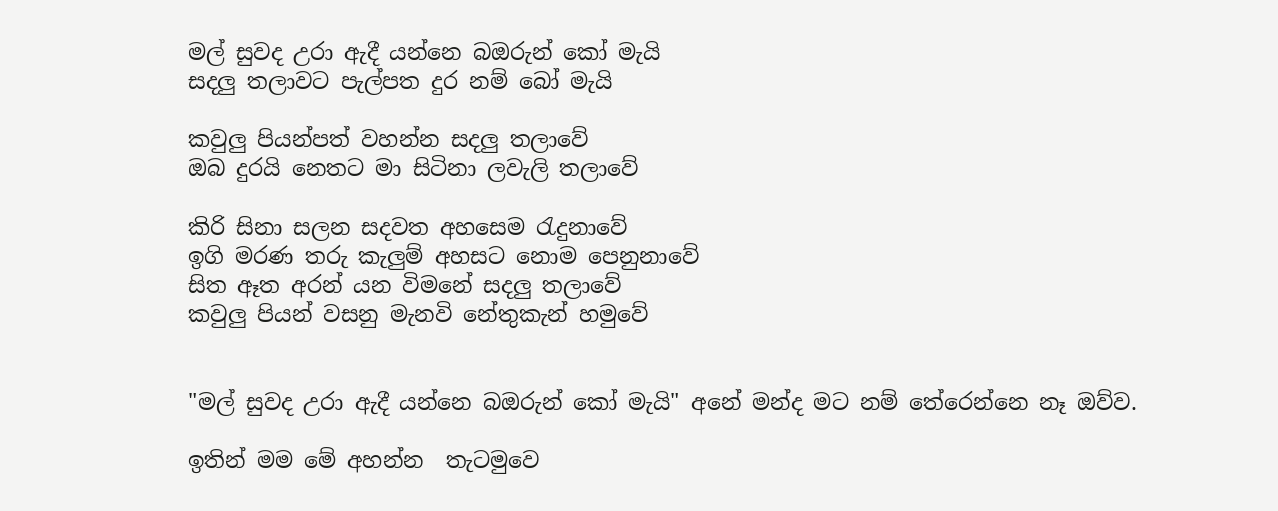මල් සුවද උරා ඇදී යන්නෙ බඔරුන් කෝ මැයි
සදලු තලාවට පැල්පත දුර නම් බෝ මැයි

කවුලු පියන්පත් වහන්න සදලු තලාවේ
ඔබ දුරයි නෙතට මා සිටිනා ලවැලි තලාවේ

කිරි සිනා සලන සදවත අහසෙම රැදුනාවේ
ඉගි මරණ තරු කැලුම් අහසට නොම පෙනුනාවේ
සිත ඈත අරන් යන විමනේ සදලු තලාවේ
කවුලු පියන් වසනු මැනවි නේතුකැන් හමුවේ


"මල් සුවද උරා ඇදී යන්නෙ බඔරුන් කෝ මැයි" අනේ මන්ද මට නම් තේරෙන්නෙ නෑ ඔව්ව.

ඉතින් මම මේ අහන්න  තැටමුවෙ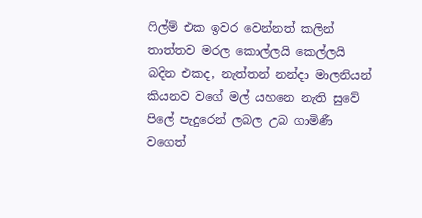ෆිල්ම් එක ඉවර වෙන්නත් කලින් තාත්තව මරල කොල්ලයි කෙල්ලයි බදින එකද, නැත්තන් නන්දා මාලනියන් කියනව වගේ මල් යහනෙ නැති සුවේ පිලේ පැදුරෙන් ලබල උබ ගාමිණී වගෙත්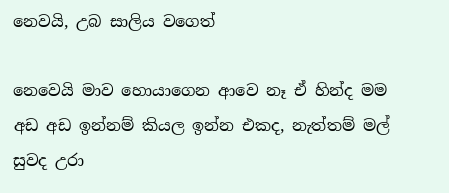නෙවයි, උබ සාලිය වගෙත්

නෙවෙයි මාව හොයාගෙන ආවෙ නෑ ඒ හින්ද මම අඩ අඩ ඉන්නම් කියල ඉන්න එකද, නැත්තම් මල් සුවද උරා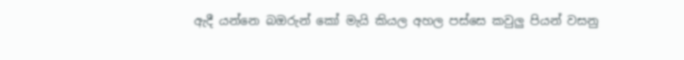ඇදී යන්නෙ බඔරුන් කෝ මැයි කියල අහල පස්සෙ කවුලු පියන් වසනු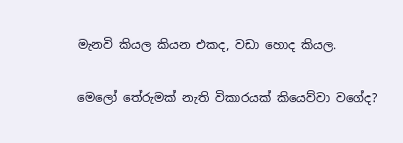මැනවි කියල කියන එකද, වඩා හොද කියල.

මෙලෝ තේරුමක් නැති විකාරයක් කියෙව්වා වගේද?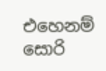එහෙනම් සොරි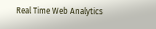Real Time Web Analytics